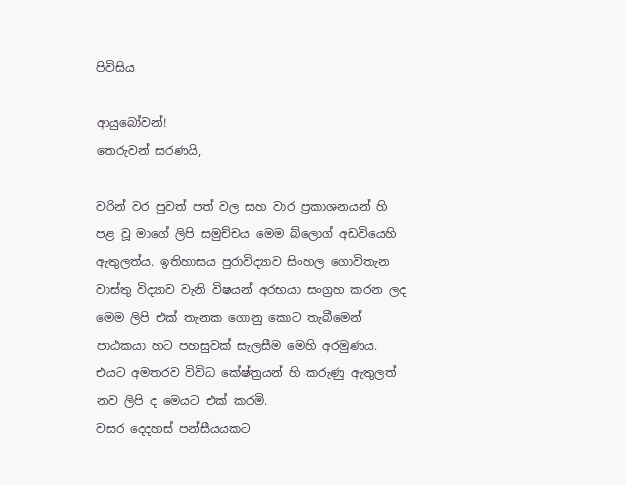පිවිසිය

ආයුබෝවන්!
තෙරුවන් සරණයි,

වරින් වර පුවත් පත් වල සහ වාර ප්‍රකාශනයන් හි පළ වූ මාගේ ලිපි සමුච්චය මෙම බ්ලොග් අඩවියෙහි ඇතුලත්ය. ඉතිහාසය පුරාවිද්‍යාව සිංහල ගොවිතැන වාස්තු විද්‍යාව වැනි විෂයන් අරභයා සංග්‍රහ කරන ලද මෙම ලිපි එක් තැනක ගොනු කොට තැබීමෙන් පාඨකයා හට පහසුවක් සැලසීම මෙහි අරමුණය. එයට අමතරව විවිධ කේෂ්ත්‍රයන් හි කරුණු ඇතුලත් නව ලිපි ද මෙයට එක් කරමි.
වසර දෙදහස් පන්සීයයකට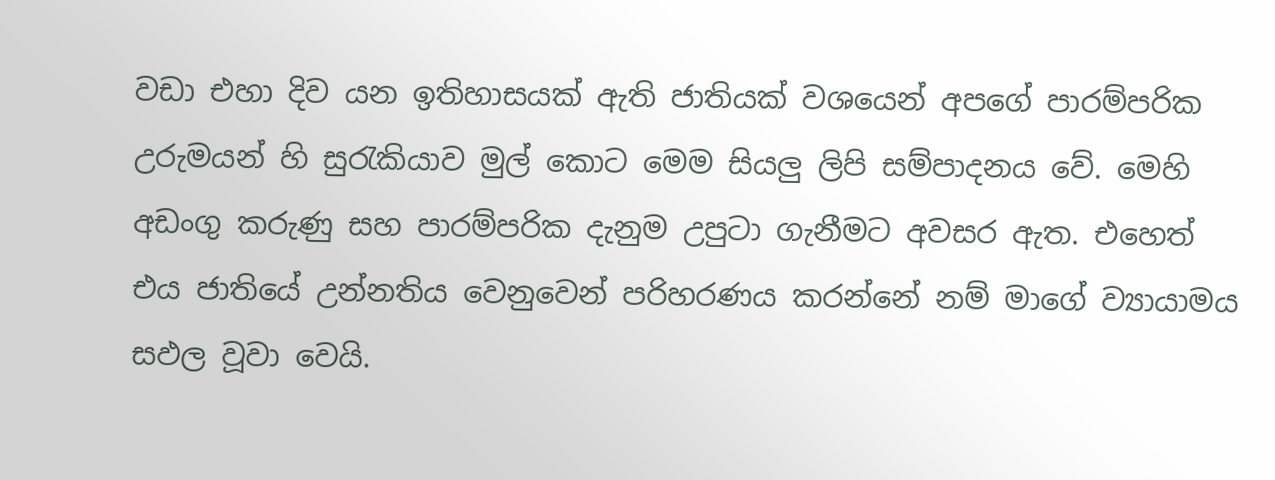වඩා එහා දිව යන ඉතිහාසයක් ඇති ජාතියක් වශයෙන් අපගේ පාරම්පරික උරුමයන් හි සුරැකියාව මුල් කොට මෙම සියලු ලිපි සම්පාදනය වේ. මෙහි අඩංගු කරුණු සහ පාරම්පරික දැනුම උපුටා ගැනීමට අවසර ඇත. එහෙත් එය ජාතියේ උන්නතිය වෙනුවෙන් පරිහරණය කරන්නේ නම් මාගේ ව්‍යායාමය සඵල වූවා වෙයි.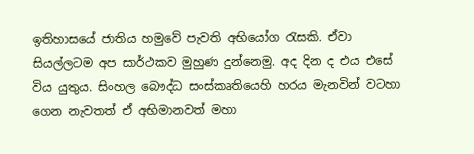ඉතිහාසයේ ජාතිය හමුවේ පැවති අභියෝග රැසකි. ඒවා සියල්ලටම අප සාර්ථකව මුහුණ දුන්නෙමු. අද දින ද එය එසේ විය යුතුය. සිංහල බෞද්ධ සංස්කෘතියෙහි හරය මැනවින් වටහා ගෙන නැවතත් ඒ අභිමානවත් මහා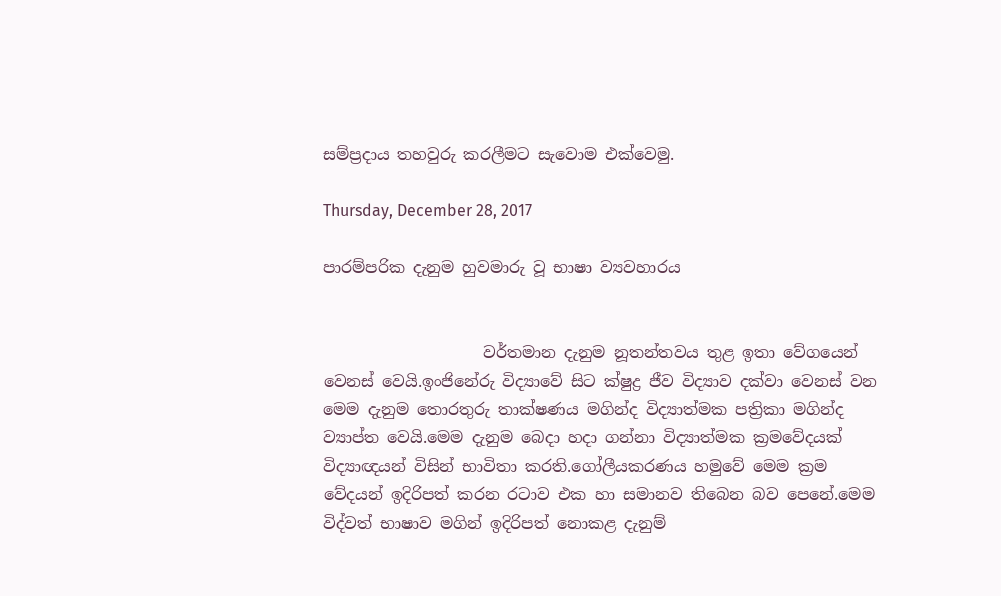සම්ප්‍රදාය තහවුරු කරලීමට සැවොම ‍එක්වෙමු.

Thursday, December 28, 2017

පාරම්පරික දැනුම හුවමාරු වූ භාෂා ව්‍යවහාරය


                    වර්තමාන දැනුම නූතන්තවය තුළ ඉතා වේගයෙන්  වෙනස් වෙයි.ඉංජිනේරු විද්‍යාවේ සිට ක්ෂුද්‍ර ජීව විද්‍යාව දක්වා වෙනස් වන මෙම දැනුම තොරතුරු තාක්ෂණය මගින්ද විද්‍යාත්මක පත්‍රිකා මගින්ද ව්‍යාප්ත වෙයි.මෙම දැනුම බෙදා හදා ගන්නා විද්‍යාත්මක ක්‍රමවේදයක් විද්‍යාඥයන් විසින් භාවිතා කරති.ගෝලීයකරණය හමුවේ මෙම ක්‍රම
වේදයන් ඉදිරිපත් කරන රටාව එක හා සමානව තිබෙන බව පෙනේ.මෙම විද්වත් භාෂාව මගින් ඉදිරිපත් නොකළ දැනුම්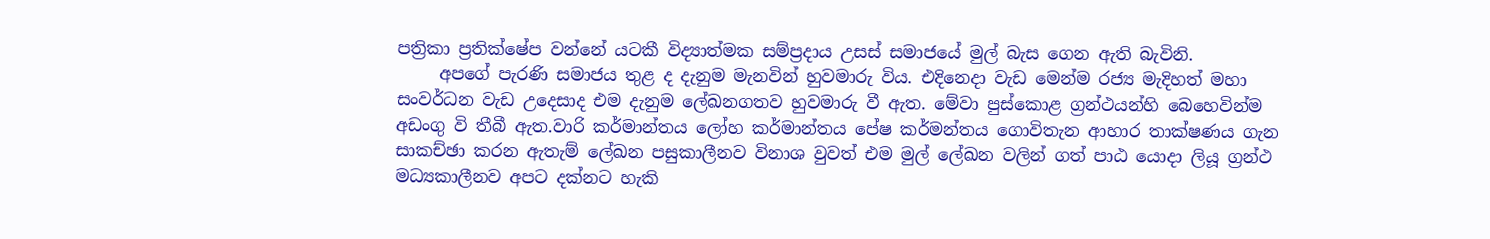පත්‍රිකා ප්‍රතික්ෂේප වන්නේ යටකී විද්‍යාත්මක සම්ප්‍රදාය උසස් සමාජයේ මුල් බැස ගෙන ඇති බැවිනි.
     අපගේ පැරණි සමාජය තුළ ද දැනුම මැනවින් හුවමාරු විය. එදිනෙදා වැඩ මෙන්ම රජ්‍ය මැදිහත් මහා සංවර්ධන වැඩ උදෙසාද එම දැනුම ලේඛනගතව හුවමාරු වී ඇත. මේවා පුස්කොළ ග්‍රන්ථයන්හි බෙහෙවින්ම අඩංගු වි තීබී ඇත.වාරි කර්මාන්තය ලෝහ කර්මාන්තය පේෂ කර්මන්තය ගොවිතැන ආහාර තාක්ෂණය ගැන සාකච්ඡා කරන ඇතැම් ලේඛන පසුකාලීනව විනාශ වුවත් එම මුල් ලේඛන වලින් ගත් පාඨ යොදා ලියූ ග්‍රන්ථ මධ්‍යකාලීනව අපට දක්නට හැකි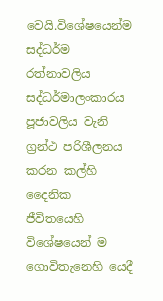වෙයි.විශේෂයෙන්ම සද්ධර්ම රත්නාවලිය සද්ධර්මාලංකාරය පූජාවලිය වැනි ග්‍රන්ථ පරිශීලනය කරන කල්හි  දෛනික ජීවිතයෙහි විශේෂයෙන් ම ගොවිතැනෙහි යෙදී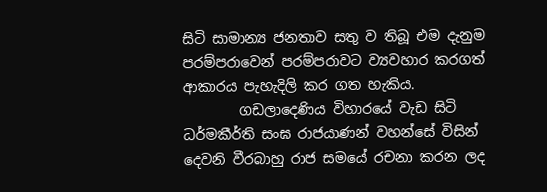සිටි සාමාන්‍ය ජනතාව සතු ව තිබූ එම දැනුම පරම්පරාවෙන් පරම්පරාවට ව්‍යවහාර කරගත් ආකාරය පැහැදිලි කර ගත හැකිය.
        ගඩලාදෙණිය විහාරයේ වැඩ සිටි ධර්මකීර්ති සංඝ රාජයාණන් වහන්සේ විසින් දෙවනි වීරබාහු රාජ සමයේ රචනා කරන ලද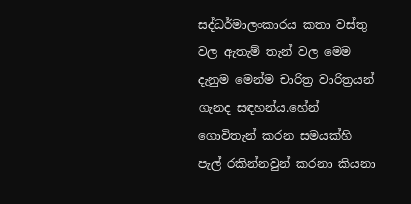සද්ධර්මාලංකාරය කතා වස්තු වල ඇතැම් තැන් වල මෙම දැනුම මෙන්ම චාරිත්‍ර වාරිත්‍රයන් ගැනද සඳහන්ය.හේන් ගොවිතැන් කරන සමයක්හි පැල් රකින්නවුන් කරනා කියනා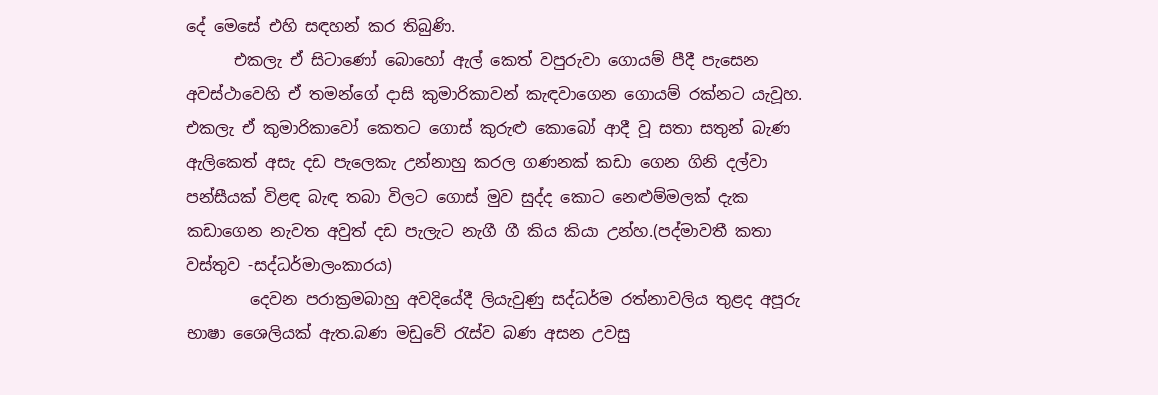දේ මෙසේ එහි සඳහන් කර තිබුණි.
      එකලැ ඒ සිටාණෝ බොහෝ ඇල් කෙත් වපුරුවා ගොයම් පීදී පැසෙන අවස්ථාවෙහි ඒ තමන්ගේ දාසි කුමාරිකාවන් කැඳවාගෙන ගොයම් රක්නට යැවූහ. එකලැ ඒ කුමාරිකාවෝ කෙතට ගොස් කුරුළු කොබෝ ආදී වූ සතා සතුන් බැණ ඇලිකෙත් අසැ දඩ පැලෙකැ උන්නාහු කරල ගණනක් කඩා ගෙන ගිනි දල්වා පන්සීයක් විළඳ බැඳ තබා විලට ගොස් මුව සුද්ද කොට නෙළුම්මලක් දැක කඩාගෙන නැවත අවුත් දඩ පැලැට නැගී ගී කිය කියා උන්හ.(පද්මාවතී කතා වස්තුව -සද්ධර්මාලංකාරය)
        දෙවන පරාක්‍රමබාහු අවදියේදී ලියැවුණු සද්ධර්ම රත්නාවලිය තුළද අපූරු භාෂා ශෛලියක් ඇත.බණ මඩුවේ රැස්ව බණ අසන උවසු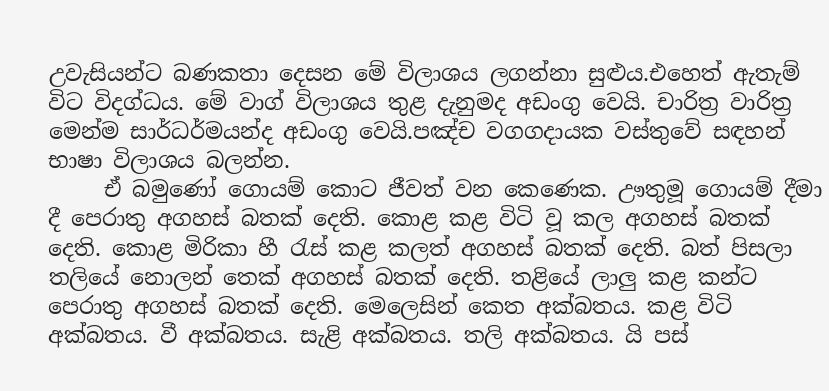උවැසියන්ට බණකතා දෙසන මේ විලාශය ලගන්නා සුළුය.එහෙත් ඇතැම් විට විදග්ධය. මේ වාග් විලාශය තුළ දැනුමද අඩංගු වෙයි. චාරිත්‍ර වාරිත්‍ර මෙන්ම සාර්ධර්මයන්ද අඩංගු වෙයි.පඤ්ච වගගදායක වස්තුවේ සඳහන් භාෂා විලාශය බලන්න.
     ඒ බමුණෝ ගොයම් කොට ජීවත් වන කෙණෙක. ඌතුමූ ගොයම් දීමා දී පෙරාතු අගහස් බතක් දෙති. කොළ කළ විටි වූ කල අගහස් බතක් දෙති. කොළ මිරිකා හී රැස් කළ කලත් අගහස් බතක් දෙති. බත් පිසලා තලියේ නොලන් තෙක් අගහස් බතක් දෙති. තළියේ ලාලු කළ කන්ට පෙරාතු අගහස් බතක් දෙති. මෙලෙසින් කෙත අක්බතය. කළ විටි අක්බතය. වී අක්බතය. සැළි අක්බතය. තලි අක්බතය. යි පස්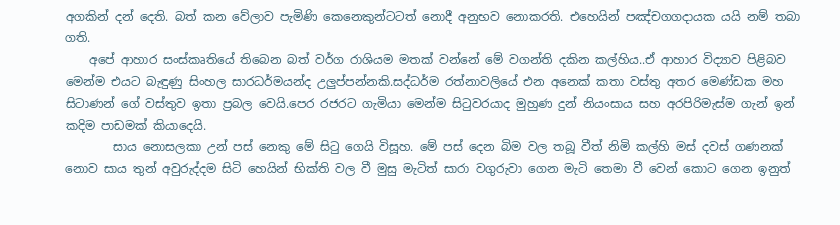අගකින් දන් දෙති. බත් කන වේලාව පැමිණි කෙනෙකුන්ටටත් නොදී අනුභව නොකරති. එහෙයින් පඤ්චගගදායක යයි නම් තබා ගති.
    අපේ ආහාර සංස්කෘතියේ තිබෙන බත් වර්ග රාශියම මතක් වන්නේ මේ වගන්ති දකින කල්හිය..ඒ ආහාර විද්‍යාව පිළිබව මෙන්ම එයට බැඳුණු සිංහල සාරධර්මයන්ද උලුප්පන්නකි.සද්ධර්ම රත්නාවලියේ එන අනෙක් කතා වස්තු අතර මෙණ්ඩක මහ සිටාණන් ගේ වස්තුව ඉතා ප්‍රබල වෙයි.පෙර රජරට ගැමියා මෙන්ම සිටුවරයාද මුහුණ දුන් නියංසාය සහ අරපිරිමැස්ම ගැන් ඉන් කදිම පාඩමක් කියාදෙයි.
        සාය නොසලකා උන් පස් නෙකු මේ සිටු ගෙයි විසූහ. මේ පස් දෙන බිම වල තබූ වීත් නිමි කල්හි මස් දවස් ගණනක් නොව සාය තුන් අවුරුද්දම සිටි හෙයින් භික්ති වල වී මුසු මැටිත් සාරා වගුරුවා ගෙන මැටි තෙමා වී වෙන් කොට ගෙන ඉනුත්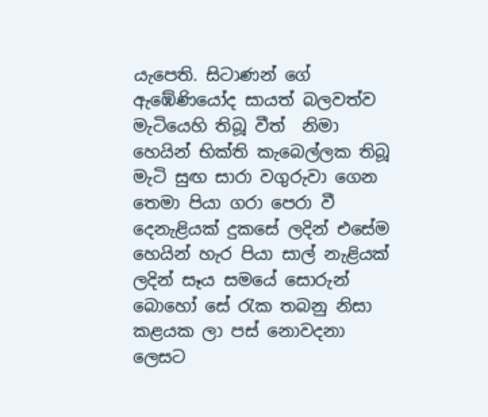යැපෙති. සිටාණන් ගේ ඇඹේණියෝද සායත් බලවත්ව මැටියෙහි තිබූ වීත්  නිමා හෙයින් භික්ති කැබෙල්ලක තිබූ මැටි සුඟ සාරා වගුරුවා ගෙන තෙමා පියා ගරා පෙරා වී දෙනැළියක් දුකසේ ලදින් එසේම හෙයින් හැර පියා සාල් නැළියක් ලදින් සෑය සමයේ සොරුන් බොහෝ සේ රැක තබනු නිසා කළයක ලා පස් නොවදනා ලෙසට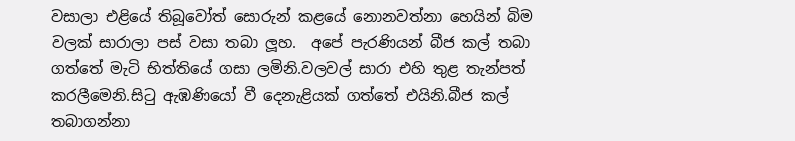වසාලා එළියේ තිබූවෝත් සොරුන් කළයේ නොනවත්නා හෙයින් බිම වලක් සාරාලා පස් වසා තබා ලූහ.  අපේ පැරණියන් බීජ කල් තබා ගත්තේ මැටි භිත්තියේ ගසා ලමිනි.වලවල් සාරා එහි තුළ තැන්පත් කරලීමෙනි.සිටු ඇඹණියෝ වී දෙනැළියක් ගත්තේ එයිනි.බීජ කල් තබාගන්නා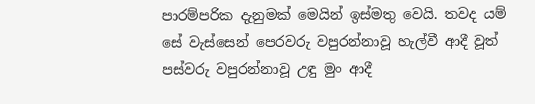පාරම්පරික දැනුමක් මෙයින් ඉස්මතු වෙයි. තවද යම් සේ වැස්සෙන් පෙරවරු වපුරන්නාවූ හැල්වී ආදී වූත් පස්වරු වපුරන්නාවූ උඳු මුං ආදී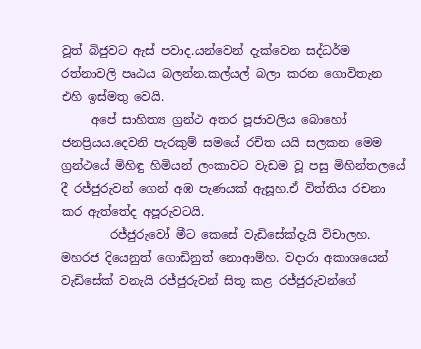වූත් බිජුවට ඇස් පවාද.යන්වෙන් දැක්වෙන සද්ධර්ම රත්නාවලි පෘඨය බලන්න.කල්යල් බලා කරන ගොවිතැන එහි ඉස්මතු වෙයි.
     අපේ සාහිත්‍ය ග්‍රන්ථ අතර පූජාවලිය බොහෝ ජනප්‍රියය.දෙවනි පැරකුම් සමයේ රචිත යයි සලකන මෙම ග්‍රන්ථයේ මිහිඳු හිමියන් ලංකාවට වැඩම වූ පසු මිහින්තලයේ දී රජ්ජුරුවන් ගෙන් අඹ පැණයක් ඇසූහ.ඒ විත්තිය රචනා කර ඇත්තේද අපූරුවටයි.
        රජ්ජුරුවෝ මීට කෙසේ වැඩිසේක්දැයි විචාලහ. මහරජ දියෙනුත් ගොඩිනුත් නොආම්හ. වදාරා අකාශයෙන් වැඩිසේක් වනැයි රජ්ජුරුවන් සිතූ කළ රජ්ජුරුවන්ගේ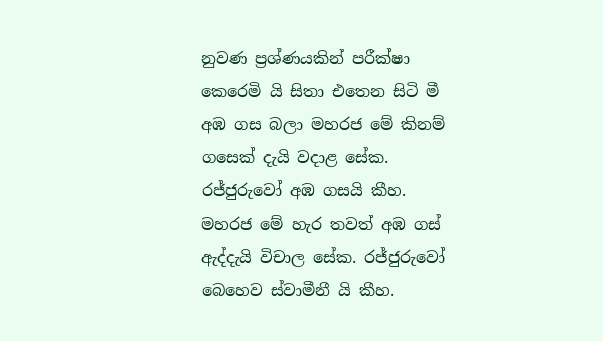නුවණ ප්‍රශ්ණයකින් පරීක්ෂා කෙරෙමි යි සිතා එතෙන සිටි මී අඹ ගස බලා මහරජ මේ කිනම් ගසෙක් දැයි වදාළ සේක. රජ්ජුරුවෝ අඹ ගසයි කීහ. මහරජ මේ හැර තවත් අඹ ගස් ඇද්දැයි විචාල සේක. රජ්ජුරුවෝ බෙහෙව ස්වාමීනී යි කීහ.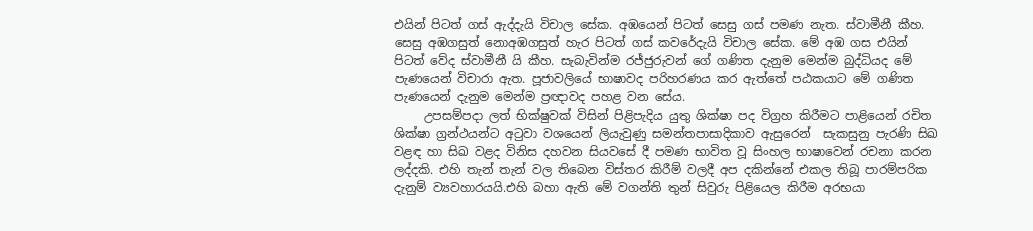එයින් පිටත් ගස් ඇද්දැයි විචාල සේක. අඹයෙන් පිටත් සෙසු ගස් පමණ නැත. ස්වාමීනී කීහ. සෙසු අඹගසුත් නොඅඹගසුත් හැර පිටත් ගස් කවරේදැයි විචාල සේක. මේ අඹ ගස එයින් පිටත් වේද ස්වාමීනී යි කීහ. සැබැවින්ම රජ්ජුරුවන් ගේ ගණිත දැනුම මෙන්ම බුද්ධියද මේ පැණයෙන් විචාරා ඇත. පූජාවලියේ භාෂාවද පරිහරණය කර ඇත්තේ පඨකයාට මේ ගණිත පැණයෙන් දැනුම මෙන්ම ප්‍රඥාවද පහළ වන සේය.
     උපසම්පදා ලත් භික්ෂුවක් විසින් පිළිපැදිය යුතු ශික්ෂා පද විග්‍රහ කිරීමට පාළියෙන් රචිත ශික්ෂා ග්‍රන්ථයන්ට අටුවා වශයෙන් ලියැවුණු සමන්තපාසාදිකාව ඇසුරෙන්  සැකසුනු පැරණි සිඛ වළඳ හා සිඛ වළද විනිස දහවන සියවසේ දී පමණ භාවිත වූ සිංහල භාෂාවෙන් රචනා කරන ලද්දකි. එහි තැන් තැන් වල තිබෙන විස්තර කිරීම් වලදී අප දකින්නේ එකල තිබූ පාරම්පරික දැනුම් ව්‍යවහාරයයි.එහි බහා ඇති මේ වගන්ති තුන් සිවුරු පිළියෙල කිරීම අරභයා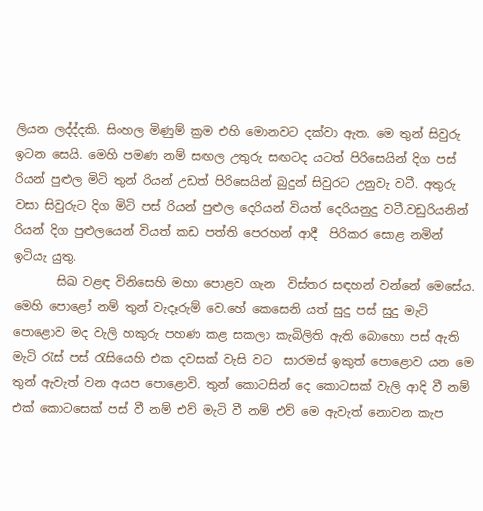ලියන ලද්ද්දකි. සිංහල මිණුම් ක්‍රම එහි මොනවට දක්වා ඇත. මෙ තුන් සිවුරු ඉටන සෙයි. මෙහි පමණ නම් සඟල උතුරු සඟටද යටත් පිරිසෙයින් දිග පස් රියන් පුළුල මිටි තුන් රියන් උඩත් පිරිසෙයින් බුදුන් සිවුරට උනුවැ වටී. අතුරු වසා සිවුරුට දිග මිටි පස් රියන් පුළුල දෙරියන් වියත් දෙරියනුදු වටී.වඩුරියනින් රියන් දිග පුළුලයෙන් වියත් කඩ පත්ති පෙරහන් ආදී  පිරිකර සොළ නමින් ඉටියැ යුතු.
       සිඛ වළඳ විනිසෙහි මහා පොළව ගැන  විස්තර සඳහන් වන්නේ මෙසේය. මෙහි පොළෝ නම් තුන් වැදෑරුම් වෙ.හේ කෙසෙනි යත් සුදු පස් සුදු මැටි පොළොව මද වැලි හකුරු පහණ කළ සකලා කැබිලිති ඇති බොහො පස් ඇති මැටි රැස් පස් රැසියෙහි එක දවසක් වැසි වට  සාරමස් ඉකුත් පොළොව යන මෙ තුන් ඇවැත් වන අයප පොළොවි. තුන් කොටසින් දෙ කොටසක් වැලි ආදි වී නම් එක් කොටසෙක් පස් වී නම් එව් මැටි වී නම් එව් මෙ ඇවැත් නොවන කැප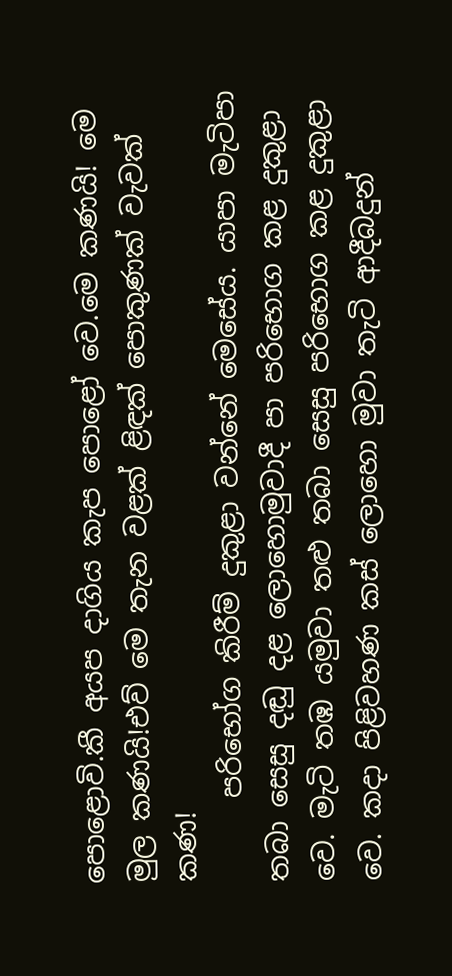පොළොවි.කී අයප දාගිය කැප පොළෝ වෙ.මෙ කණයි! මෙ මුල කණයි!එව් මෙ තැන වළක් ළිඳක් පොකුණක් වැවක් කණ!
      පරිභෝග කිරීම් දුකුළා වන්නේ මෙසේය. යාපා මැටිපා තබා සෙසු දඬු දළ ලොහොමුවාදී පා පරිභොග කළ දුකුළා වෙ. මැටි තඹ යමුවා තළු තබා සෙසු පරිභොග කළ දුකුළා වෙ. කදා පිළිවහණ කස් ලොහො මුවා තැටි ආදීබදුන්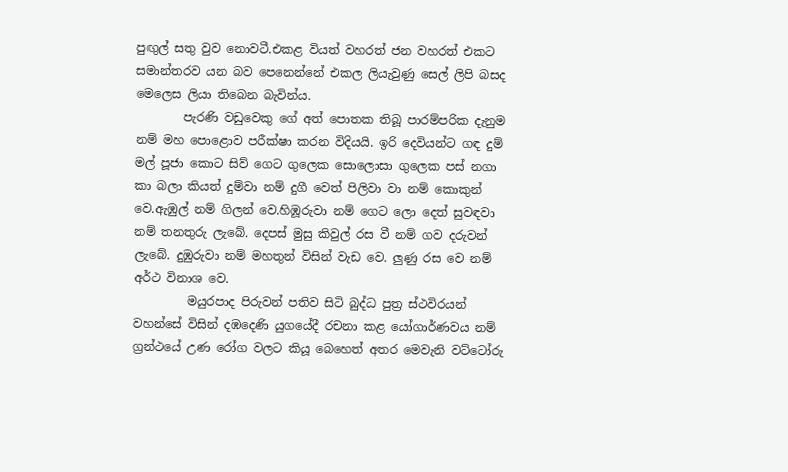පුඟුල් සතු වුව නොවටී.එකළ වියත් වහරත් ජන වහරත් එකට සමාන්තරව යන බව පෙනෙන්නේ එකල ලියැවුණු සෙල් ලිපි බසද මෙලෙස ලියා තිබෙන බැවින්ය.
        පැරණි වඩුවෙකු ගේ අත් පොතක තිබූ පාරම්පරික දැනුම නම් මහ පොළොව පරීක්ෂා කරන විදියයි. ඉරි දෙවියන්ට ගඳ දුම් මල් පූජා කොට සිව් ගෙට ගුලෙක සොලොසා ගුලෙක පස් නගා කා බලා කියත් දුම්වා නම් දුගී වෙත් පිලිවා වා නම් කොකුන් වෙ.ඇඹුල් නම් ගිලන් වෙ.හිඹූරුවා නම් ගෙට ලො දෙත් සුවඳවා නම් තනතුරු ලැබේ. දෙපස් මුසු කිවුල් රස වී නම් ගව දරුවන් ලැබේ. දුඹුරුවා නම් මහතුන් විසින් වැඩ වෙ. ලුණු රස වෙ නම් අර්ථ විනාශ වෙ.
         මයුරපාද පිරුවන් පතිව සිටි බුද්ධ පුත්‍ර ස්ථවිරයන් වහන්සේ විසින් දඹදෙණි යුගයේදී රචනා කළ යෝගාර්ණවය නම් ග්‍රන්ථයේ උණ රෝග වලට කියූ බෙහෙත් අතර මෙවැනි වට්ටෝරු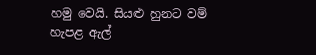හමු වෙයි. සියළු හුනට වම් හැපළ ඇල්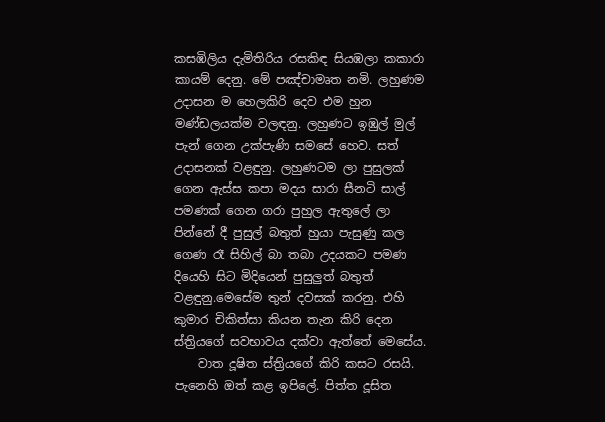කසඹිලිය දැමිතිරිය රසකිඳ සියඹලා කකාරා කායම් දෙනු. මේ පඤ්චාමෘත නමි. ලහුණම උදාසන ම හෙලකිරි දෙව එම හුන මණ්ඩලයක්ම වලඳනු. ලහුණට ඉඹුල් මුල් පැන් ගෙන උක්පැණි සමසේ හෙව. සත් උදාසනක් වළඳුනු. ලහුණටම ලා පුසුලක් ගෙන ඇස්ස කපා මදය සාරා සීනටි සාල් පමණක් ගෙන ගරා පුහුල ඇතුලේ ලා පින්නේ දී පුසුල් බතුත් හුයා පැසුණු කල ගෙණ රෑ සිහිල් බා තබා උදයකට පමණ දියෙහි සිට මිදියෙන් පුසුලුත් බතුත් වළඳුනු.මෙසේම තුන් දවසක් කරනු. එහි කුමාර චිකිත්සා කියන තැන කිරි දෙන ස්ත්‍රියගේ සවභාවය දක්වා ඇත්තේ මෙසේය.
    වාත දූෂිත ස්ත්‍රියගේ කිරි කසට රසයි. පැනෙහි ඔත් කළ ඉපිලේ. පිත්ත දූසිත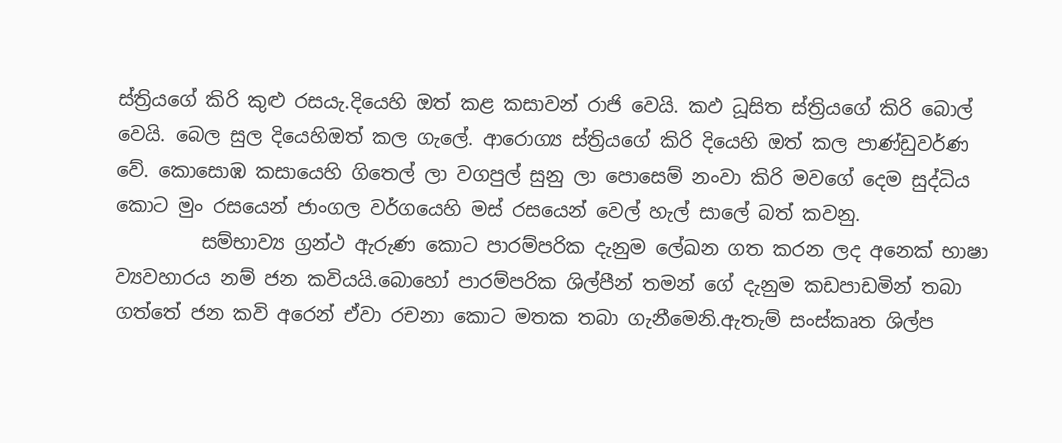ස්ත්‍රියගේ කිරි කුළු රසයැ.දියෙහි ඔත් කළ කසාවන් රාජි වෙයි. කඵ ධූසිත ස්ත්‍රියගේ කිරි බොල් වෙයි. බෙල සුල දියෙහිඔත් කල ගැලේ. ආරොග්‍ය ස්ත්‍රියගේ කිරි දියෙහි ඔත් කල පාණ්ඩුවර්ණ වේ. කොසොඹ කසායෙහි ගිතෙල් ලා වගපුල් සුනු ලා පොසෙම් නංවා කිරි මවගේ දෙම සුද්ධිය කොට මුං රසයෙන් ජාංගල වර්ගයෙහි මස් රසයෙන් වෙල් හැල් සාලේ බත් කවනු.
         සම්භාව්‍ය ග්‍රන්ථ ඇරුණ කොට පාරම්පරික දැනුම ලේඛන ගත කරන ලද අනෙක් භාෂා ව්‍යවහාරය නම් ජන කවියයි.බොහෝ පාරම්පරික ශිල්පීන් තමන් ගේ දැනුම කඩපාඩමින් තබා ගත්තේ ජන කවි අරෙන් ඒවා රචනා කොට මතක තබා ගැනීමෙනි.ඇතැම් සංස්කෘත ශිල්ප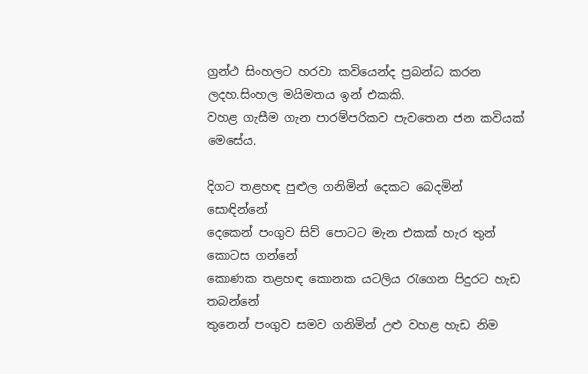ග්‍රන්ථ සිංහලට හරවා කවියෙන්ද ප්‍රබන්ධ කරන ලදහ.සිංහල මයිමතය ඉන් එකකි.
වහළ ගැසීම ගැන පාරම්පරිකව පැවතෙන ජන කවියක් මෙසේය.

දිගට තළහඳ පුළුල ගනිමින් දෙකට බෙදමින්                සොඳින්නේ
දෙකෙන් පංගුව සිව් පොටට මැන එකක් හැර තුන් කොටස ගන්නේ
කොණක තළහඳ කොනක යටලිය රැගෙන පිදුරට හැඩ    තබන්නේ
තුනෙන් පංගුව සමව ගනිමින් උළු වහළ හැඩ නිම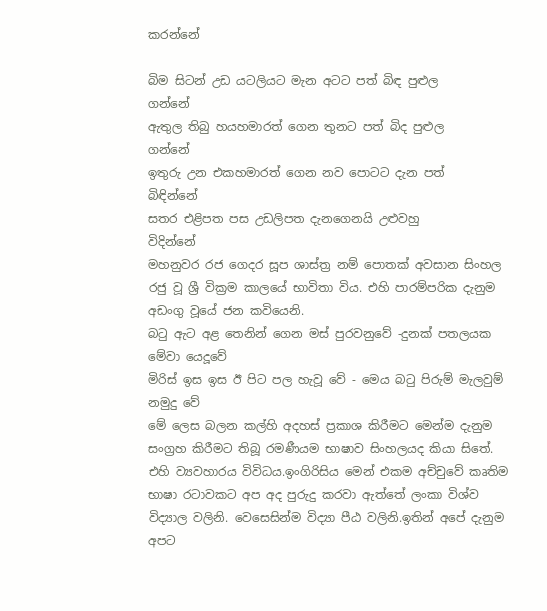කරන්නේ

බිම සිටන් උඩ යටලියට මැන අටට පත් බිඳ පුළුල             ගන්නේ
ඇතුල තිබු හයහමාරත් ගෙන තුනට පත් බිද පුළුල             ගන්නේ
ඉතුරු උන එකහමාරත් ගෙන නව පොටට දැන පත්        බිඳින්නේ
සතර එළිපත පස උඩලිපත දැනගෙනයි උළුවහු               විදින්නේ
මහනුවර රජ ගෙදර සූප ශාස්ත්‍ර නම් පොතක් අවසාන සිංහල රජු වූ ශ්‍රී වික්‍රම කාලයේ භාවිතා විය. එහි පාරම්පරික දැනුම අඩංගු වූයේ ජන කවියෙනි.
බටු ඇට අළ තෙනින් ගෙන මස් පුරවනුවේ -දුනක් පතලයක මේවා යෙදූවේ
මිරිස් ඉස ඉස ඊ පිට පල හැවූ වේ - මෙය බටු පිරුම් මැලවුම්           නමුදු වේ
මේ ලෙස බලන කල්හි අදහස් ප්‍රකාශ කිරීමට මෙන්ම දැනුම සංග්‍රහ කිරීමට තිබූ රමණීයම භාෂාව සිංහලයද කියා සිතේ. එහි ව්‍යවහාරය විවිධය.ඉංගිරිසිය මෙන් එකම අච්චුවේ කෘතිම භාෂා රටාවකට අප අද පුරුදු කරවා ඇත්තේ ලංකා විශ්ව විද්‍යාල වලිනි. වෙසෙසින්ම විද්‍යා පීඨ වලිනි.ඉතින් අපේ දැනුම අපට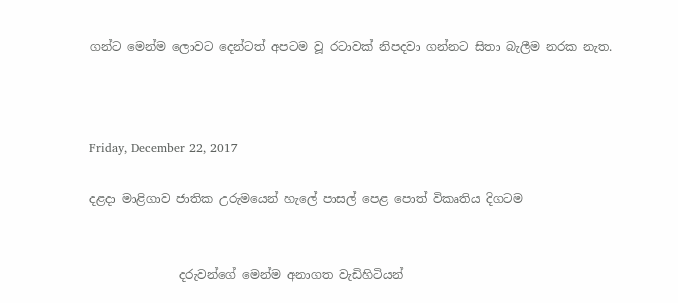ගන්ට මෙන්ම ලොවට දෙන්ටත් අපටම වූ රටාවක් නිපදවා ගන්නට සිතා බැලීම නරක නැත.



Friday, December 22, 2017

දළදා මාළිගාව ජාතික උරුමයෙන් හැලේ පාසල් පෙළ පොත් විකෘතිය දිගටම


               දරුවන්ගේ මෙන්ම අනාගත වැඩිහිටියන්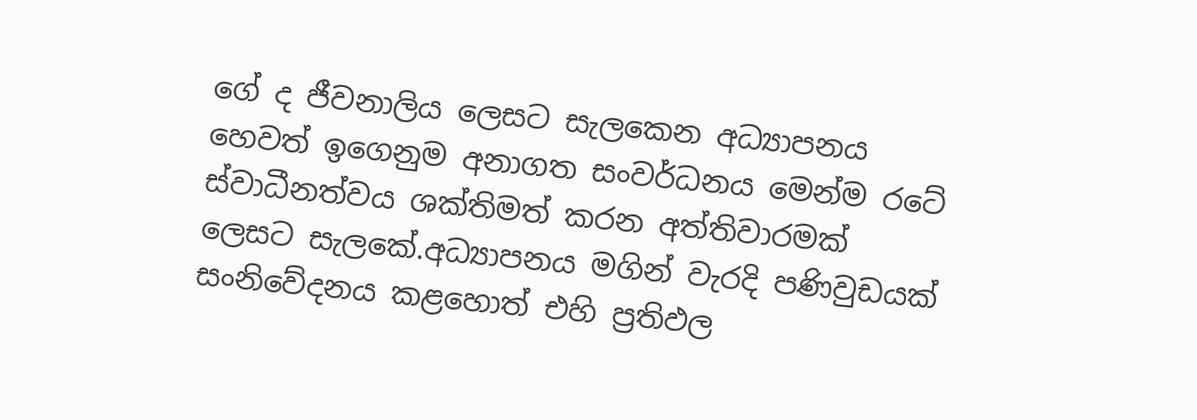ගේ ද ජීවනාලිය ලෙසට සැලකෙන අධ්‍යාපනය හෙවත් ඉගෙනුම අනාගත සංවර්ධනය මෙන්ම රටේ ස්වාධීනත්වය ශක්තිමත් කරන අත්තිවාරමක් ලෙසට සැලකේ.අධ්‍යාපනය මගින් වැරදි පණිවුඩයක් සංනිවේදනය කළහොත් එහි ප්‍රතිඵල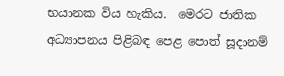භයානක විය හැකිය.  මෙරට ජාතික අධ්‍යාපනය පිළිබඳ පෙළ පොත් සූදානම්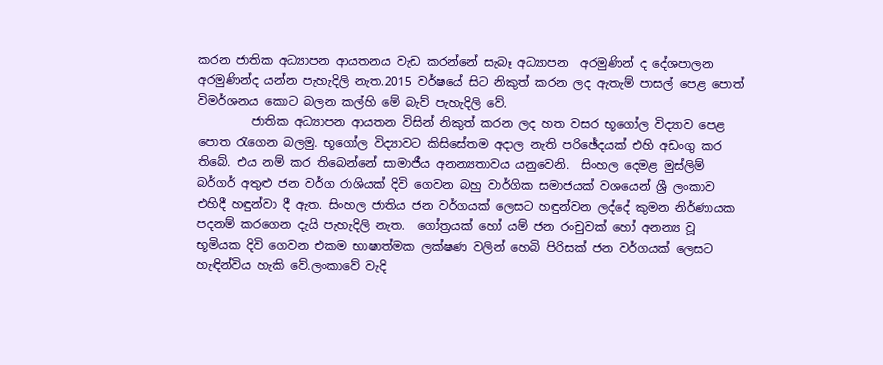කරන ජාතික අධ්‍යාපන ආයතනය වැඩ කරන්නේ සැබෑ අධ්‍යාපන  අරමුණින් ද දේශපාලන අරමුණින්ද යන්න පැහැදිලි නැත.2015 වර්ෂයේ සිට නිකුත් කරන ලද ඇතැම් පාසල් පෙළ පොත් විමර්ශනය කොට බලන කල්හි මේ බැව් පැහැදිලි වේ.
         ජාතික අධ්‍යාපන ආයතන විසින් නිකුත් කරන ලද හත වසර භූගෝල විද්‍යාව පෙළ පොත රැගෙන බලමු. භූගෝල විද්‍යාවට කිසිසේතම අදාල නැති පරිඡේදයක් එහි අඩංගු කර තිබේ. එය නම් කර තිබෙන්නේ සාමාජීය අනන්‍යතාවය යනුවෙනි.  සිංහල දෙමළ මුස්ලිම් බර්ගර් අතුළු ජන වර්ග රාශියක් දිවි ගෙවන බහු වාර්ගික සමාජයක් වශයෙන් ශ්‍රී ලංකාව එහිදී හඳුන්වා දී ඇත. සිංහල ජාතිය ජන වර්ගයක් ලෙසට හඳුන්වන ලද්දේ කුමන නිර්ණායක පදනම් කරගෙන දැයි පැහැදිලි නැත.  ගෝත්‍රයක් හෝ යම් ජන රංචුවක් හෝ අනන්‍ය වූ භූමියක දිවි ගෙවන එකම භාෂාත්මක ලක්ෂණ වලින් හෙබි පිරිසක් ජන වර්ගයක් ලෙසට හැඳින්විය හැකි වේ.ලංකාවේ වැදි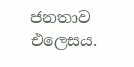ජනතාව එලෙසය.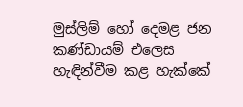මුස්ලිම් හෝ දෙමළ ජන කණ්ඩායම් එලෙස හැඳින්වීම කළ හැක්කේ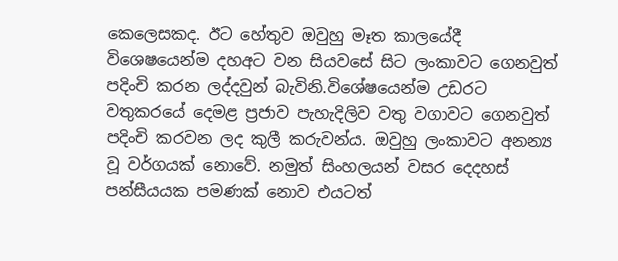කෙලෙසකද. ඊට හේතුව ඔවුහු මෑත කාලයේදී විශෙෂයෙන්ම දහඅට වන සියවසේ සිට ලංකාවට ගෙනවුත් පදිංචි කරන ලද්දවුන් බැවිනි.විශේෂයෙන්ම උඩරට වතුකරයේ දෙමළ ප්‍රජාව පැහැදිලිව වතු වගාවට ගෙනවුත් පදිංචි කරවන ලද කුලී කරුවන්ය. ඔවුහු ලංකාවට අනන්‍ය වූ වර්ගයක් නොවේ. නමුත් සිංහලයන් වසර දෙදහස් පන්සීයයක පමණක් නොව එයටත්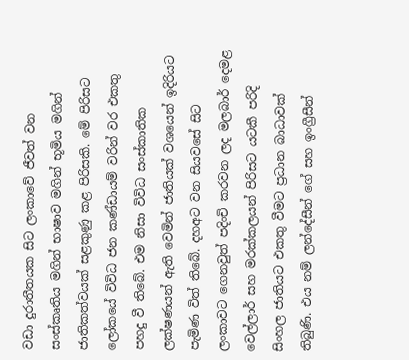වඩා දුරාතීතයක සිට ලංකාවේ ජීවත් වන සංස්කෘතිය මගින් භාෂාව මගින් භූමිය මගින් ජාතිකත්වයක් සළකුණු කළ පිරිසකි. මේ පිරිසට ලෝකයේ විවිධ ජන කණ්ඩායම් වරින් වර එකතු පහදු වී තිබේ. එම නිසා විවිධ සංස්කාතික ලක්ෂණයන් ඇති වෙමින් ජාතියක් වශයෙන් ඉදිරියට පැමිණ විත් තිබේ. දහඅට වන සියවසේ සිට ලංකාවට ගෙනවුත් පදිංචි කරවන ලද මලබාර් දෙමළ වෙල්ලාර් සහ මරක්කලයන් පිරිසට යටකී පරිදි සිංහල ජාතියට එකතු වීමට ප්‍රධාන බාධාවක්  තිබුණි. එය නම් ලන්දේසීන් ගේ සහ ඉංග්‍රීසීන්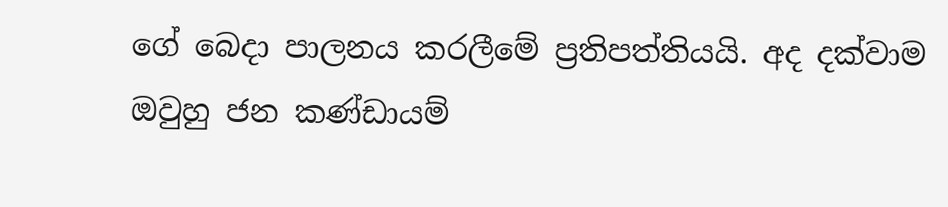ගේ බෙදා පාලනය කරලීමේ ප්‍රතිපත්තියයි. අද දක්වාම ඔවුහු ජන කණ්ඩායම්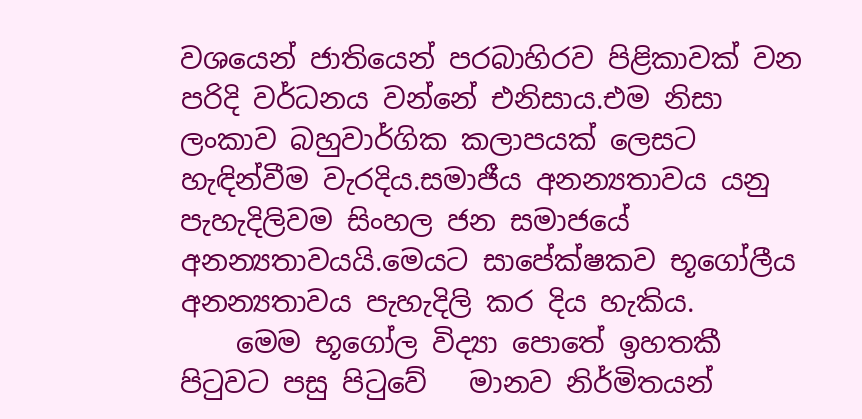වශයෙන් ජාතියෙන් පරබාහිරව පිළිකාවක් වන පරිදි වර්ධනය වන්නේ එනිසාය.එම නිසා ලංකාව බහුවාර්ගික කලාපයක් ලෙසට හැඳින්වීම වැරදිය.සමාජීය අනන්‍යතාවය යනු පැහැදිලිවම සිංහල ජන සමාජයේ අනන්‍යතාවයයි.මෙයට සාපේක්ෂකව භූගෝලීය අනන්‍යතාවය පැහැදිලි කර දිය හැකිය.
    මෙම භූගෝල විද්‍යා පොතේ ඉහතකී පිටුවට පසු පිටුවේ   මානව නිර්මිතයන්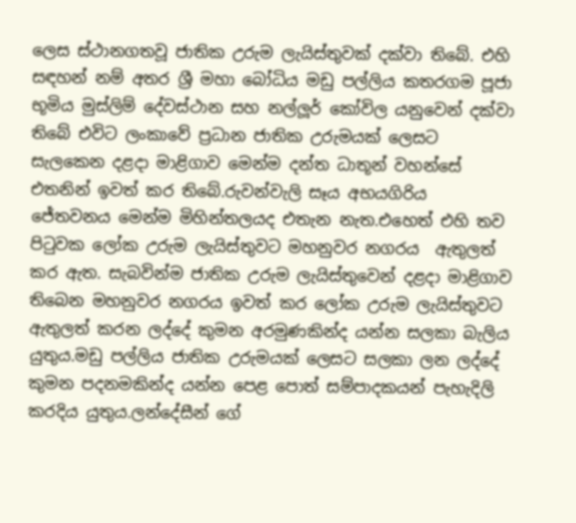ලෙස ස්ථානගතවූ ජාතික උරුම ලැයිස්තුවක් දක්වා තිබේ. එහි සඳහන් නම් අතර ශ්‍රී මහා බෝධිය මඩු පල්ලිය කතරගම පූජා භූමිය මුස්ලිම් දේවස්ථාන සහ නල්ලූර් කෝවිල යනුවෙන් දක්වා තිබේ එවිට ලංකාවේ ප්‍රධාන ජාතික උරුමයක් ලෙසට සැලකෙන දළදා මාළිගාව මෙන්ම දන්ත ධාතූන් වහන්සේ එතනින් ඉවත් කර තිබේ.රුවන්වැලි සෑය අභයගිරිය ජේතවනය මෙන්ම මිහින්තලයද එතැන නැත.එහෙත් එහි තව පිටුවක ලෝක උරුම ලැයිස්තුවට මහනුවර නගරය  ඇතුලත් කර ඇත. සැබවින්ම ජාතික උරුම ලැයිස්තුවෙන් දළදා මාළිගාව තිබෙන මහනුවර නගරය ඉවත් කර ලෝක උරුම ලැයිස්තුවට ඇතුලත් කරන ලද්දේ කුමන අරමුණකින්ද යන්න සලකා බැලිය යුතුය.මඩු පල්ලිය ජාතික උරුමයක් ලෙසට සලකා ලන ලද්දේ කුමන පදනමකින්ද යන්න පෙළ පොත් සම්පාදකයන් පැහැදිලි කරදිය යුතුය.ලන්දේසීන් ගේ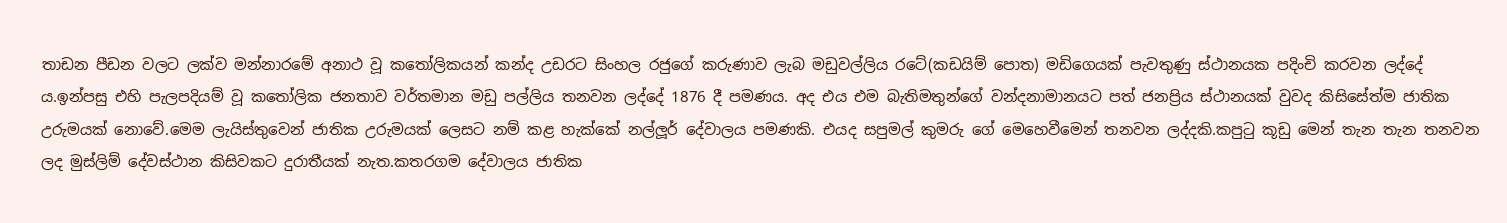තාඩන පීඩන වලට ලක්ව මන්නාරමේ අනාථ වූ කතෝලිකයන් කන්ද උඩරට සිංහල රජුගේ කරුණාව ලැබ මඩුවල්ලිය රටේ(කඩයිම් පොත) මඩිගෙයක් පැවතුණු ස්ථානයක පදිංචි කරවන ලද්දේ ය.ඉන්පසු එහි පැලපදියම් වූ කතෝලික ජනතාව වර්තමාන මඩු පල්ලිය තනවන ලද්දේ 1876 දී පමණය. අද එය එම බැතිමතුන්ගේ වන්දනාමානයට පත් ජනප්‍රිය ස්ථානයක් වුවද කිසිසේත්ම ජාතික උරුමයක් නොවේ.මෙම ලැයිස්තුවෙන් ජාතික උරුමයක් ලෙසට නම් කළ හැක්කේ නල්ලූර් දේවාලය පමණකි. එයද සපුමල් කුමරු ගේ මෙහෙවීමෙන් තනවන ලද්දකි.කපුටු කූඩු මෙන් තැන තැන තනවන ලද මුස්ලිම් දේවස්ථාන කිසිවකට දුරාතීයක් නැත.කතරගම දේවාලය ජාතික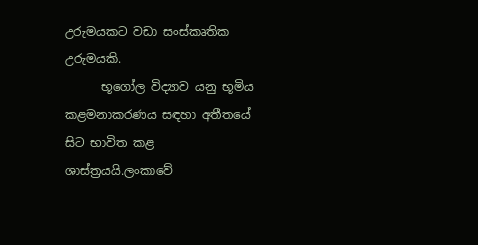උරුමයකට වඩා සංස්කෘතික උරුමයකි.
      භූගෝල විද්‍යාව යනු භූමිය කළමනාකරණය සඳහා අතීතයේ සිට භාවිත කළ ශාස්ත්‍රයයි.ලංකාවේ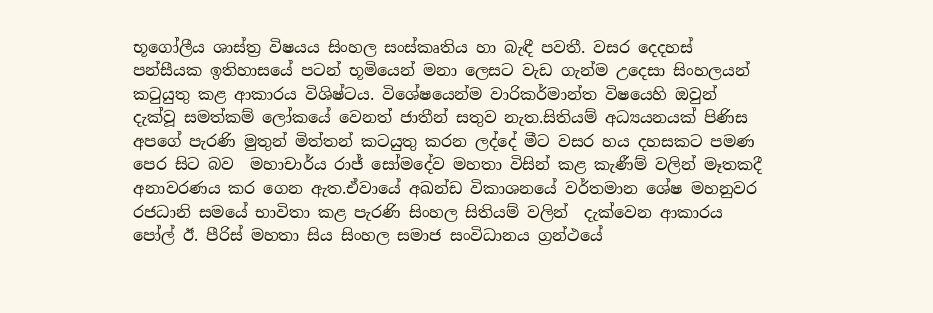භූගෝලීය ශාස්ත්‍ර විෂයය සිංහල සංස්කෘතිය හා බැඳී පවතී. වසර දෙදහස් පන්සීයක ඉතිහාසයේ පටන් භූමියෙන් මනා ලෙසට වැඩ ගැන්ම උදෙසා සිංහලයන් කටුයුතු කළ ආකාරය විශිෂ්ටය. විශේෂයෙන්ම වාරිකර්මාන්ත විෂයෙහි ඔවුන් දැක්වූ සමත්කම් ලෝකයේ වෙනත් ජාතීන් සතුව නැත.සිතියම් අධ්‍යයනයක් පිණිස අපගේ පැරණි මුතුන් මිත්තන් කටයුතු කරන ලද්දේ මීට වසර හය දහසකට පමණ පෙර සිට බව  මහාචාර්ය රාජ් සෝමදේව මහතා විසින් කළ කැණීම් වලින් මෑතකදී අනාවරණය කර ගෙන ඇත.ඒවායේ අඛන්ඩ විකාශනයේ වර්තමාන ශේෂ මහනුවර රජධානි සමයේ භාවිතා කළ පැරණි සිංහල සිතියම් වලින්  දැක්වෙන ආකාරය පෝල් ඊ. පීරිස් මහතා සිය සිංහල සමාජ සංවිධානය ග්‍රන්ථයේ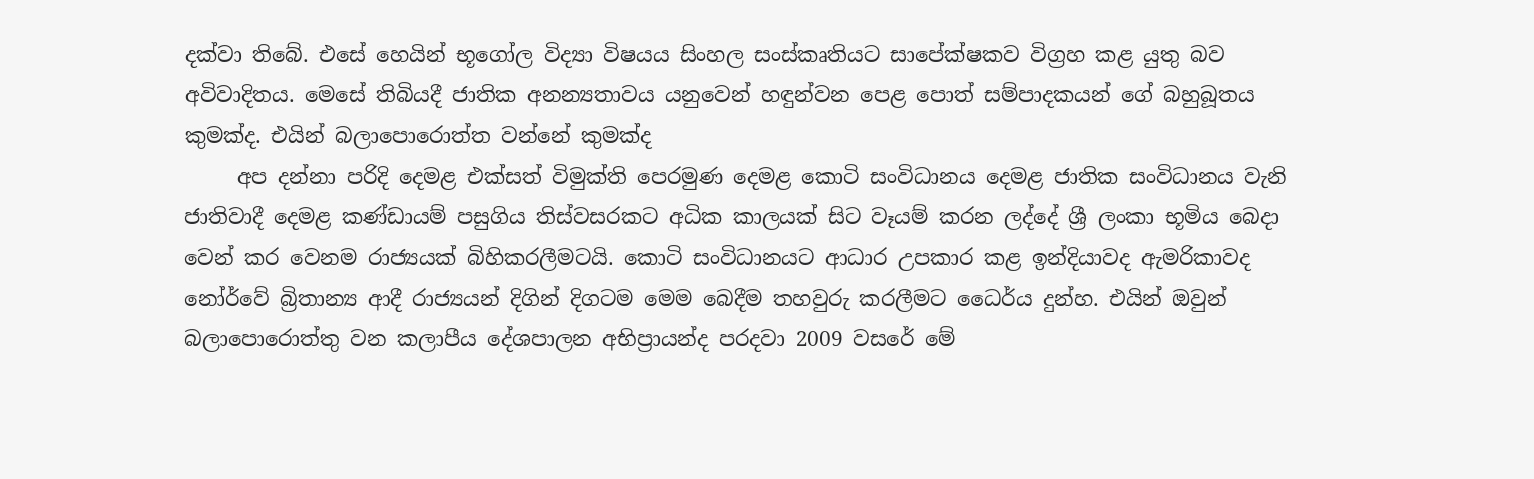දක්වා තිබේ. එසේ හෙයින් භූගෝල විද්‍යා විෂයය සිංහල සංස්කෘතියට සාපේක්ෂකව විග්‍රහ කළ යුතු බව අවිවාදිතය. මෙසේ තිබියදී ජාතික අනන්‍යතාවය යනුවෙන් හඳුන්වන පෙළ පොත් සම්පාදකයන් ගේ බහුබූතය කුමක්ද. එයින් බලාපොරොත්ත වන්නේ කුමක්ද
     අප දන්නා පරිදි දෙමළ එක්සත් විමුක්ති පෙරමුණ දෙමළ කොටි සංවිධානය දෙමළ ජාතික සංවිධානය වැනි ජාතිවාදී දෙමළ කණ්ඩායම් පසුගිය තිස්වසරකට අධික කාලයක් සිට වෑයම් කරන ලද්දේ ශ්‍රී ලංකා භූමිය බෙදා වෙන් කර වෙනම රාජ්‍යයක් බිහිකරලීමටයි. කොටි සංවිධානයට ආධාර උපකාර කළ ඉන්දියාවද ඇමරිකාවද නෝර්වේ බ්‍රිතාන්‍ය ආදී රාජ්‍යයන් දිගින් දිගටම මෙම බෙදීම තහවුරු කරලීමට ධෛර්ය දුන්හ. එයින් ඔවුන් බලාපොරොත්තු වන කලාපීය දේශපාලන අභිප්‍රායන්ද පරදවා 2009 වසරේ මේ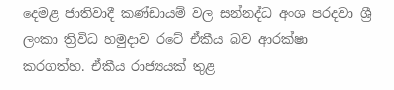දෙමළ ජාතිවාදී කණ්ඩායම් වල සන්නද්ධ අංශ පරදවා ශ්‍රී ලංකා ත්‍රිවිධ හමුදාව රටේ ඒකීය බව ආරක්ෂා කරගත්හ. ඒකීය රාජ්‍යයක් තුළ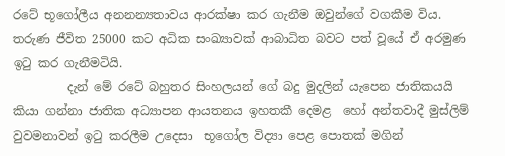රටේ භූගෝලීය අනනන්‍යතාවය ආරක්ෂා කර ගැනීම ඔවුන්ගේ වගකීම විය. තරුණ ජීවිත 25000 කට අධික සංඛ්‍යාවක් ආබාධිත බවට පත් වූයේ ඒ අරමුණ ඉටු කර ගැනීමටියි.
         දැන් මේ රටේ බහුතර සිංහලයන් ගේ බදු මුදලින් යැපෙන ජාතිකයයි කියා ගන්නා ජාතික අධ්‍යාපන ආයතනය ඉහතකී දෙමළ  හෝ අන්තවාදී මුස්ලිම් වුවමනාවන් ඉටු කරලීම උදෙසා  භූගෝල විද්‍යා පෙළ පොතක් මගින්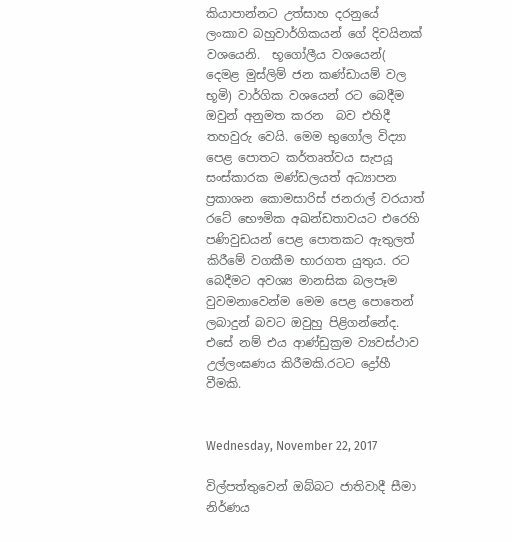කියාපාන්නට උත්සාහ දරනුයේ ලංකාව බහුවාර්ගිකයන් ගේ දිවයිනක් වශයෙනි.  භූගෝලීය වශයෙන්( දෙමළ මුස්ලිම් ජන කණ්ඩායම් වල භූමි) වාර්ගික වශයෙන් රට බෙදීම ඔවුන් අනුමත කරන  බව එහිදී තහවුරු වෙයි. මෙම භුගෝල විද්‍යා පෙළ පොතට කර්තෘත්වය සැපයූ සංස්කාරක මණ්ඩලයත් අධ්‍යාපන ප්‍රකාශන කොමසාරිස් ජනරාල් වරයාත් රටේ භෞමික අඛන්ඩතාවයට එරෙහි පණිවුඩයන් පෙළ පොතකට ඇතුලත් කිරීමේ වගකීම භාරගත යුතුය. රට බෙදීමට අවශ්‍ය මානසික බලපෑම වුවමනාවෙන්ම මෙම පෙළ පොතෙන් ලබාදුන් බවට ඔවුහු පිළිගන්නේද. එසේ නම් එය ආණ්ඩුක්‍රම ව්‍යවස්ථාව උල්ලංඝණය කිරීමකි.රටට ද්‍රෝහී වීමකි.


Wednesday, November 22, 2017

විල්පත්තුවෙන් ඔබ්බට ජාතිවාදී සීමා නිර්ණය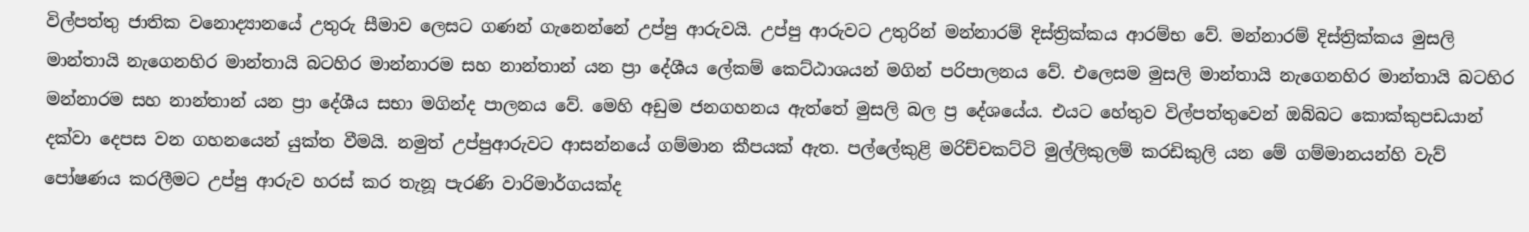විල්පත්තු ජාතික වනොද්‍යානයේ උතුරු සීමාව ලෙසට ගණන් ගැනෙන්නේ උප්පු ආරුවයි. උප්පු ආරුවට උතුරින් මන්නාරම් දිස්ත්‍රික්කය ආරම්භ වේ. මන්නාරම් දිස්ත්‍රික්කය මුසලි මාන්තායි නැගෙනහිර මාන්තායි බටහිර මාන්නාරම සහ නාන්තාන් යන ප්‍රා දේශීය ලේකම් කෙට්ඨාශයන් මගින් පරිපාලනය වේ. එලෙසම මුසලි මාන්තායි නැගෙනහිර මාන්තායි බටහිර  මන්නාරම සහ නාන්තාන් යන ප්‍රා දේශීය සභා මගින්ද පාලනය වේ. මෙහි අඩුම ජනගහනය ඇත්තේ මුසලි බල ප්‍ර දේශයේය. එයට හේතුව විල්පත්තුවෙන් ඔබ්බට කොක්කුපඩයාන්  දක්වා දෙපස වන ගහනයෙන් යුක්ත වීමයි. නමුත් උප්පුආරුවට ආසන්නයේ ගම්මාන කීපයක් ඇත. පල්ලේකුළි මරිච්චකට්ටි මුල්ලිකුලම් කරඩිකුලි යන මේ ගම්මානයන්හි වැව් පෝෂණය කරලීමට උප්පු ආරුව හරස් කර තැනූ පැරණි වාරිමාර්ගයක්ද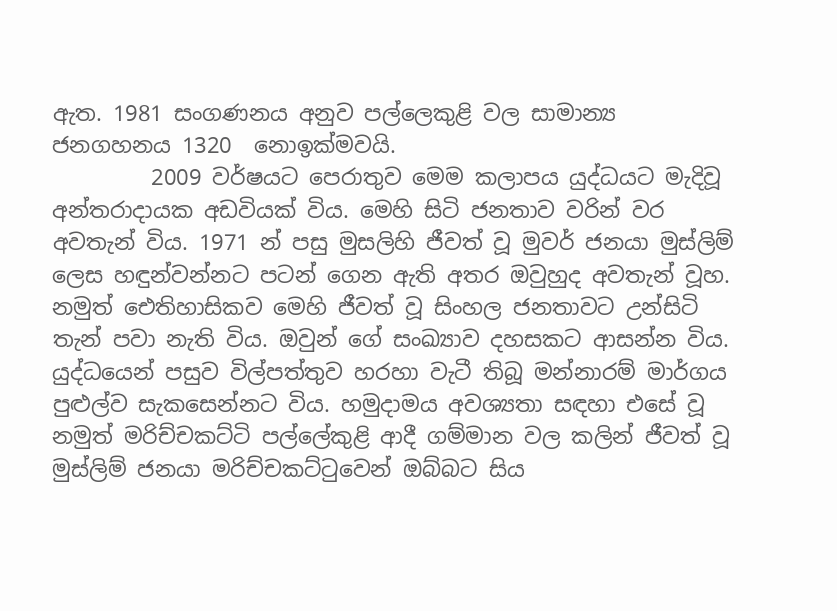ඇත. 1981 සංගණනය අනුව පල්ලෙකුළි වල සාමාන්‍ය ජනගහනය 1320  නොඉක්මවයි.
         2009 වර්ෂයට පෙරාතුව මෙම කලාපය යුද්ධයට මැදිවූ අන්තරාදායක අඩවියක් විය. මෙහි සිටි ජනතාව වරින් වර අවතැන් විය. 1971 න් පසු මුසලිහි ජීවත් වූ මුවර් ජනයා මුස්ලිම් ලෙස හඳුන්වන්නට පටන් ගෙන ඇති අතර ඔවුහුද අවතැන් වූහ. නමුත් ඓතිහාසිකව මෙහි ජීවත් වූ සිංහල ජනතාවට උන්සිටි තැන් පවා නැති විය. ඔවුන් ගේ සංඛ්‍යාව දහසකට ආසන්න විය. යුද්ධයෙන් පසුව විල්පත්තුව හරහා වැටී තිබූ මන්නාරම් මාර්ගය පුළුල්ව සැකසෙන්නට විය. හමුදාමය අවශ්‍යතා සඳහා එසේ වූ නමුත් මරිච්චකට්ටි පල්ලේකුළි ආදී ගම්මාන වල කලින් ජීවත් වූ මුස්ලිම් ජනයා මරිච්චකට්ටුවෙන් ඔබ්බට සිය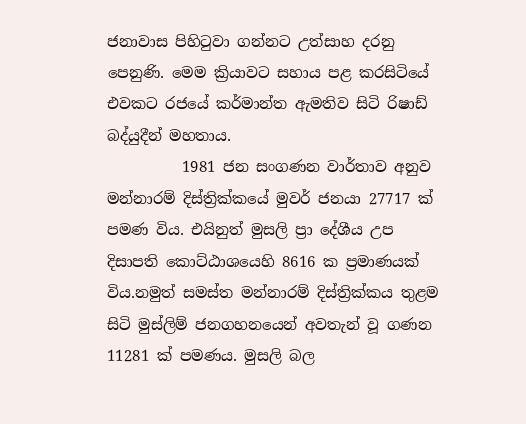ජනාවාස පිහිටුවා ගන්නට උත්සාහ දරනු පෙනුණි. මෙම ක්‍රියාවට සහාය පළ කරසිටියේ එවකට රජයේ කර්මාන්ත ඇමතිව සිටි රිෂාඩ් බද්යුදීන් මහතාය.
          1981 ජන සංගණන වාර්තාව අනුව මන්නාරම් දිස්ත්‍රික්කයේ මුවර් ජනයා 27717 ක් පමණ විය. එයිනුත් මුසලි ප්‍රා දේශීය උප දිසාපති කොට්ඨාශයෙහි 8616 ක ප්‍රමාණයක්  විය.නමුත් සමස්ත මන්නාරම් දිස්ත්‍රික්කය තුළම සිටි මුස්ලිම් ජනගහනයෙන් අවතැන් වූ ගණන 11281 ක් පමණය. මුසලි බල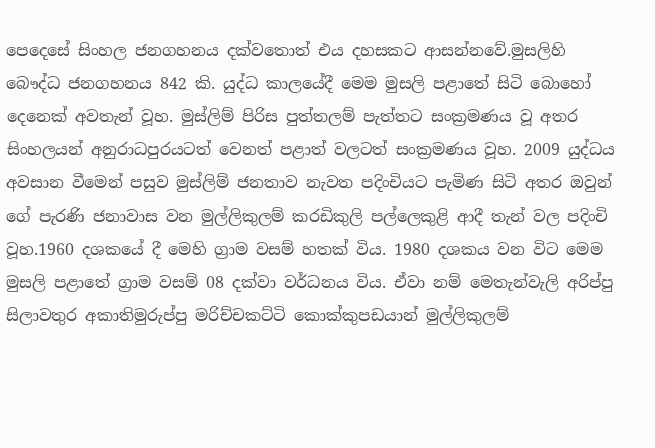පෙදෙසේ සිංහල ජනගහනය දක්වතොත් එය දහසකට ආසන්නවේ.මුසලිහි  බෞද්ධ ජනගහනය 842 කි. යුද්ධ කාලයේදී මෙම මුසලි පළාතේ සිටි බොහෝ දෙනෙක් අවතැන් වූහ. මුස්ලිම් පිරිස පුත්තලම් පැත්තට සංක්‍රමණය වූ අතර සිංහලයන් අනුරාධපුරයටත් වෙනත් පළාත් වලටත් සංක්‍රමණය වූහ. 2009 යුද්ධය අවසාන වීමෙන් පසුව මුස්ලිම් ජනතාව නැවත පදිංචියට පැමිණ සිටි අතර ඔවුන් ගේ පැරණි ජනාවාස වන මුල්ලිකුලම් කරඩිකුලි පල්ලෙකුළි ආදී තැන් වල පදිංචි වූහ.1960 දශකයේ දී මෙහි ග්‍රාම වසම් හතක් විය. 1980 දශකය වන විට මෙම මුසලි පළාතේ ග්‍රාම වසම් 08 දක්වා වර්ධනය විය. ඒවා නම් මෙතැන්වැලි අරිප්පු සිලාවතුර අකාතිමුරුප්පු මරිච්චකට්ටි කොක්කුපඩයාන් මුල්ලිකුලම්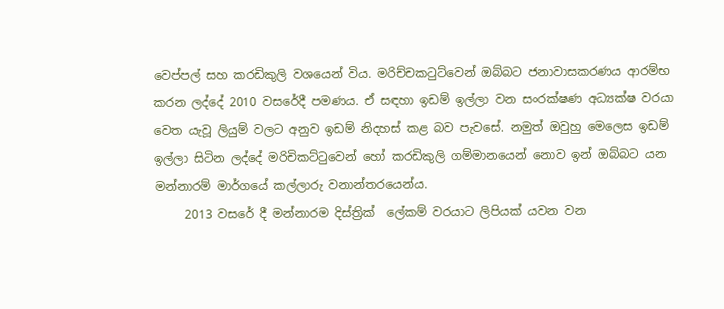වෙප්පල් සහ කරඩිකුලි වශයෙන් විය. මරිච්චකටුට්වෙන් ඔබ්බට ජනාවාසකරණය ආරම්භ කරන ලද්දේ 2010 වසරේදී පමණය. ඒ සඳහා ඉඩම් ඉල්ලා වන සංරක්ෂණ අධ්‍යක්ෂ වරයා වෙත යැවූ ලියුම් වලට අනුව ඉඩම් නිදහස් කළ බව පැවසේ. නමුත් ඔවුහු මෙලෙස ඉඩම් ඉල්ලා සිටින ලද්දේ මරිචිකට්ටුවෙන් හෝ කරඩිකුලි ගම්මානයෙන් නොව ඉන් ඔබ්බට යන මන්නාරම් මාර්ගයේ කල්ලාරු වනාන්තරයෙන්ය.
     2013 වසරේ දී මන්නාරම දිස්ත්‍රික්  ලේකම් වරයාට ලිපියක් යවන වන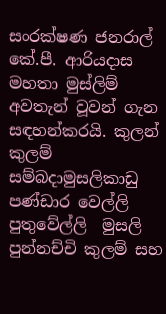සංරක්ෂණ ජනරාල් කේ.පී. ආරියදාස මහතා මුස්ලිම් අවතැන් වූවන් ගැන සඳහන්කරයි. කුලන් කුලම් සම්බදාමුසලිකාඩු පණ්ඩාර වෙල්ලි පුතුවේල්ලි  මුසලි  පුන්නච්චි කුලම් සහ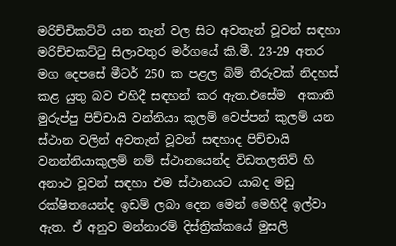මරිච්චිකට්ටි යන තැන් වල සිට අවතැන් වූවන් සඳහා  මරිච්චකට්ටු සිලාවතුර මර්ගයේ කි.මී. 23-29 අතර මග දෙපසේ මීටර් 250 ක පළල බිම් තීරුවක් නිදහස් කළ යුතු බව එහිදී සඳහන් කර ඇත.එසේම  අකාති මුරුප්පු පිච්චායි වන්නියා කුලම් වෙප්පන් කුලම් යන ස්ථාන වලින් අවතැන් වූවන් සඳහාද පිච්චායි වනන්නියාකුලම් නම් ස්ථානයෙන්ද විඩතලතිව් හි අනාථ වූවන් සඳහා එම ස්ථානයට යාබද මඩු රක්ෂිතයෙන්ද ඉඩම් ලබා දෙන මෙන් මෙහිදී ඉල්වා ඇත. ඒ අනුව මන්නාරම් දිස්ත්‍රික්කයේ මුසලි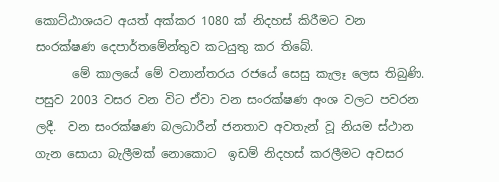කොට්ඨාශයට අයත් අක්කර 1080 ක් නිදහස් කිරීමට වන සංරක්ෂණ දෙපාර්තමේන්තුව කටයුතු කර තිබේ.
      මේ කාලයේ මේ වනාන්තරය රජයේ සෙසු කැලෑ ලෙස තිබුණි. පසුව 2003 වසර වන විට ඒවා වන සංරක්ෂණ අංශ වලට පවරන ලදී.  වන සංරක්ෂණ බලධාරීන් ජනතාව අවතැන් වූ නියම ස්ථාන ගැන සොයා බැලීමක් නොකොට  ඉඩම් නිදහස් කරලීමට අවසර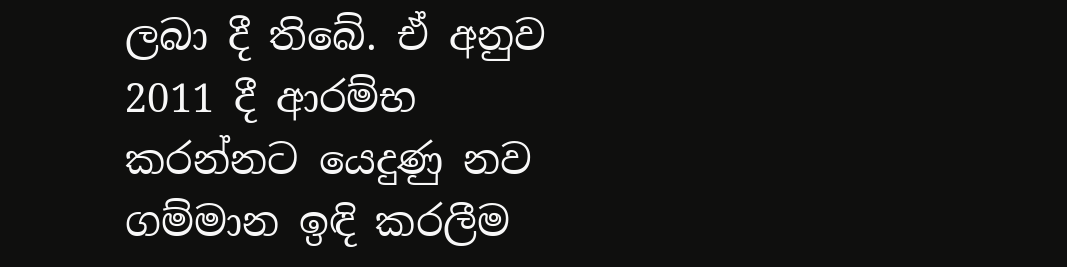ලබා දී තිබේ. ඒ අනුව 2011 දී ආරම්භ කරන්නට යෙදුණු නව ගම්මාන ඉඳි කරලීම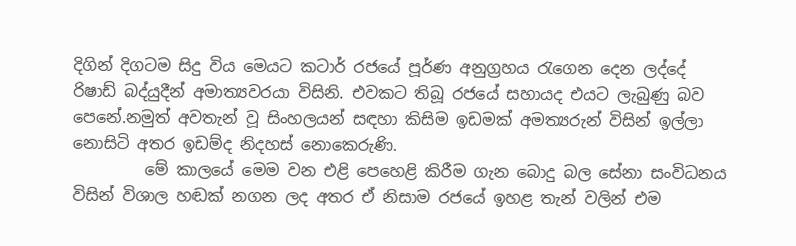දිගින් දිගටම සිදු විය මෙයට කටාර් රජයේ පූර්ණ අනුග්‍රහය රැගෙන දෙන ලද්දේ රිෂාඩ් බද්යුදීන් අමාත්‍යවරයා විසිනි. එවකට තිබූ රජයේ සහායද එයට ලැබුණු බව පෙනේ.නමුත් අවතැන් වූ සිංහලයන් සඳහා කිසිම ඉඩමක් අමත්‍යරුන් විසින් ඉල්ලා නොසිටි අතර ඉඩම්ද නිදහස් නොකෙරුණි.
         මේ කාලයේ මෙම වන එළි පෙහෙළි කිරීම ගැන බොදු බල සේනා සංවිධනය විසින් විශාල හඬක් නගන ලද අතර ඒ නිසාම රජයේ ඉහළ තැන් වලින් එම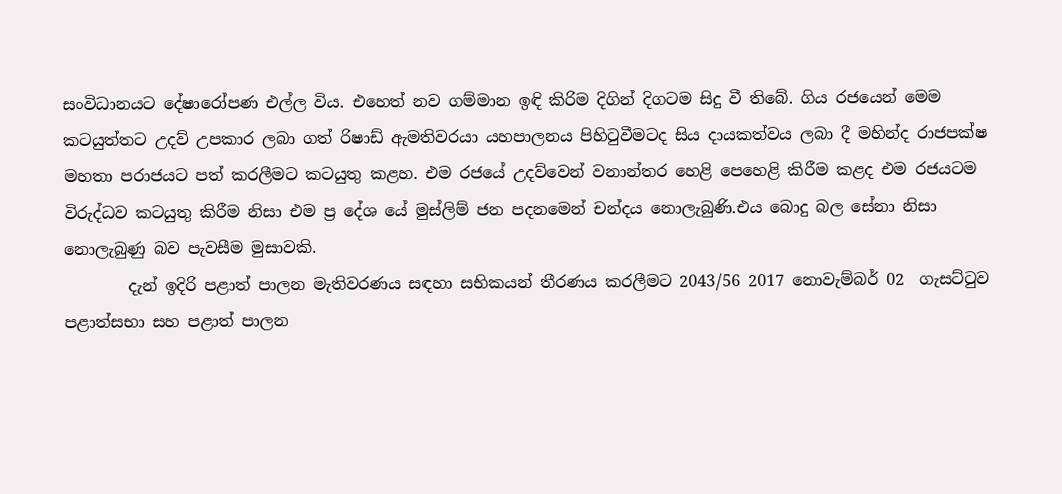සංවිධානයට දේෂාරෝපණ එල්ල විය. එහෙත් නව ගම්මාන ඉඳි කිරිම දිගින් දිගටම සිදු වී තිබේ. ගිය රජයෙන් මෙම කටයුත්තට උදව් උපකාර ලබා ගත් රිෂාඩ් ඇමතිවරයා යහපාලනය පිහිටුවීමටද සිය දායකත්වය ලබා දී මහින්ද රාජපක්ෂ මහතා පරාජයට පත් කරලීමට කටයුතු කළහ. එම රජයේ උදව්වෙන් වනාන්තර හෙළි පෙහෙළි කිරීම කළද එම රජයටම විරුද්ධව කටයුතු කිරීම නිසා එම ප්‍ර දේශ යේ මුස්ලිම් ජන පදනමෙන් චන්දය නොලැබුණි.එය බොදු බල සේනා නිසා නොලැබුණු බව පැවසීම මුසාවකි.
        දැන් ඉදිරි පළාත් පාලන මැතිවරණය සඳහා සභිකයන් තීරණය කරලීමට 2043/56 2017 නොවැම්බර් 02  ගැසට්ටුව පළාත්සභා සහ පළාත් පාලන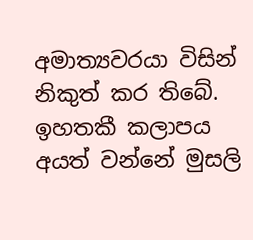අමාත්‍යවරයා විසින් නිකුත් කර තිබේ. ඉහතකී කලාපය අයත් වන්නේ මුසලි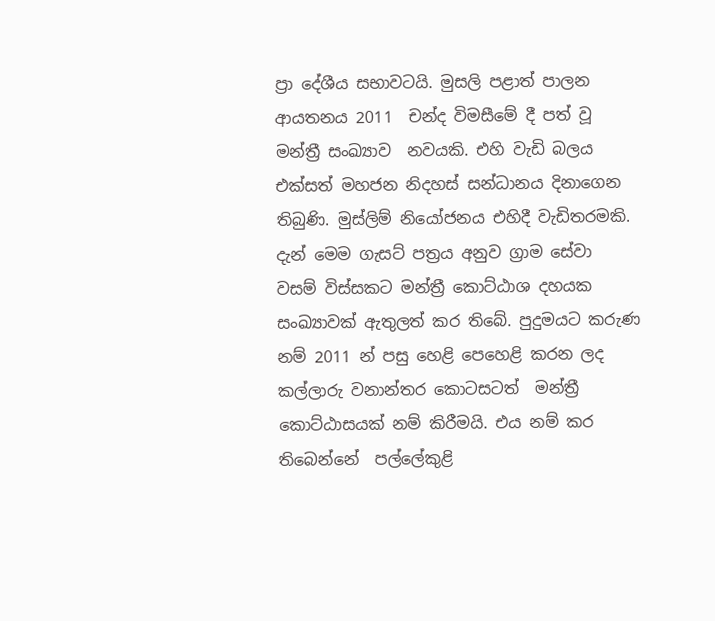ප්‍රා දේශීය සභාවටයි. මුසලි පළාත් පාලන ආයතනය 2011  චන්ද විමසීමේ දී පත් වූ මන්ත්‍රී සංඛ්‍යාව  නවයකි. එහි වැඩි බලය එක්සත් මහජන නිදහස් සන්ධානය දිනාගෙන තිබුණි. මුස්ලිම් නියෝජනය එහිදී වැඩිතරමකි. දැන් මෙම ගැසට් පත්‍රය අනුව ග්‍රාම සේවා වසම් විස්සකට මන්ත්‍රී කොට්ඨාශ දහයක  සංඛ්‍යාවක් ඇතුලත් කර තිබේ. පුදුමයට කරුණ නම් 2011 න් පසු හෙළි පෙහෙළි කරන ලද කල්ලාරු වනාන්තර කොටසටත්  මන්ත්‍රී කොට්ඨාසයක් නම් කිරීමයි. එය නම් කර තිබෙන්නේ  පල්ලේකුළි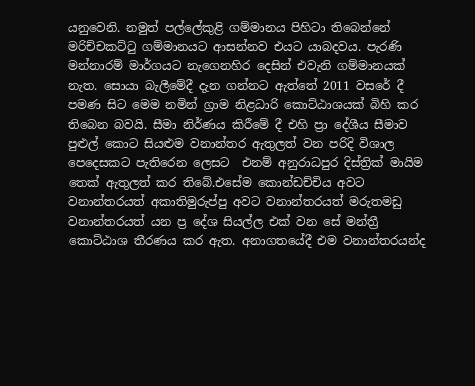යනුවෙනි. නමුත් පල්ලේකුළි ගම්මානය පිහිටා තිබෙන්නේ මරිච්චකට්ටු ගම්මානයට ආසන්නව එයට යාබදවය. පැරණි මන්නාරම් මාර්ගයට නැගෙනහිර දෙසින් එවැනි ගම්මානයක් නැත. සොයා බැලීමේදී දැන ගන්නට ඇත්තේ 2011 වසරේ දී පමණ සිට මෙම නමින් ග්‍රාම නිළධාරි කොට්ඨාශයක් බිහි කර තිබෙන බවයි. සීමා නිර්ණය කිරීමේ දී එහි ප්‍රා දේශීය සීමාව පුළුල් කොට සියළුම වනාන්තර ඇතුලත් වන පරිදි විශාල පෙදෙසකට පැතිරෙන ලෙසට  එනම් අනුරාධපුර දිස්ත්‍රික් මායිම තෙක් ඇතුලත් කර තිබේ.එසේම කොන්ඩච්චිය අවට වනාන්තරයත් අකාතිමුරුප්පු අවට වනාන්තරයත් මරුතමඩු වනාන්තරයත් යන ප්‍ර දේශ සියල්ල එක් වන සේ මන්ත්‍රී කොට්ඨාශ තීරණය කර ඇත. අනාගතයේදී එම වනාන්තරයන්ද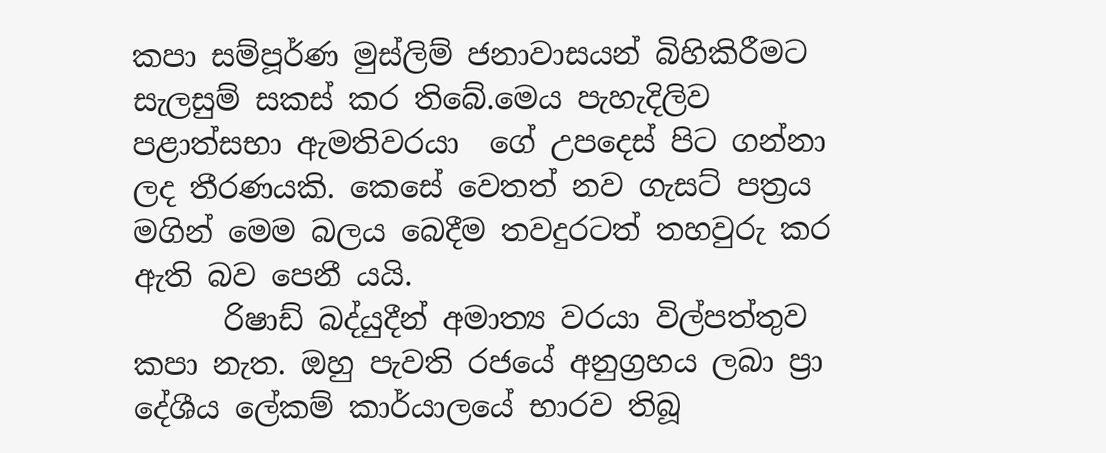කපා සම්පූර්ණ මුස්ලිම් ජනාවාසයන් බිහිකිරීමට සැලසුම් සකස් කර තිබේ.මෙය පැහැදිලිව පළාත්සභා ඇමතිවරයා  ගේ උපදෙස් පිට ගන්නා ලද තීරණයකි. කෙසේ වෙතත් නව ගැසට් පත්‍රය මගින් මෙම බලය බෙදීම තවදුරටත් තහවුරු කර ඇති බව පෙනී යයි.
      රිෂාඩ් බද්යුදීන් අමාත්‍ය වරයා විල්පත්තුව කපා නැත. ඔහු පැවති රජයේ අනුග්‍රහය ලබා ප්‍රා දේශීය ලේකම් කාර්යාලයේ භාරව තිබූ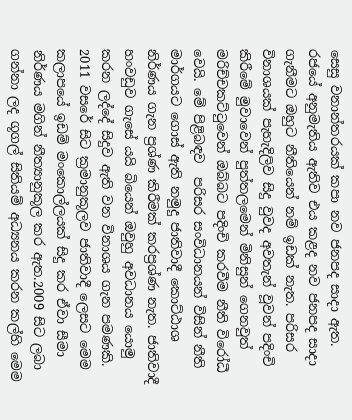සෙසු වනාන්තරයක් කපා නව ජනපද සාදා ඇත. රජයේ අනුමැතිය ඇතිව එය කළද නව ජනපද සාදා ගැනීමට ඔහුට නීතියෙන් නම් ඉඩක් නැත. පරිසර විනාශයක් පැහැදිලිව සිදු වුවද අවතැන් වූවන් පදිංචි කිරීමේ මුවාවෙන් පුත්තලමෙන් මිනිසුන් ගෙනවුත් මරිච්චකට්ටුවෙන් ඔබ්බට පදිංචි කරවීම නීති විරෝධී වෙයි. මේ පිළිබඳව  පරිසර සංවිධානයන් විසින් නීති මාර්ගයට ගොස් ඇති නමුදු ජාතිවාදී කොට්ඨාශ නිර්ණය ගැන ප්‍රශ්ණ කිරීමක් කරප්‍රශ්ණ නැත. ජාතිවාදී හංවඩුව ගැසේ යයි බියෙන් ඔවුහු අවධානය යොමු කරන ලද්දේ සිදුව ඇති වන විනාශය ගැන පමණකි. 2011 වසරේ සිට ක්‍රමානුකූලව ජාතිවාදී ලෙසට මෙම කලාපයේ ඉඩම් මංකොල්ලයක් සිදු කර ඒවා සීමා නිර්ණය මගින් නීත්‍යානුකූල කර ඇත.2009 සිට ලබා ගන්නා ලද ගූගල් සිතියම් අධ්‍යනය කරන කල්හි මෙම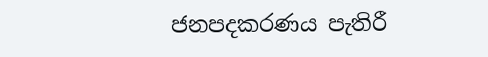ජනපදකරණය පැතිරී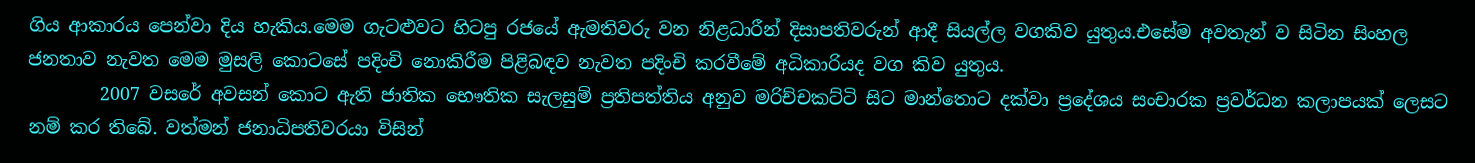ගිය ආකාරය පෙන්වා දිය හැකිය.මෙම ගැටළුවට හිටපු රජයේ ඇමතිවරු වන නිළධාරීන් දිසාපතිවරුන් ආදී සියල්ල වගකිව යුතුය.එසේම අවතැන් ව සිටින සිංහල ජනතාව නැවත මෙම මුසලි කොටසේ පදිංචි නොකිරීම පිළිබඳව නැවත පදිංචි කරවීමේ අධිකාරියද වග කිව යුතුය.
        2007 වසරේ අවසන් කොට ඇති ජාතික භෞතික සැලසුම් ප්‍රතිපත්තිය අනුව මරිච්චකට්ටි සිට මාන්තොට දක්වා ප්‍රදේශය සංචාරක ප්‍රවර්ධන කලාපයක් ලෙසට නම් කර තිබේ. වත්මන් ජනාධිපතිවරයා විසින්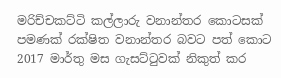මරිච්චකට්ටි කල්ලාරු වනාන්තර කොටසක් පමණක් රක්ෂිත වනාන්තර බවට පත් කොට 2017 මාර්තු මස ගැසට්ටුවක් නිකුත් කර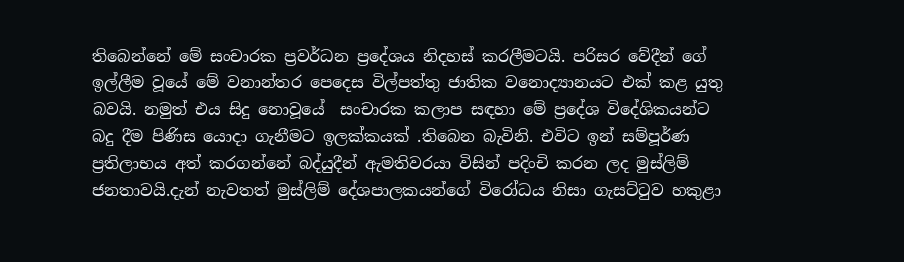තිබෙන්නේ මේ සංචාරක ප්‍රවර්ධන ප්‍රදේශය නිදහස් කරලීමටයි. පරිසර වේදීන් ගේ ඉල්ලීම වූයේ මේ වනාන්තර පෙදෙස විල්පත්තු ජාතික වනොද්‍යානයට එක් කළ යුතු බවයි. නමුත් එය සිදු නොවූයේ  සංචාරක කලාප සඳහා මේ ප්‍රදේශ විදේශිකයන්ට බදු දීම පිණිස යොදා ගැනීමට ඉලක්කයක් .තිබෙන බැවිනි. එවිට ඉන් සම්පූර්ණ ප්‍රතිලාභය අත් කරගන්නේ බද්යුදීන් ඇමතිවරයා විසින් පදිංචි කරන ලද මුස්ලිම් ජනතාවයි.දැන් නැවතත් මුස්ලිම් දේශපාලකයන්ගේ විරෝධය නිසා ගැසට්ටුව හකුළා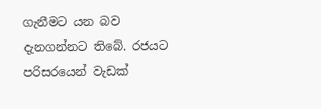ගැනීමට යන බව දැනගන්නට තිබේ. රජයට පරිසරයෙන් වැඩක්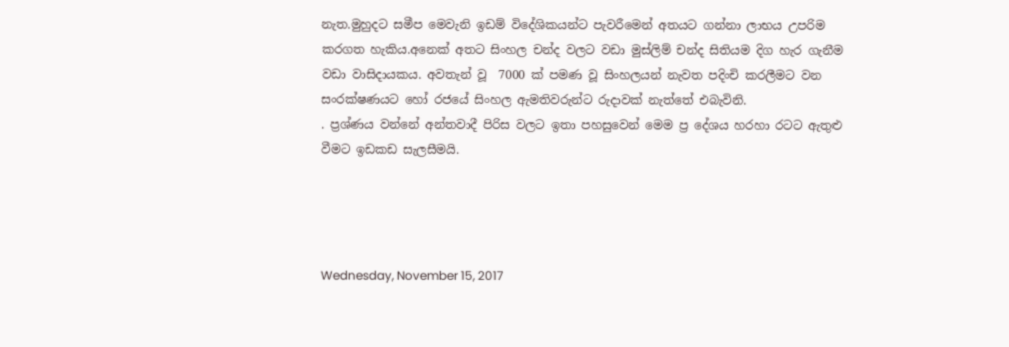නැත.මුහුදට සමීප මෙවැනි ඉඩම් විදේශිකයන්ට පැවරීමෙන් අතයට ගන්නා ලාභය උපරිම කරගත හැකිය.අනෙක් අතට සිංහල චන්ද වලට වඩා මුස්ලිම් චන්ද සිතියම දිග හැර ගැනීම වඩා වාසිදායකය. අවතැන් වූ  7000 ක් පමණ වූ සිංහලයන් නැවත පදිංචි කරලීමට වන සංරක්ෂණයට හෝ රජයේ සිංහල ඇමතිවරුන්ට රුදාවක් නැත්තේ එබැවිනි.
. ප්‍රශ්ණය වන්නේ අන්තවාදී පිරිස වලට ඉතා පහසුවෙන් මෙම ප්‍ර දේශය හරහා රටට ඇතුළු වීමට ඉඩකඩ සැලසීමයි.




Wednesday, November 15, 2017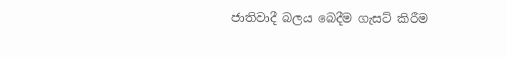ජාතිවාදී බලය බෙදීම ගැසට් කිරීම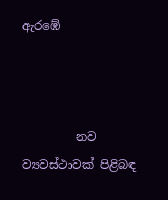ඇරඹේ



         නව ව්‍යවස්ථාවක් පිළිබඳ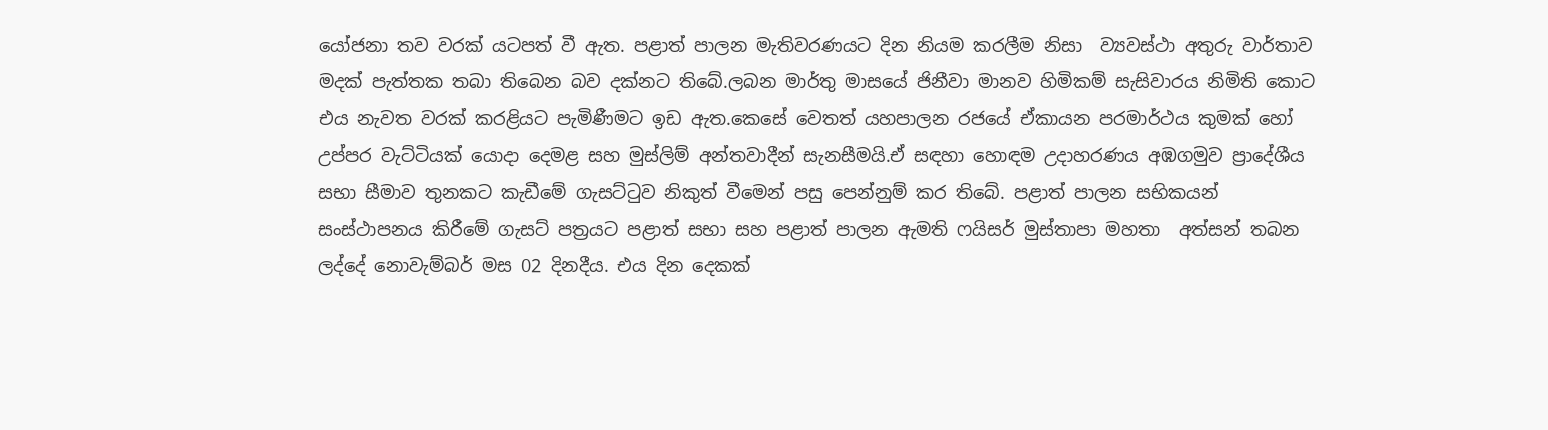යෝජනා තව වරක් යටපත් වී ඇත. පළාත් පාලන මැතිවරණයට දින නියම කරලීම නිසා  ව්‍යවස්ථා අතුරු වාර්තාව මදක් පැත්තක තබා තිබෙන බව දක්නට තිබේ.ලබන මාර්තු මාසයේ ජිනීවා මානව හිමිකම් සැසිවාරය නිමිති කොට එය නැවත වරක් කරළියට පැමිණීමට ඉඩ ඇත.කෙසේ වෙතත් යහපාලන රජයේ ඒකායන පරමාර්ථය කුමක් හෝ උප්පර වැට්ටියක් යොදා දෙමළ සහ මුස්ලිම් අන්තවාදීන් සැනසීමයි.ඒ සඳහා හොඳම උදාහරණය අඹගමුව ප්‍රාදේශීය සභා සීමාව තුනකට කැඩීමේ ගැසට්ටුව නිකුත් වීමෙන් පසු පෙන්නුම් කර තිබේ. පළාත් පාලන සභිකයන් සංස්ථාපනය කිරීමේ ගැසට් පත්‍රයට පළාත් සභා සහ පළාත් පාලන ඇමති ෆයිසර් මුස්තාපා මහතා  අත්සන් තබන ලද්දේ නොවැම්බර් මස 02 දිනදීය. එය දින දෙකක්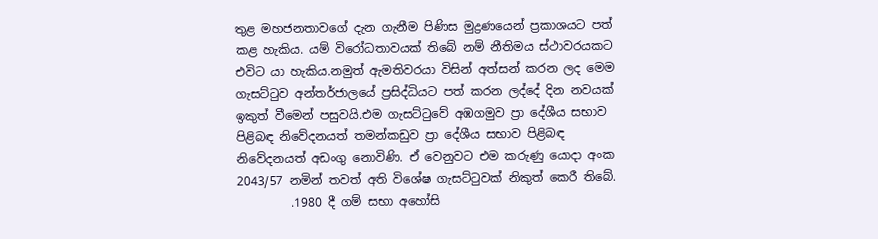තුළ මහජනතාවගේ දැන ගැනීම පිණිස මුද්‍රණයෙන් ප්‍රකාශයට පත් කළ හැකිය. යම් විරෝධතාවයක් තිබේ නම් නීතිමය ස්ථාවරයකට එවිට යා හැකිය.නමුත් ඇමතිවරයා විසින් අත්සන් කරන ලද මෙම ගැසට්ටුව අන්තර්ජාලයේ ප්‍රසිද්ධියට පත් කරන ලද්දේ දින නවයක් ඉකුත් වීමෙන් පසුවයි.එම ගැසට්ටුවේ අඹගමුව ප්‍රා දේශීය සභාව පිළිබඳ නිවේදනයත් තමන්කඩුව ප්‍රා දේශීය සභාව පිළිබඳ නිවේදනයත් අඩංගු නොවිණි. ඒ වෙනුවට එම කරුණු යොදා අංක 2043/57 නමින් තවත් අති විශේෂ ගැසට්ටුවක් නිකුත් කෙරී තිබේ.
         .1980 දී ගම් සභා අහෝසි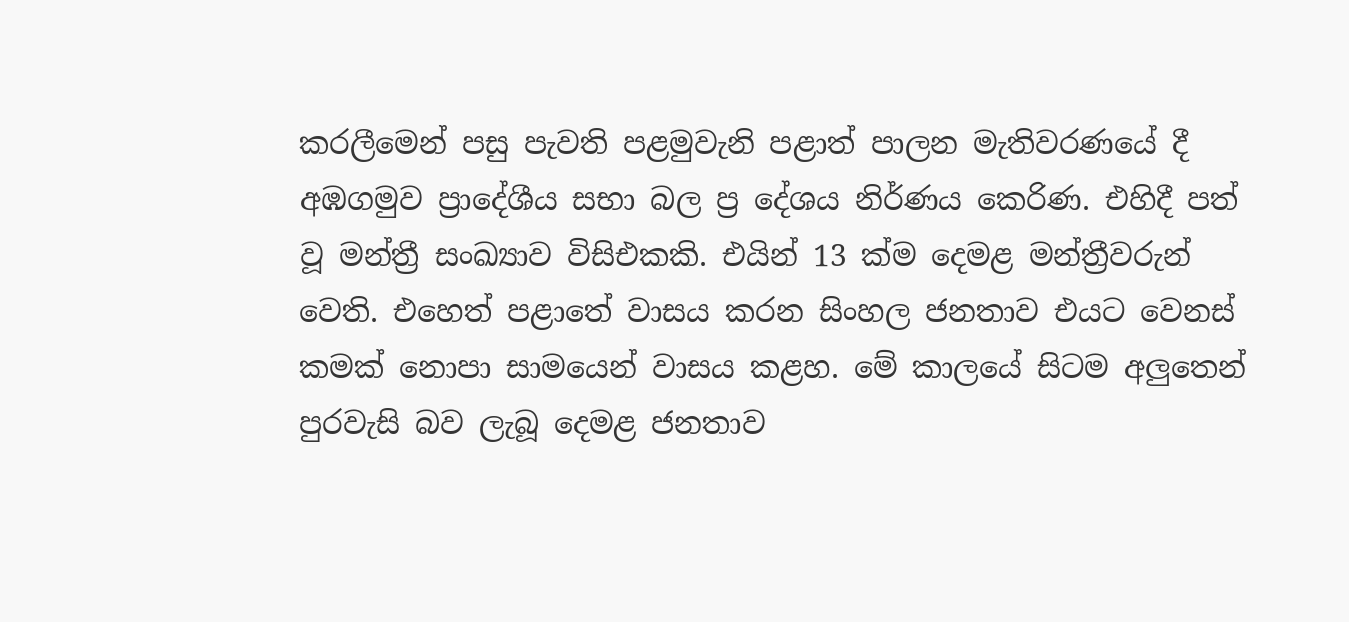කරලීමෙන් පසු පැවති පළමුවැනි පළාත් පාලන මැතිවරණයේ දී අඹගමුව ප්‍රාදේශීය සභා බල ප්‍ර දේශය නිර්ණය කෙරිණ. එහිදී පත් වූ මන්ත්‍රී සංඛ්‍යාව විසිඑකකි. එයින් 13 ක්ම දෙමළ මන්ත්‍රීවරුන් වෙති. එහෙත් පළාතේ වාසය කරන සිංහල ජනතාව එයට වෙනස් කමක් නොපා සාමයෙන් වාසය කළහ. මේ කාලයේ සිටම අලුතෙන් පුරවැසි බව ලැබූ දෙමළ ජනතාව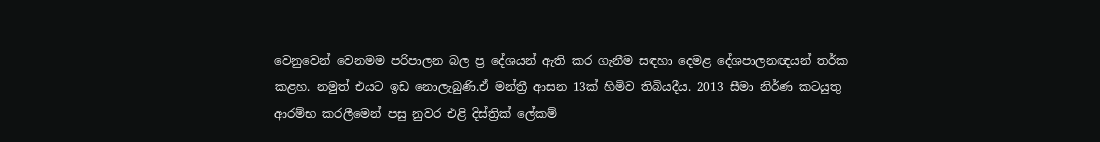වෙනුවෙන් වෙනමම පරිපාලන බල ප්‍ර දේශයන් ඇති කර ගැනීම සඳහා දෙමළ දේශපාලනඥයන් තර්ක කළහ. නමුත් එයට ඉඩ නොලැබුණි.ඒ මන්ත්‍රී ආසන 13ක් හිමිව තිබියදීය. 2013 සීමා නිර්ණ කටයුතු ආරම්භ කරලීමෙන් පසු නුවර එළි දිස්ත්‍රික් ලේකම්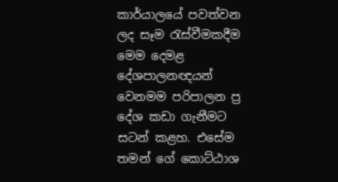කාර්යාලයේ පවත්වන ලද සෑම රැස්වීමකදීම මෙම දෙමළ දේශපාලනඥයන් වෙනමම පරිපාලන ප්‍ර දේශ කඩා ගැනීමට  සටන් කළහ. එසේම තමන් ගේ කොට්ඨාශ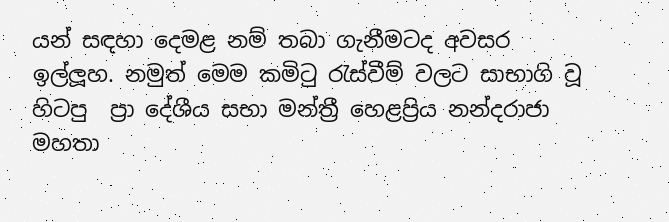යන් සඳහා දෙමළ නම් තබා ගැනීමටද අවසර ඉල්ලූහ. නමුත් මෙම කමිටු රැස්වීම් වලට සාභාගි වූ හිටපු  ප්‍රා දේශීය සභා මන්ත්‍රී හෙළප්‍රිය නන්දරාජා මහතා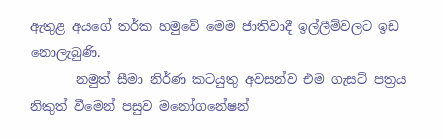ඇතුළ අයගේ තර්ක හමුවේ මෙම ජාතිවාදී ඉල්ලීම්වලට ඉඩ නොලැබුණි.
       නමුත් සීමා නිර්ණ කටයුතු අවසන්ව එම ගැසට් පත්‍රය නිකුත් වීමෙන් පසුව මනෝගනේෂන්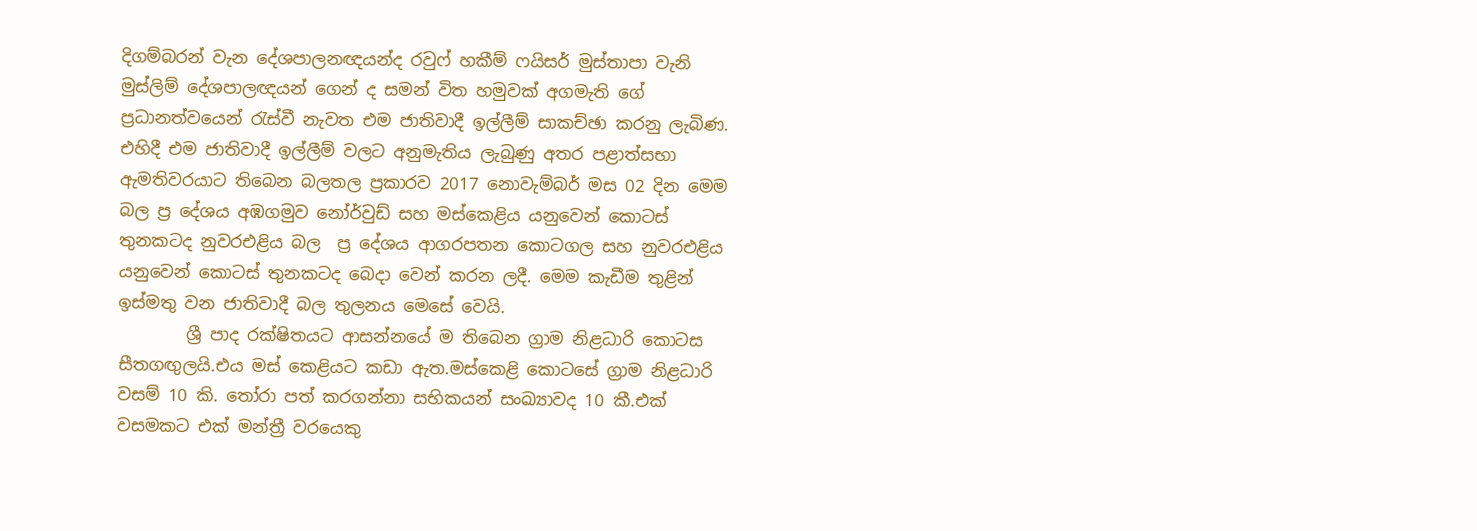දිගම්බරන් වැන දේශපාලනඥයන්ද රවුෆ් හකීම් ෆයිසර් මුස්තාපා වැනි මුස්ලිම් දේශපාලඥයන් ගෙන් ද සමන් විත හමුවක් අගමැති ගේ ප්‍රධානත්වයෙන් රැස්වී නැවත එම ජාතිවාදී ඉල්ලීම් සාකච්ඡා කරනු ලැබිණ. එහිදී එම ජාතිවාදී ඉල්ලීම් වලට අනුමැතිය ලැබුණු අතර පළාත්සභා ඇමතිවරයාට තිබෙන බලතල ප්‍රකාරව 2017 නොවැම්බර් මස 02 දින මෙම බල ප්‍ර දේශය අඹගමුව නෝර්වුඩ් සහ මස්කෙළිය යනුවෙන් කොටස් තුනකටද නුවරඑළිය බල  ප්‍ර දේශය ආගරපතන කොටගල සහ නුවරඑළිය යනුවෙන් කොටස් තුනකටද බෙදා වෙන් කරන ලදී. මෙම කැඩීම තුළින් ඉස්මතු වන ජාතිවාදී බල තුලනය මෙසේ වෙයි.
        ශ්‍රී පාද රක්ෂිතයට ආසන්නයේ ම තිබෙන ග්‍රාම නිළධාරි කොටස සීතගඟුලයි.එය මස් කෙළියට කඩා ඇත.මස්කෙළි කොටසේ ග්‍රාම නිළධාරි වසම් 10 කි. තෝරා පත් කරගන්නා සභිකයන් සංඛ්‍යාවද 10 කී.එක් වසමකට එක් මන්ත්‍රී වරයෙකු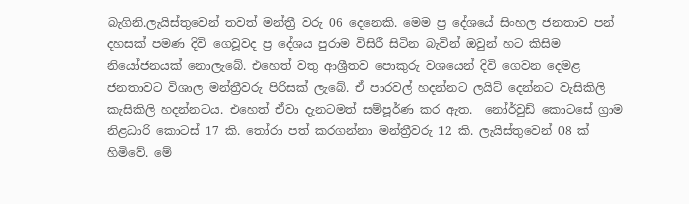බැගිනි.ලැයිස්තුවෙන් තවත් මන්ත්‍රී වරු 06 දෙනෙකි. මෙම ප්‍ර දේශයේ සිංහල ජනතාව පන් දහසක් පමණ දිවි ගෙවූවද ප්‍ර දේශය පුරාම විසිරී සිටින බැවින් ඔවුන් හට කිසිම නියෝජනයක් නොලැබේ. එහෙත් වතු ආශ්‍රීතව පොකුරු වශයෙන් දිවි ගෙවන දෙමළ ජනතාවට විශාල මන්ත්‍රීවරු පිරිසක් ලැබේ. ඒ පාරවල් හදන්නට ලයිට් දෙන්නට වැසිකිලි කැසිකිලි හදන්නටය. එහෙත් ඒවා දැනටමත් සම්පූර්ණ කර ඇත.  නෝර්වුඩ් කොටසේ ග්‍රාම නිළධාරි කොටස් 17 කි. තෝරා පත් කරගන්නා මන්ත්‍රීවරු 12 කි. ලැයිස්තුවෙන් 08 ක් හිමිවේ. මේ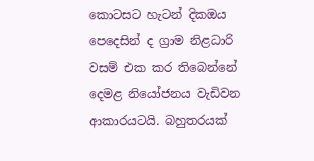කොටසට හැටන් දිකඔය පෙදෙසින් ද ග්‍රාම නිළධාරි වසම් එක කර තිබෙන්නේ දෙමළ නියෝජනය වැඩිවන ආකාරයටයි. බහුතරයක්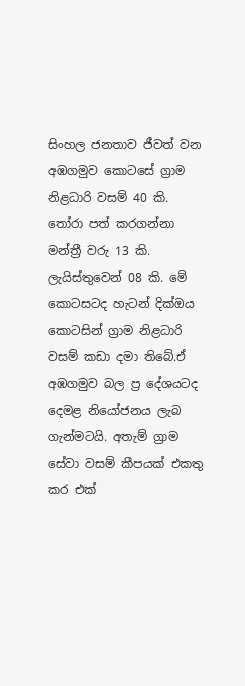සිංහල ජනතාව ජීවත් වන අඹගමුව කොටසේ ග්‍රාම නිළධාරි වසම් 40 කි. තෝරා පත් කරගන්නා මන්ත්‍රී වරු 13 කි. ලැයිස්තුවෙන් 08 කි. මේ කොටසටද හැටන් දික්ඔය කොටසින් ග්‍රාම නිළධාරි වසම් කඩා දමා තිබේ.ඒ අඹගමුව බල ප්‍ර දේශයටද දෙමළ නියෝජනය ලැබ ගැන්මටයි. අතැම් ග්‍රාම සේවා වසම් කීපයක් එකතු කර එක්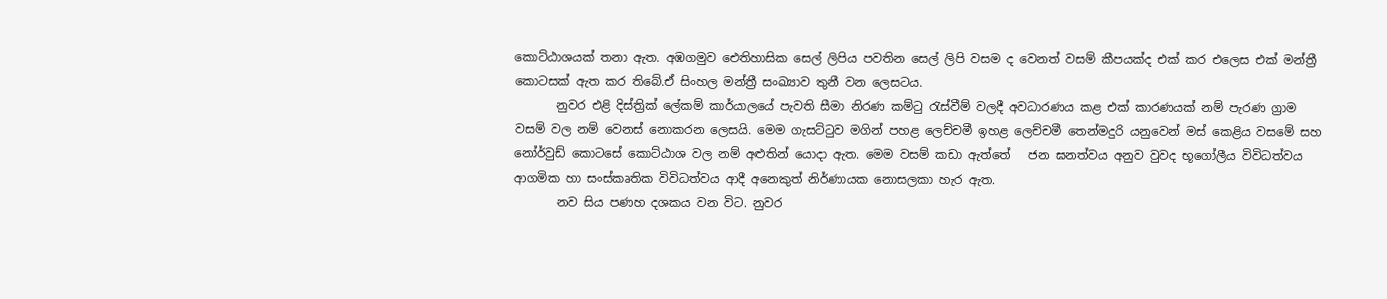කොට්ඨාශයක් තනා ඇත. අඹගමුව ඓතිහාසික සෙල් ලිපිය පවතින සෙල් ලිපි වසම ද වෙනත් වසම් කීපයක්ද එක් කර එලෙස එක් මන්ත්‍රී කොටසක් ඇත කර තිබේ.ඒ සිංහල මන්ත්‍රී සංඛ්‍යාව තුනී වන ලෙසටය.
       නුවර එළි දිස්ත්‍රික් ලේකම් කාර්යාලයේ පැවති සීමා නිරණ කම්ටු රැස්වීම් වලදී අවධාරණය කළ එක් කාරණයක් නම් පැරණ ග්‍රාම වසම් වල නම් වෙනස් නොකරන ලෙසයි. මෙම ගැසට්ටුව මගින් පහළ ලෙච්චමී ඉහළ ලෙච්චමී තෙන්මදුරි යනුවෙන් මස් කෙළිය වසමේ සහ නෝර්වුඩ් කොටසේ කොට්ඨාශ වල නම් අළුතින් යොදා ඇත. මෙම වසම් කඩා ඇත්තේ   ජන ඝනත්වය අනුව වුවද භූගෝලීය විවිධත්වය ආගමික හා සංස්කෘතික විවිධත්වය ආදී අනෙකුත් නිර්ණායක නොසලකා හැර ඇත.
       නව සිය පණහ දශකය වන විට. නුවර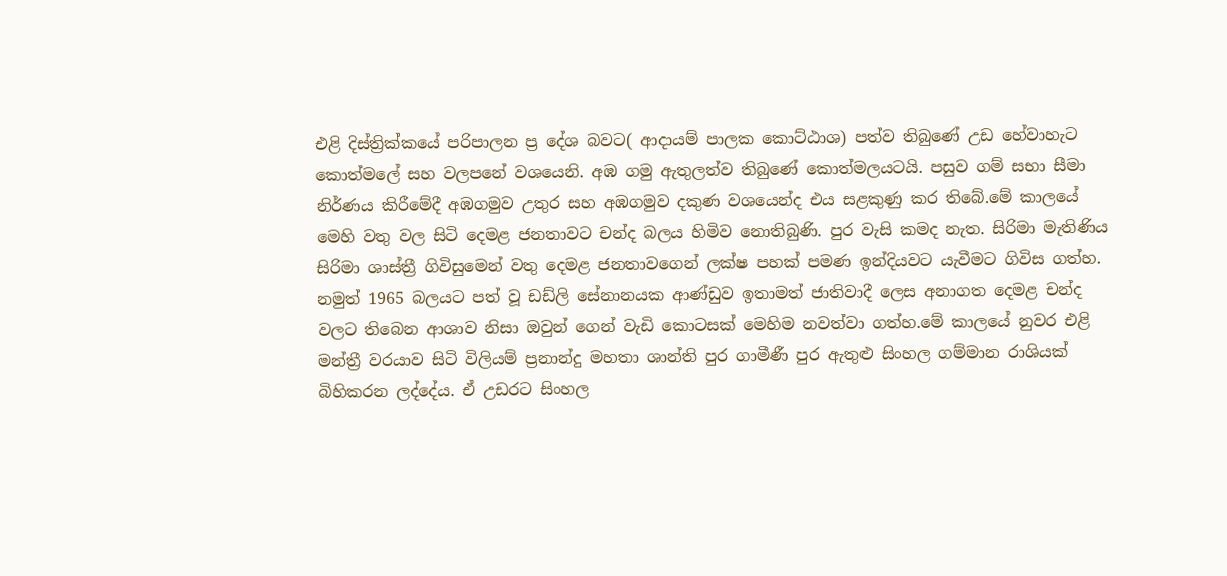එළි දිස්ත්‍රික්කයේ පරිපාලන ප්‍ර දේශ බවට( ආදායම් පාලක කොට්ඨාශ) පත්ව තිබුණේ උඩ හේවාහැට කොත්මලේ සහ වලපනේ වශයෙනි. අඹ ගමු ඇතුලත්ව තිබුණේ කොත්මලයටයි. පසුව ගම් සභා සීමා නිර්ණය කිරීමේදී අඹගමුව උතුර සහ අඹගමුව දකුණ වශයෙන්ද එය සළකුණු කර තිබේ.මේ කාලයේ මෙහි වතු වල සිටි දෙමළ ජනතාවට චන්ද බලය හිමිව නොතිබුණි. පුර වැසි කමද නැත. සිරිමා මැතිණිය සිරිමා ශාස්ත්‍රී ගිවිසුමෙන් වතු දෙමළ ජනතාවගෙන් ලක්ෂ පහක් පමණ ඉන්දියවට යැවීමට ගිවිස ගත්හ. නමුත් 1965 බලයට පත් වූ ඩඩ්ලි සේනානයක ආණ්ඩුව ඉතාමත් ජාතිවාදී ලෙස අනාගත දෙමළ චන්ද වලට තිබෙන ආශාව නිසා ඔවුන් ගෙන් වැඩි කොටසක් මෙහිම නවත්වා ගත්හ.මේ කාලයේ නුවර එළි මන්ත්‍රී වරයාව සිටි විලියම් ප්‍රනාන්දු මහතා ශාන්ති පුර ගාමීණී පුර ඇතුළු සිංහල ගම්මාන රාශියක් බිහිකරන ලද්දේය. ඒ උඩරට සිංහල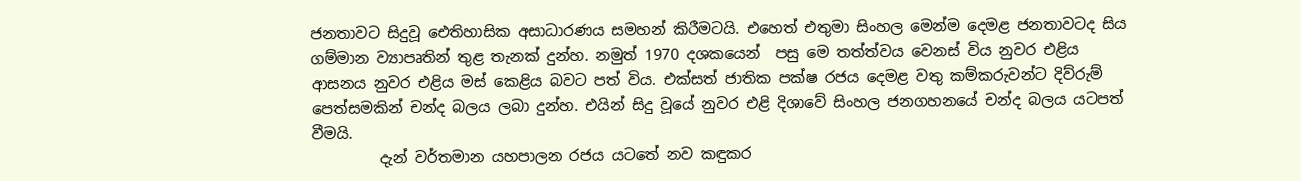ජනතාවට සිදුවූ ඓතිහාසික අසාධාරණය සමහන් කිරීමටයි. එහෙත් එතුමා සිංහල මෙන්ම දෙමළ ජනතාවටද සිය ගම්මාන ව්‍යාපෘතින් තුළ තැනක් දුන්හ. නමුත් 1970 දශකයෙන්  පසු මෙ තත්ත්වය වෙනස් විය නුවර එළිය ආසනය නුවර එළිය මස් කෙළිය බවට පත් විය. එක්සත් ජාතික පක්ෂ රජය දෙමළ වතු කම්කරුවන්ට දිව්රුම් පෙත්සමකින් චන්ද බලය ලබා දුන්හ. එයින් සිදු වූයේ නුවර එළි දිශාවේ සිංහල ජනගහනයේ චන්ද බලය යටපත් වීමයි.
         දැන් වර්තමාන යහපාලන රජය යටතේ නව කඳුකර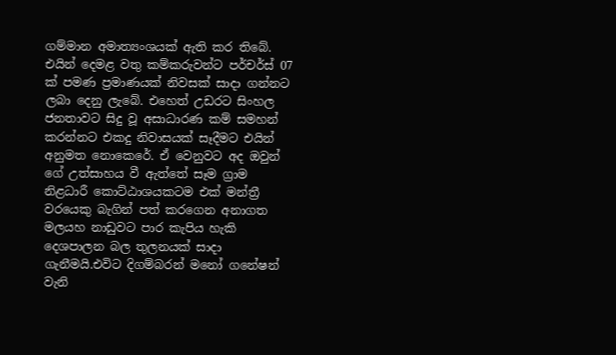ගම්මාන අමාත්‍යංශයක් ඇති කර තිබේ. එයින් දෙමළ වතු කම්කරුවන්ට පර්චර්ස් 07 ක් පමණ ප්‍රමාණයක් නිවසක් සාදා ගන්නට ලබා දෙනු ලැබේ. එහෙත් උඩරට සිංහල ජනතාවට සිදු වූ අසාධාරණ කම් සමහන් කරන්නට එකදු නිවාසයක් සෑදීමට එයින් අනුමත නොකෙරේ. ඒ වෙනුවට අද ඔවුන් ගේ උත්සාහය වී ඇත්තේ සෑම ග්‍රාම නිළධාරී කොට්ඨාශයකටම එක් මන්ත්‍රී වරයෙකු බැගින් පත් කරගෙන අනාගත මලයහ නාඩුවට පාර කැපිය හැකි දෙශපාලන බල තුලනයක් සාදා ගැනීමයි.එවිට දිගම්බරන් මනෝ ගනේෂන් වැනි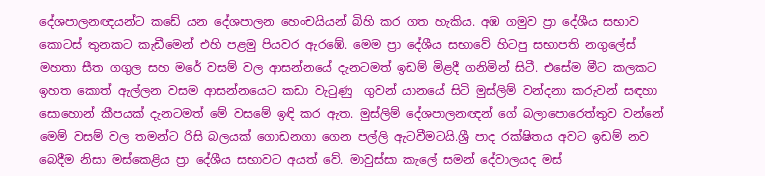දේශපාලනඥයන්ට කඩේ යන දේශපාලන හෙංචයියන් බිහි කර ගත හැකිය. අඹ ගමුව ප්‍රා දේශීය සභාව කොටස් තුනකට කැඩීමෙන් එහි පළමු පියවර ඇරඹේ. මෙම ප්‍රා දේශීය සභාවේ හිටපු සභාපති නගුලේස් මහතා සීත ගගුල සහ මරේ වසම් වල ආසන්නයේ දැනටමත් ඉඩම් මිළදී ගනිමින් සිටී. එසේම මීට කලකට ඉහත කොත් ඇල්ලන වසම ආසන්නයෙට කඩා වැටුණු  ගුවන් යානයේ සිටි මුස්ලිම් වන්දනා කරුවන් සඳහා සොහොන් කීපයක් දැනටමත් මේ වසමේ ඉඳි කර ඇත. මුස්ලිම් දේශපාලනඥන් ගේ බලාපොරෙත්තුව වන්නේ මෙම් වසම් වල තමන්ට රිසි බලයක් ගොඩනගා ගෙන පල්ලි ඇටවීමටයි.ශ්‍රී පාද රක්ෂිතය අවට ඉඩම් නව බෙදීම නිසා මස්කෙළිය ප්‍රා දේශීය සභාවට අයත් වේ. මාවුස්සා කැලේ සමන් දේවාලයද මස්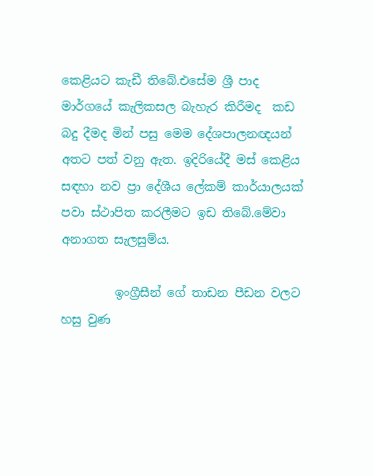කෙළියට කැඩී තිබේ.එසේම ශ්‍රී පාද මාර්ගයේ කැලිකසල බැහැර කිරීමද  කඩ බදු දීමද මින් පසු මෙම දේශපාලනඥයන් අතට පත් වනු ඇත. ඉදිරියේදී මස් කෙළිය සඳහා නව ප්‍රා දේශීය ලේකම් කාර්යාලයක් පවා ස්ථාපිත කරලීමට ඉඩ තිබේ.මේවා අනාගත සැලසුම්ය.

         ඉංග්‍රීසීන් ගේ තාඩන පීඩන වලට හසු වුණ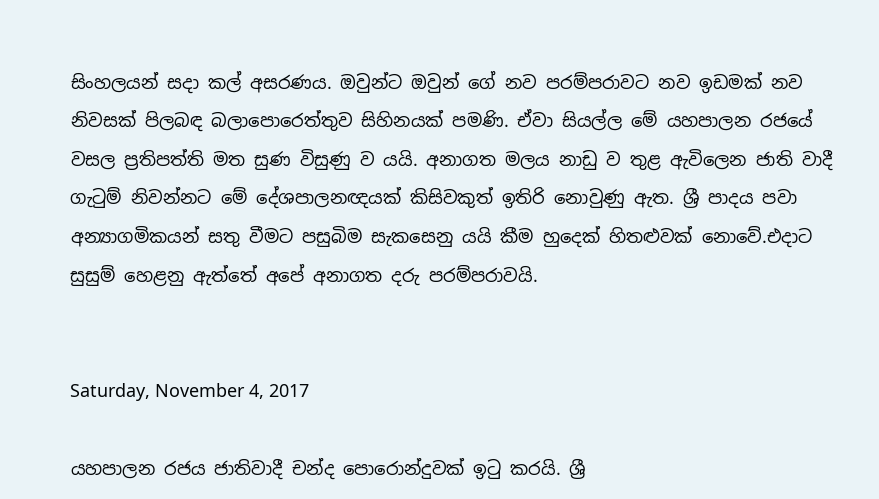සිංහලයන් සදා කල් අසරණය. ඔවුන්ට ඔවුන් ගේ නව පරම්පරාවට නව ඉඩමක් නව නිවසක් පිලබඳ බලාපොරෙත්තුව සිහිනයක් පමණි. ඒවා සියල්ල මේ යහපාලන රජයේ වසල ප්‍රතිපත්ති මත සුණ විසුණු ව යයි. අනාගත මලය නාඩු ව තුළ ඇවිලෙන ජාති වාදී ගැටුම් නිවන්නට මේ දේශපාලනඥයක් කිසිවකුත් ඉතිරි නොවුණු ඇත. ශ්‍රී පාදය පවා අන්‍යාගමිකයන් සතු වීමට පසුබිම සැකසෙනු යයි කීම හුදෙක් හිතළුවක් නොවේ.එදාට සුසුම් හෙළනු ඇත්තේ අපේ අනාගත දරු පරම්පරාවයි.


Saturday, November 4, 2017

යහපාලන රජය ජාතිවාදී චන්ද පොරොන්දුවක් ඉටු කරයි. ශ්‍රී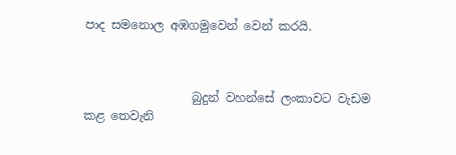පාද සමනොල අඹගමුවෙන් වෙන් කරයි.



                  බුදුන් වහන්සේ ලංකාවට වැඩම කළ තෙවැනි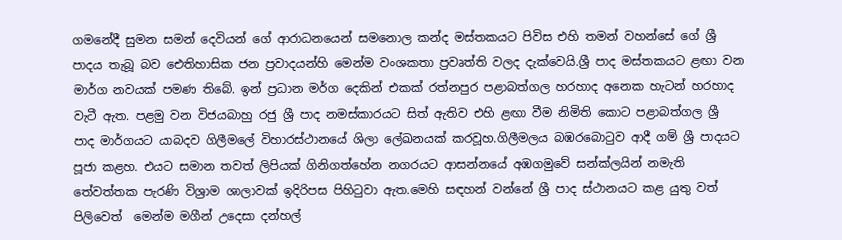ගමනේදී සුමන සමන් දෙවියන් ගේ ආරාධනයෙන් සමනොල කන්ද මස්තකයට පිවිස එහි තමන් වහන්සේ ගේ ශ්‍රී පාදය තැබූ බව ඓතිහාසික ජන ප්‍රවාදයන්හි මෙන්ම වංශකතා ප්‍රවෘත්ති වලද දැක්වෙයි.ශ්‍රී පාද මස්තකයට ළඟා වන මාර්ග නවයක් පමණ තිබේ. ඉන් ප්‍රධාන මර්ග දෙකින් එකක් රත්නපුර පළාබත්ගල හරහාද අනෙක හැටන් හරහාද වැටී ඇත. පළමු වන විජයබාහු රජු ශ්‍රී පාද නමස්කාරයට සිත් ඇතිව එහි ළඟා වීම නිමිති කොට පළාබත්ගල ශ්‍රී පාද මාර්ගයට යාබදව ගිලීමලේ විහාරස්ථානයේ ශිලා ලේඛනයක් කරවූහ.ගිලීමලය බඹරබොටුව ආදී ගම් ශ්‍රී පාදයට පූජා කළහ. එයට සමාන තවත් ලිපියක් ගිනිගත්හේන නගරයට ආසන්නයේ අඹගමුවේ සන්ක්ලයින් නමැති තේවත්තක පැරණි විශ්‍රාම ශාලාවක් ඉදිරිපස පිහිටුවා ඇත.මෙහි සඳහන් වන්නේ ශ්‍රී පාද ස්ථානයට කළ යුතු වත් පිලිවෙත්  මෙන්ම මගීන් උදෙසා දන්හල්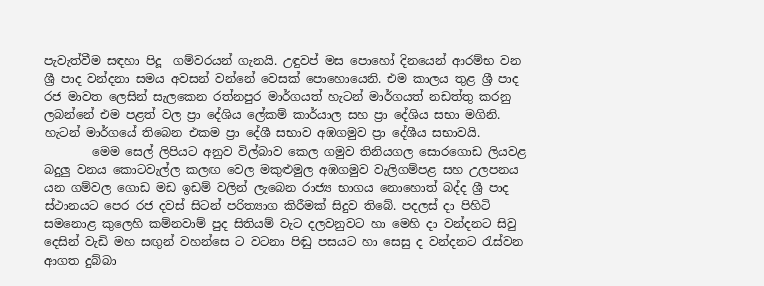පැවැත්වීම සඳහා පිදූ  ගම්වරයන් ගැනයි. උඳුවප් මස පොහෝ දිනයෙන් ආරම්භ වන ශ්‍රී පාද වන්දනා සමය අවසන් වන්නේ වෙසක් පොහොයෙනි. එම කාලය තුළ ශ්‍රී පාද රජ මාවත ලෙසින් සැලකෙන රත්නපුර මාර්ගයත් හැටන් මාර්ගයත් නඩත්තු කරනු ලබන්නේ එම පළත් වල ප්‍රා දේශිය ලේකම් කාර්යාල සහ ප්‍රා දේශිය සභා මගිනි. හැටන් මාර්ගයේ තිබෙන එකම ප්‍රා දේශී සභාව අඹගමුව ප්‍රා දේශීය සභාවයි.
        මෙම සෙල් ලිපියට අනුව විල්බාව කෙල ගමුව තිනියගල සොරගොඩ ලියවළ බදුලු වනය කොටවැල්ල කලඟ වෙල මකුළුමුල අඹගමුව වැලිගම්පළ සහ උලපනය යන ගම්වල ගොඩ මඩ ඉඩම් වලින් ලැබෙන රාජ්‍ය භාගය නොහොත් බද්ද ශ්‍රී පාද ස්ථානයට පෙර රජ දවස් සිටන් පරිත්‍යාග කිරීමක් සිදුව තිබේ. පදලස් දා පිහිටි  සමනොළ කුලෙහි කම්නවාම් පුද සිතියම් වැට දලවනුවට හා මෙහි දා වන්දනට සිවු දෙසින් වැඩි මහ සඟුන් වහන්සෙ ට වටනා පිඬු පසයට හා සෙසු ද වන්දනට රැස්වන ආගත දුබ්බා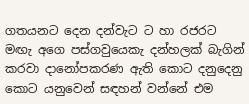ගතයනට දෙන දන්වැට ට හා රජරට මඟැ අගෙ පස්ගවුයෙකැ දන්හලක් බැගින් කරවා දානෝපකරණ ඇති කොට දනුදෙනු කොට යනුවෙන් සඳහන් වන්නේ එම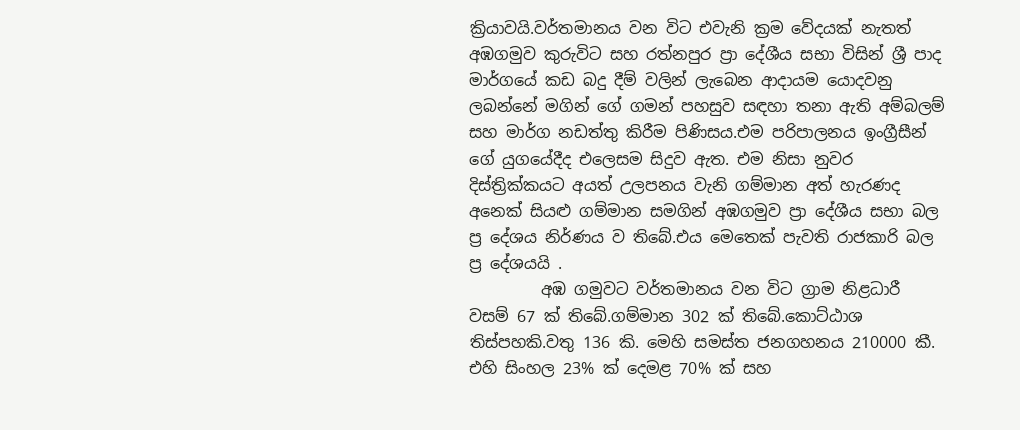ක්‍රියාවයි.වර්තමානය වන විට එවැනි ක්‍රම වේදයක් නැතත් අඹගමුව කුරුවිට සහ රත්නපුර ප්‍රා දේශීය සභා විසින් ශ්‍රී පාද මාර්ගයේ කඩ බදු දීම් වලින් ලැබෙන ආදායම යොදවනු ලබන්නේ මගින් ගේ ගමන් පහසුව සඳහා තනා ඇති අම්බලම් සහ මාර්ග නඩත්තු කිරීම පිණිසය.එම පරිපාලනය ඉංග්‍රීසීන් ගේ යුගයේදීද එලෙසම සිදුව ඇත. එම නිසා නුවර දිස්ත්‍රික්කයට අයත් උලපනය වැනි ගම්මාන අත් හැරණද අනෙක් සියළු ගම්මාන සමගින් අඹගමුව ප්‍රා දේශීය සභා බල ප්‍ර දේශය නිර්ණය ව තිබේ.එය මෙතෙක් පැවති රාජකාරි බල ප්‍ර දේශයයි .
         අඹ ගමුවට වර්තමානය වන විට ග්‍රාම නිළධාරී වසම් 67 ක් තිබේ.ගම්මාන 302 ක් තිබේ.කොට්ඨාශ තිස්පහකි.වතු 136 කි. මෙහි සමස්ත ජනගහනය 210000 කී.  එහි සිංහල 23% ක් දෙමළ 70% ක් සහ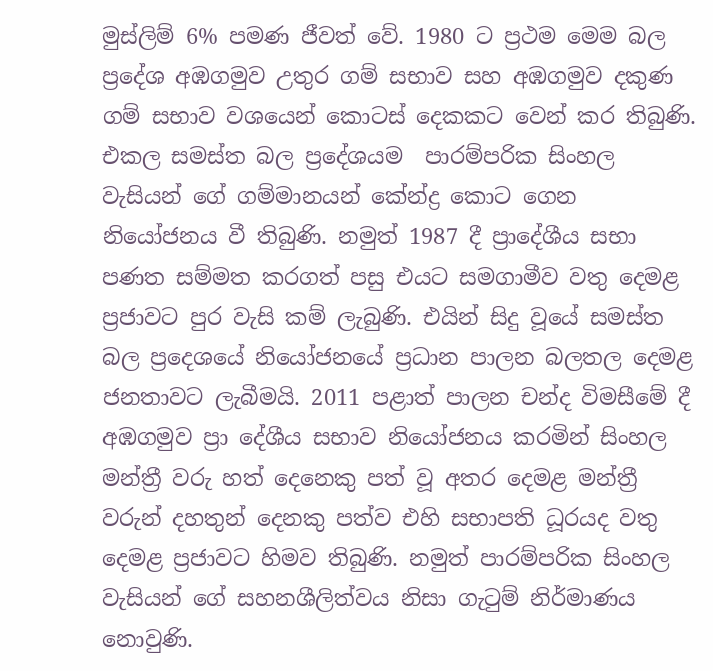මුස්ලිම් 6% පමණ ජීවත් වේ. 1980 ට ප්‍රථම මෙම බල ප්‍රදේශ අඹගමුව උතුර ගම් සභාව සහ අඹගමුව දකුණ ගම් සභාව වශයෙන් කොටස් දෙකකට වෙන් කර තිබුණි. එකල සමස්ත බල ප්‍රදේශයම  පාරම්පරික සිංහල වැසියන් ගේ ගම්මානයන් කේන්ද්‍ර කොට ගෙන නියෝජනය වී තිබුණි. නමුත් 1987 දී ප්‍රාදේශීය සභා පණත සම්මත කරගත් පසු එයට සමගාමීව වතු දෙමළ ප්‍රජාවට පුර වැසි කම් ලැබුණි. එයින් සිදු වූයේ සමස්ත බල ප්‍රදෙශයේ නියෝජනයේ ප්‍රධාන පාලන බලතල දෙමළ ජනතාවට ලැබීමයි. 2011 පළාත් පාලන චන්ද විමසීමේ දී අඹගමුව ප්‍රා දේශීය සභාව නියෝජනය කරමින් සිංහල මන්ත්‍රී වරු හත් දෙනෙකු පත් වූ අතර දෙමළ මන්ත්‍රී වරුන් දහතුන් දෙනකු පත්ව එහි සභාපති ධූරයද වතු දෙමළ ප්‍රජාවට හිමව තිබුණි. නමුත් පාරම්පරික සිංහල වැසියන් ගේ සහනශීලිත්වය නිසා ගැටුම් නිර්මාණය නොවුණි.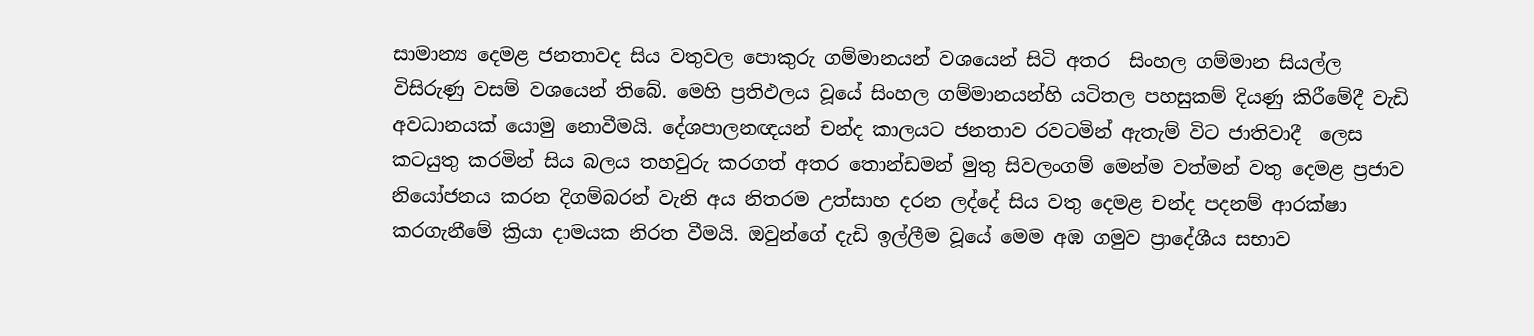සාමාන්‍ය දෙමළ ජනතාවද සිය වතුවල පොකුරු ගම්මානයන් වශයෙන් සිටි අතර  සිංහල ගම්මාන සියල්ල විසිරුණු වසම් වශයෙන් තිබේ. මෙහි ප්‍රතිඵලය වූයේ සිංහල ගම්මානයන්හි යටිතල පහසුකම් දියණු කිරීමේදී වැඩි අවධානයක් යොමු නොවීමයි. දේශපාලනඥයන් චන්ද කාලයට ජනතාව රවටමින් ඇතැම් විට ජාතිවාදී  ලෙස කටයුතු කරමින් සිය බලය තහවුරු කරගත් අතර තොන්ඩමන් මුතු සිවලංගම් මෙන්ම වත්මන් වතු දෙමළ ප්‍රජාව නියෝජනය කරන දිගම්බරන් වැනි අය නිතරම උත්සාහ දරන ලද්දේ සිය වතු දෙමළ චන්ද පදනම් ආරක්ෂා කරගැනීමේ ක්‍රියා දාමයක නිරත වීමයි. ඔවුන්ගේ දැඩි ඉල්ලීම වූයේ මෙම අඹ ගමුව ප්‍රාදේශීය සභාව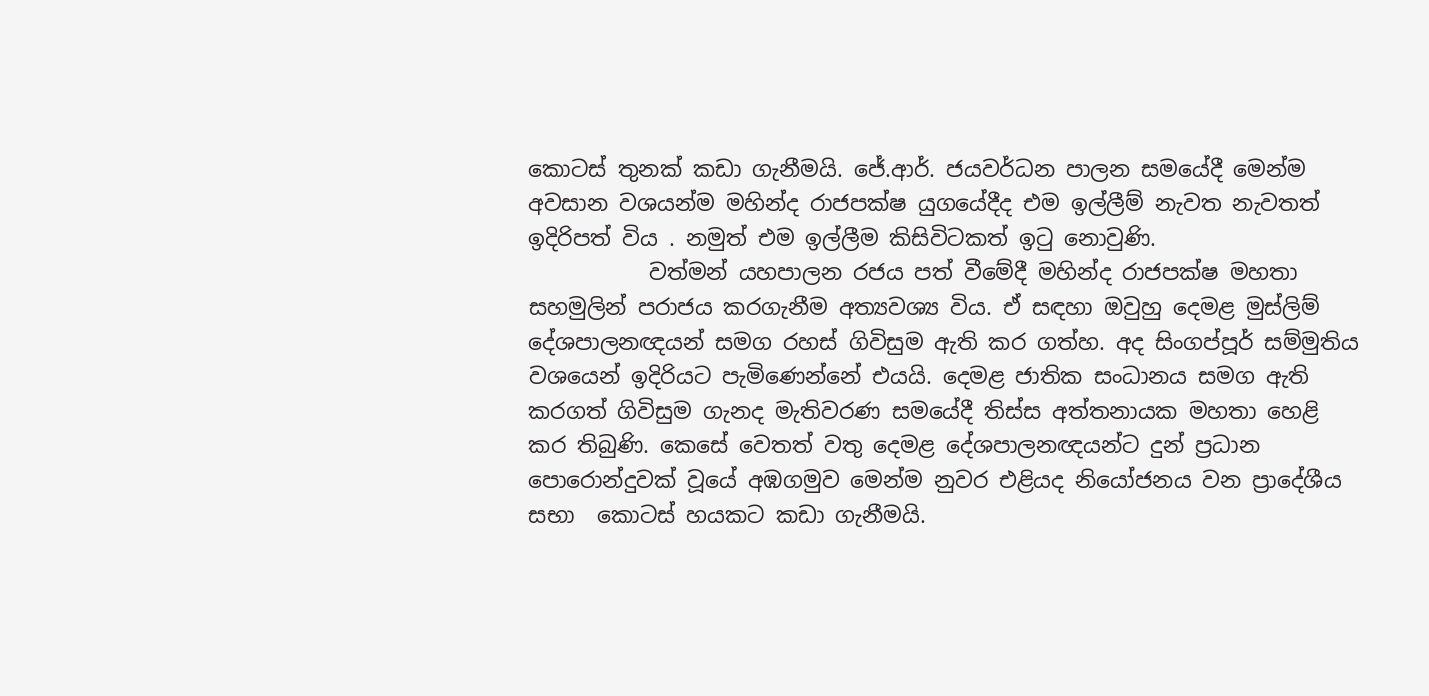කොටස් තුනක් කඩා ගැනීමයි. ජේ.ආර්. ජයවර්ධන පාලන සමයේදී මෙන්ම අවසාන වශයන්ම මහින්ද රාජපක්ෂ යුගයේදීද එම ඉල්ලීම් නැවත නැවතත් ඉදිරිපත් විය . නමුත් එම ඉල්ලීම කිසිවිටකත් ඉටු නොවුණි.
           වත්මන් යහපාලන රජය පත් වීමේදී මහින්ද රාජපක්ෂ මහතා සහමුලින් පරාජය කරගැනීම අත්‍යවශ්‍ය විය. ඒ සඳහා ඔවුහු දෙමළ මුස්ලිම් දේශපාලනඥයන් සමග රහස් ගිවිසුම ඇති කර ගත්හ. අද සිංගප්පූර් සම්මුතිය වශයෙන් ඉදිරියට පැමිණෙන්නේ එයයි. දෙමළ ජාතික සංධානය සමග ඇති කරගත් ගිවිසුම ගැනද මැතිවරණ සමයේදී තිස්ස අත්තනායක මහතා හෙළි කර තිබුණි. කෙසේ වෙතත් වතු දෙමළ දේශපාලනඥයන්ට දුන් ප්‍රධාන පොරොන්දුවක් වූයේ අඹගමුව මෙන්ම නුවර එළියද නියෝජනය වන ප්‍රාදේශීය සභා  කොටස් හයකට කඩා ගැනීමයි.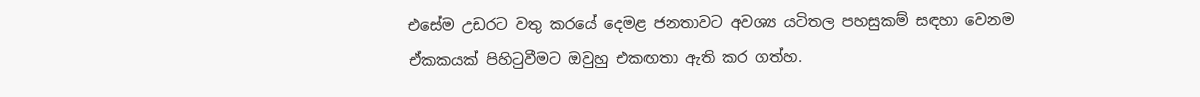එසේම උඩරට වතු කරයේ දෙමළ ජනතාවට අවශ්‍ය යටිතල පහසුකම් සඳහා වෙනම ඒකකයක් පිහිටුවීමට ඔවුහු එකඟතා ඇති කර ගත්හ.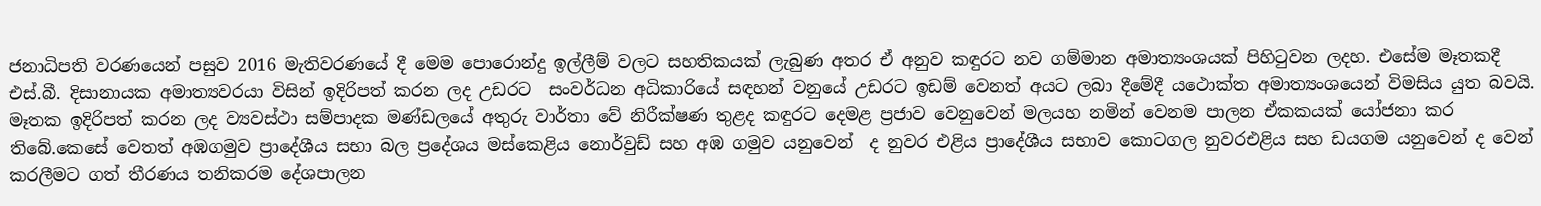ජනාධිපති වරණයෙන් පසුව 2016 මැතිවරණයේ දී මෙම පොරොන්දු ඉල්ලීම් වලට සහතිකයක් ලැබුණ අතර ඒ අනුව කඳුරට නව ගම්මාන අමාත්‍යංශයක් පිහිටුවන ලදහ. එසේම මෑතකදී එස්.බී. දිසානායක අමාත්‍යවරයා විසින් ඉදිරිපත් කරන ලද උඩරට  සංවර්ධන අධිකාරියේ සඳහන් වනුයේ උඩරට ඉඩම් වෙනත් අයට ලබා දීමේදී යථොක්ත අමාත්‍යංශයෙන් විමසිය යුත බවයි. මෑතක ඉදිරිපත් කරන ලද ව්‍යවස්ථා සම්පාදක මණ්ඩලයේ අතුරු වාර්තා වේ නිරීක්ෂණ තුළද කඳුරට දෙමළ ප්‍රජාව වෙනුවෙන් මලයහ නමින් වෙනම පාලන ඒකකයක් යෝජනා කර තිබේ.කෙසේ වෙතත් අඹගමුව ප්‍රාදේශීය සභා බල ප්‍රදේශය මස්කෙළිය නොර්වුඩ් සහ අඹ ගමුව යනුවෙන්  ද නුවර එළිය ප්‍රාදේශීය සභාව කොටගල නුවරඑළිය සහ ඩයගම යනුවෙන් ද වෙන් කරලීමට ගත් තීරණය තනිකරම දේශපාලන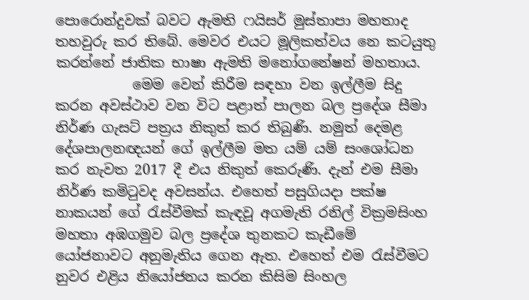පොරොන්දුවක් බවට ඇමති ෆයිසර් මුස්තාපා මහතාද තහවුරු කර තිබේ. මෙවර එයට මූලිකත්වය නෙ කටයුතු කරන්නේ ජාතික භාෂා ඇමති මනෝගනේෂන් මහතාය.
           මෙම වෙන් කිරීම සඳහා වන ඉල්ලීම සිදු කරන අවස්ථාව වන විට පළාත් පාලන බල ප්‍රදේශ සීමා නිර්ණ ගැසට් පත්‍රය නිකුත් කර තිබුණි. නමුත් දෙමළ දේශපාලනඥයන් ගේ ඉල්ලීම මත යම් යම් සංශෝධන කර නැවත 2017 දී එය නිකුත් කෙරුණි. දැන් එම සීමා නිර්ණ කමිටුවද අවසන්ය. එහෙත් පසුගියදා පක්ෂ නාකයන් ගේ රැස්වීමක් කැඳවූ අගමැති රනිල් වික්‍රමසිංහ මහතා අඹගමුව බල ප්‍රදේශ තුනකට කැඩීමේ යෝජනාවට අනුමැතිය ගෙන ඇත. එහෙත් එම රැස්වීමට නුවර එළිය නියෝජනය කරන කිසිම සිංහල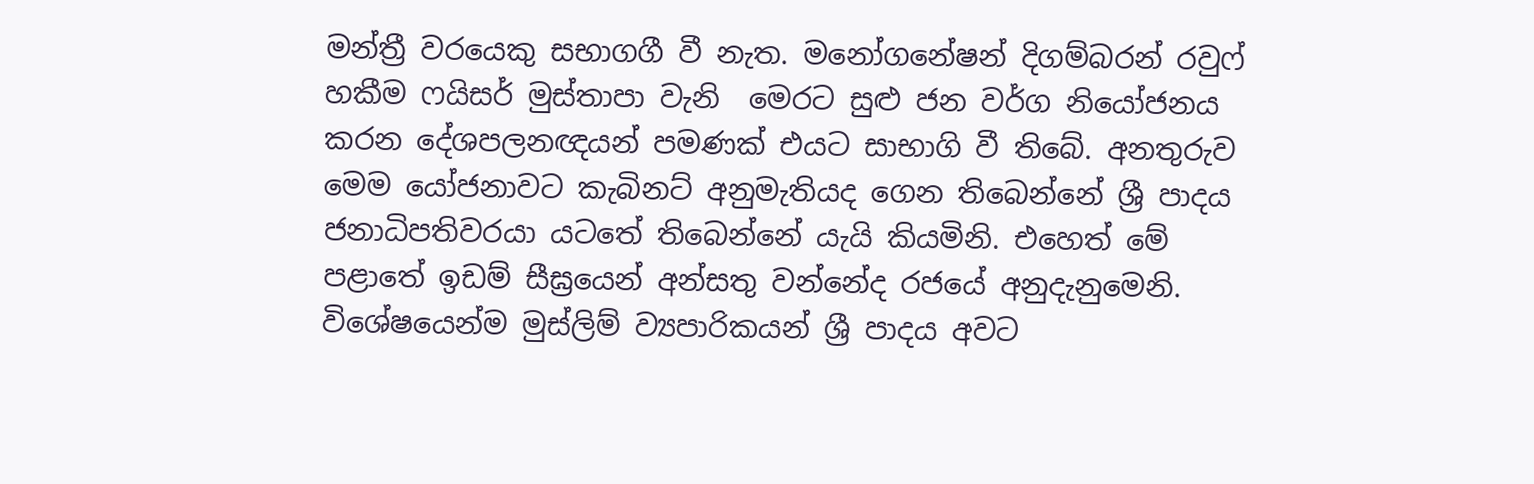මන්ත්‍රී වරයෙකු සභාගගී වී නැත. මනෝගනේෂන් දිගම්බරන් රවුෆ් හකීම ෆයිසර් මුස්තාපා වැනි  මෙරට සුළු ජන වර්ග නියෝජනය කරන දේශපලනඥයන් පමණක් එයට සාභාගි වී තිබේ. අනතුරුව මෙම යෝජනාවට කැබිනට් අනුමැතියද ගෙන තිබෙන්නේ ශ්‍රී පාදය ජනාධිපතිවරයා යටතේ තිබෙන්නේ යැයි කියමිනි. එහෙත් මේ පළාතේ ඉඩම් සීඝ්‍රයෙන් අන්සතු වන්නේද රජයේ අනුදැනුමෙනි. විශේෂයෙන්ම මුස්ලිම් ව්‍යපාරිකයන් ශ්‍රී පාදය අවට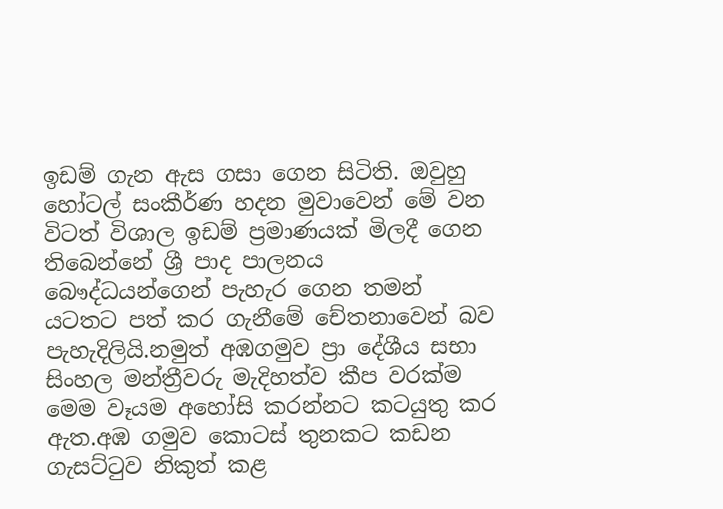ඉඩම් ගැන ඇස ගසා ගෙන සිටිති. ඔවුහු හෝටල් සංකීර්ණ හදන මුවාවෙන් මේ වන විටත් විශාල ඉඩම් ප්‍රමාණයක් මිලදී ගෙන තිබෙන්නේ ශ්‍රී පාද පාලනය බෞද්ධයන්ගෙන් පැහැර ගෙන තමන් යටතට පත් කර ගැනීමේ චේතනාවෙන් බව පැහැදිලියි.නමුත් අඹගමුව ප්‍රා දේශීය සභා සිංහල මන්ත්‍රීවරු මැදිහත්ව කීප වරක්ම මෙම වෑයම අහෝසි කරන්නට කටයුතු කර ඇත.අඹ ගමුව කොටස් තුනකට කඩන ගැසට්ටුව නිකුත් කළ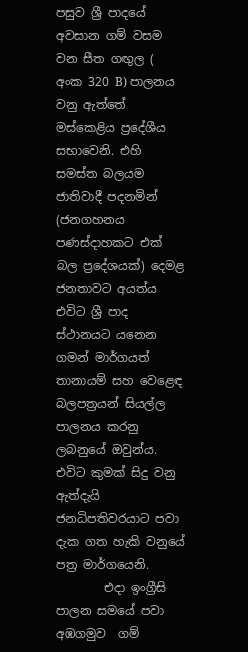පසුව ශ්‍රී පාදයේ අවසාන ගම් වසම වන සීත ගඟුල ( අංක 320 B) පාලනය වනු ඇත්තේ මස්කෙළිය ප්‍රදේශීය සභාවෙනි. එහි සමස්ත බලයම ජාතිවාදී පදනමින් (ජනගහනය පණස්දාහකට එක් බල ප්‍රදේශයක්) දෙමළ ජනතාවට අයත්ය එවිට ශ්‍රී පාද ස්ථානයට යනෙන ගමන් මාර්ගයත් තානායම් සහ වෙළෙඳ බලපත්‍රයන් සියල්ල පාලනය කරනු ලබනුයේ ඔවුන්ය. එවිට කුමක් සිදු වනු ඇත්දැයි ජනධිපතිවරයාට පවා දැක ගත හැකි වනුයේ පත්‍ර මාර්ගයෙනි.
        එදා ඉංග්‍රීසි පාලන සමයේ පවා අඹගමුව  ගම්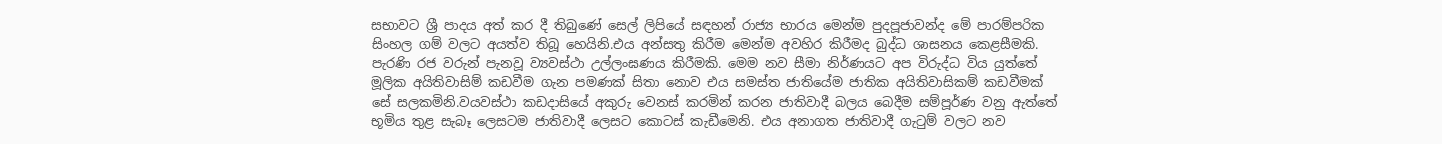සභාවට ශ්‍රී පාදය අත් කර දී තිබුණේ සෙල් ලිපියේ සඳහන් රාජ්‍ය භාරය මෙන්ම පුදපූජාවන්ද මේ පාරම්පරික සිංහල ගම් වලට අයත්ව තිබූ හෙයිනි.එය අන්සතු කිරීම මෙන්ම අවහිර කිරීමද බුද්ධ ශාසනය කෙළසීමකි. පැරණි රජ වරුන් පැනවූ ව්‍යවස්ථා උල්ලංඝණය කිරීමකි. මෙම නව සීමා නිර්ණයට අප විරුද්ධ විය යුත්තේ මූලික අයිතිවාසිම් කඩවීම ගැන පමණක් සිතා නොව එය සමස්ත ජාතියේම ජාතික අයිතිවාසිකම් කඩවීමක් සේ සලකමිනි.වයවස්ථා කඩදාසියේ අකුරු වෙනස් කරමින් කරන ජාතිවාදී බලය බෙදීම සම්පූර්ණ වනු ඇත්තේ   භූමිය තුළ සැබෑ ලෙසටම ජාතිවාදී ලෙසට කොටස් කැඩීමෙනි. එය අනාගත ජාතිවාදී ගැටුම් වලට නව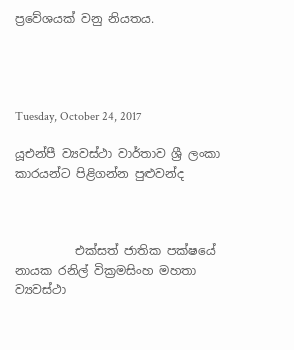ප්‍රවේශයක් වනු නියතය.




Tuesday, October 24, 2017

යූඑන්පී ව්‍යවස්ථා වාර්තාව ශ්‍රී ලංකා කාරයන්ට පිළිගන්න පුළුවන්ද



          එක්සත් ජාතික පක්ෂයේ නායක රනිල් වික්‍රමසිංහ මහතා ව්‍යවස්ථා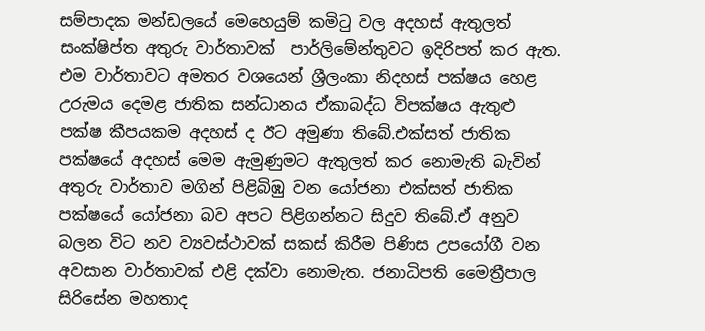සම්පාදක මන්ඩලයේ මෙහෙයුම් කමිටු වල අදහස් ඇතුලත් සංක්ෂිප්ත අතුරු වාර්තාවක්  පාර්ලිමේන්තුවට ඉදිරිපත් කර ඇත. එම වාර්තාවට අමතර වශයෙන් ශ්‍රීලංකා නිදහස් පක්ෂය හෙළ උරුමය දෙමළ ජාතික සන්ධානය ඒකාබද්ධ විපක්ෂය ඇතුළු පක්ෂ කීපයකම අදහස් ද ඊට අමුණා තිබේ.එක්සත් ජාතික පක්ෂයේ අදහස් මෙම ඇමුණුමට ඇතුලත් කර නොමැති බැවින් අතුරු වාර්තාව මගින් පිළිබිඹු වන යෝජනා එක්සත් ජාතික පක්ෂයේ යෝජනා බව අපට පිළිගන්නට සිදුව තිබේ.ඒ අනුව බලන විට නව ව්‍යවස්ථාවක් සකස් කිරීම පිණිස උපයෝගී වන අවසාන වාර්තාවක් එළි දක්වා නොමැත. ජනාධිපති මෛත්‍රීපාල සිරිසේන මහතාද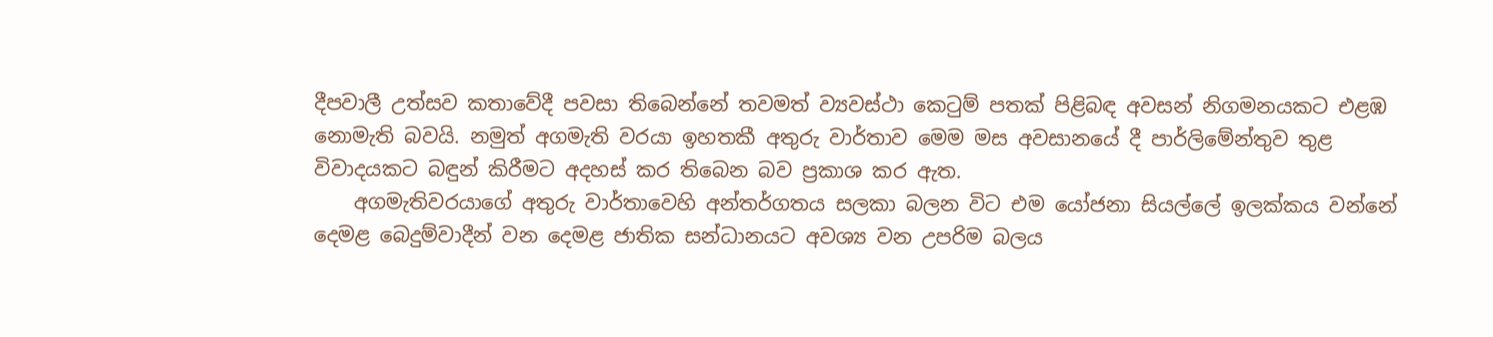දීපවාලී උත්සව කතාවේදී පවසා තිබෙන්නේ තවමත් ව්‍යවස්ථා කෙටුම් පතක් පිළිබඳ අවසන් නිගමනයකට එළඹ නොමැති බවයි. නමුත් අගමැති වරයා ඉහතකී අතුරු වාර්තාව මෙම මස අවසානයේ දී පාර්ලිමේන්තුව තුළ විවාදයකට බඳුන් කිරීමට අදහස් කර තිබෙන බව ප්‍රකාශ කර ඇත.
    අගමැතිවරයාගේ අතුරු වාර්තාවෙහි අන්තර්ගතය සලකා බලන විට එම යෝජනා සියල්ලේ ඉලක්කය වන්නේ දෙමළ බෙදුම්වාදීන් වන දෙමළ ජාතික සන්ධානයට අවශ්‍ය වන උපරිම බලය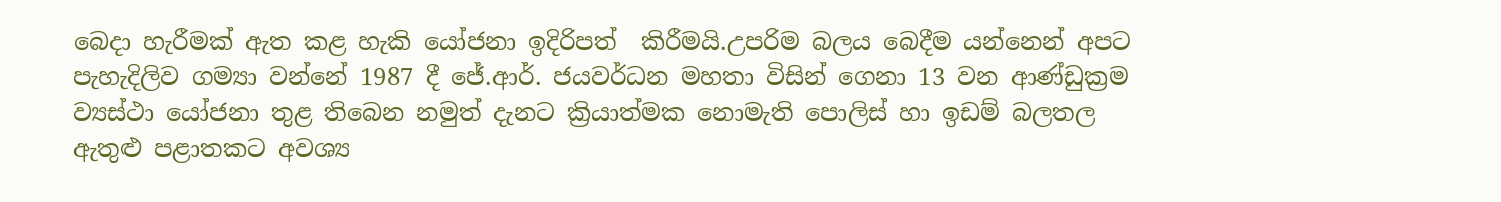බෙදා හැරීමක් ඇත කළ හැකි යෝජනා ඉදිරිපත්  කිරීමයි.උපරිම බලය බෙදීම යන්නෙන් අපට පැහැදිලිව ගම්‍යා වන්නේ 1987 දී ජේ.ආර්. ජයවර්ධන මහතා විසින් ගෙනා 13 වන ආණ්ඩුක්‍රම ව්‍යස්ථා යෝජනා තුළ තිබෙන නමුත් දැනට ක්‍රියාත්මක නොමැති පොලිස් හා ඉඩම් බලතල ඇතුළු පළාතකට අවශ්‍ය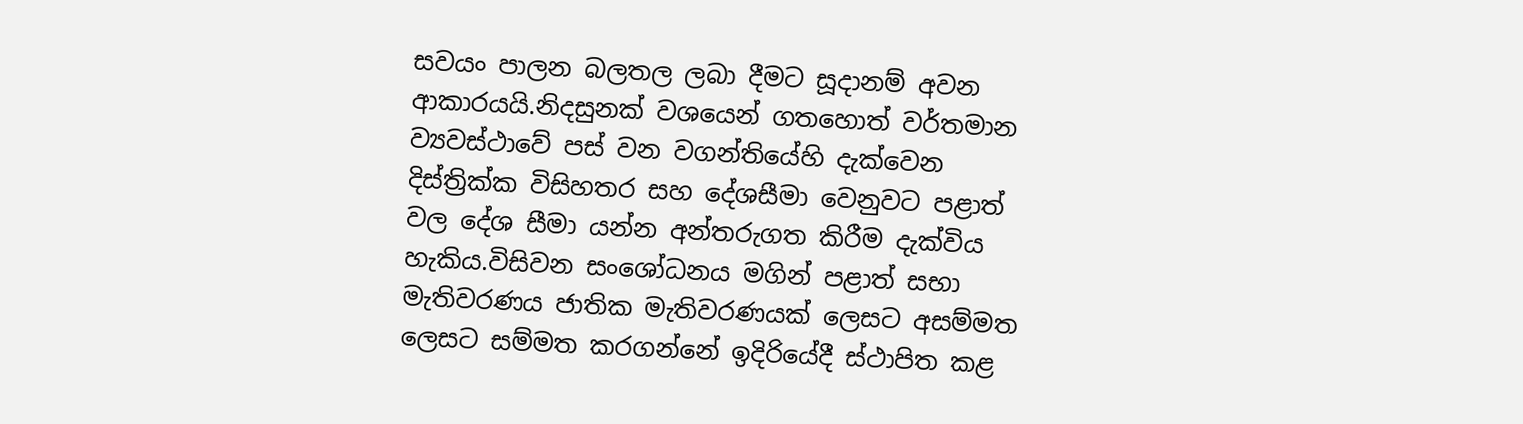සවයං පාලන බලතල ලබා දීමට සූදානම් අවන ආකාරයයි.නිදසුනක් වශයෙන් ගතහොත් වර්තමාන ව්‍යවස්ථාවේ පස් වන වගන්තියේහි දැක්වෙන දිස්ත්‍රික්ක විසිහතර සහ දේශසීමා වෙනුවට පළාත් වල දේශ සීමා යන්න අන්තරුගත කිරීම දැක්විය හැකිය.විසිවන සංශෝධනය මගින් පළාත් සභා මැතිවරණය ජාතික මැතිවරණයක් ලෙසට අසම්මත ලෙසට සම්මත කරගන්නේ ඉදිරියේදී ස්ථාපිත කළ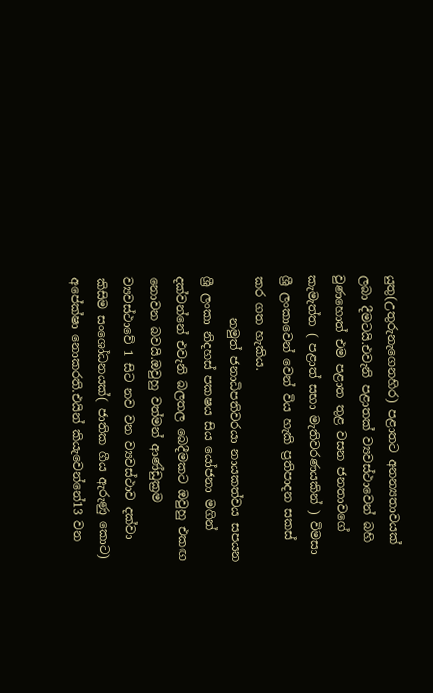යුතු(උතුරුනැගෙනහිර) පළාතට අනන්‍යතාවයක් ලබා දීමටයි.එවැනි පළාතක් ව්‍යවස්ථාවෙන් බහි වුණහොත් එම පළාත තුළ වසන ජනතාවගේ කැමැත්ත ( පළාත් සභා මැතිවරණයකින් ) විමසා ශ්‍රී ලංකාවෙන් වෙන් විය හැකි ප්‍රතිපාදන සකස් කර ගත හැකිය.
       නමුත් ජනාධිපතිවරයා නායකත්වය සපයන ශ්‍රී ලංකා නිදහස් පකෂය සිය යෝජනා මගින් දක්වන්නේ එවැනි බලතල බෙදීමකට ඔවුහු එකඟ නොවන බවයි.ඔවුහු වත්මන් ආණ්ඩුක්‍රම ව්‍යවස්ථාවේ 1 සිට නව වන ව්‍යවස්ථාව දක්වා කිසිම සංශෝධනයක්( ජාතික ගීය ඇරුණු කොට) අපේක්ෂා නොකරති.එයින් කියැවෙන්නේ13 වන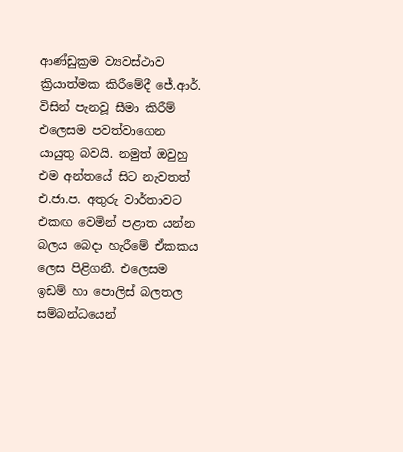ආණ්ඩුක්‍රම ව්‍යවස්ථාව ක්‍රියාත්මක කිරීමේදී ජේ.ආර්. විසින් පැනවූ සීමා කිරීම් එලෙසම පවත්වාගෙන යායුතු බවයි. නමුත් ඔවුහු එම අන්තයේ සිට නැවතත් එ.ජා.ප. අතුරු වාර්තාවට එකඟ වෙමින් පළාත යන්න බලය බෙදා හැරීමේ ඒකකය ලෙස පිළිගනී. එලෙසම ඉඩම් හා පොලිස් බලතල සම්බන්ධයෙන්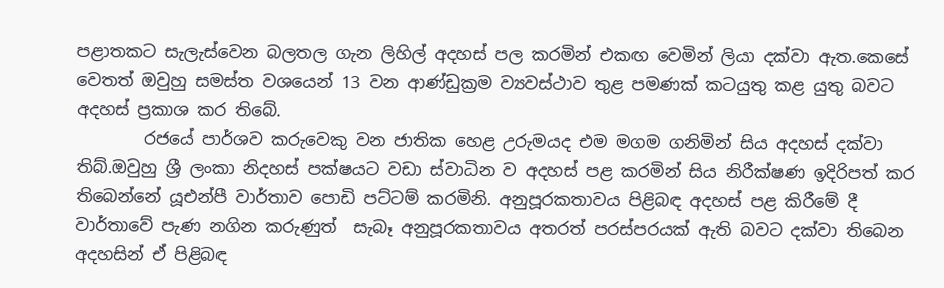පළාතකට සැලැස්වෙන බලතල ගැන ලිහිල් අදහස් පල කරමින් එකඟ වෙමින් ලියා දක්වා ඇත.කෙසේ වෙතත් ඔවුහු සමස්ත වශයෙන් 13 වන ආණ්ඩුක්‍රම ව්‍යවස්ථාව තුළ පමණක් කටයුතු කළ යුතු බවට අදහස් ප්‍රකාශ කර තිබේ.
        රජයේ පාර්ශව කරුවෙකු වන ජාතික හෙළ උරුමයද එම මගම ගනිමින් සිය අදහස් දක්වා තිබ්.ඔවුහු ශ්‍රී ලංකා නිදහස් පක්ෂයට වඩා ස්වාධින ව අදහස් පළ කරමින් සිය නිරීක්ෂණ ඉදිරිපත් කර තිබෙන්නේ යූඑන්පී වාර්තාව පොඩි පට්ටම් කරමිනි. අනුපූරකතාවය පිළිබඳ අදහස් පළ කිරීමේ දී වාර්තාවේ පැණ නගින කරුණුත්  සැබෑ අනුපූරකතාවය අතරත් පරස්පරයක් ඇති බවට දක්වා තිබෙන අදහසින් ඒ පිළිබඳ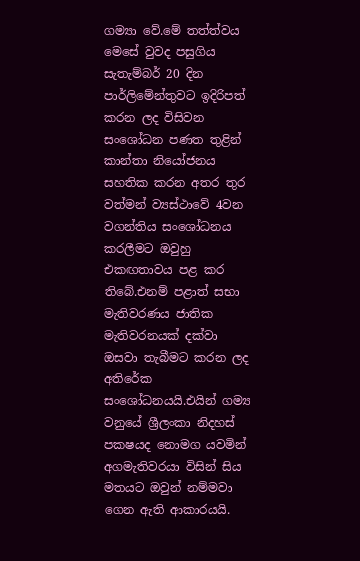ගම්‍යා වේ.මේ තත්ත්වය මෙසේ වුවද පසුගිය සැතැම්බර් 20 දින පාර්ලිමේන්තුවට ඉදිරිපත් කරන ලද විසිවන සංශෝධන පණත තුළින් කාන්තා නියෝජනය සහතික කරන අතර තුර වත්මන් ව්‍යස්ථාවේ 4වන වගන්තිය සංශෝධනය කරලීමට ඔවුහු එකඟතාවය පළ කර තිබේ.එනම් පළාත් සභා මැතිවරණය ජාතික මැතිවරනයක් දක්වා ඔසවා තැබීමට කරන ලද අතිරේක සංශෝධනයයි.එයින් ගම්‍ය වනුයේ ශ්‍රීලංකා නිදහස් පකෂයද නොමග යවමින් අගමැතිවරයා විසින් සිය මතයට ඔවුන් නම්මවා ගෙන ඇති ආකාරයයි.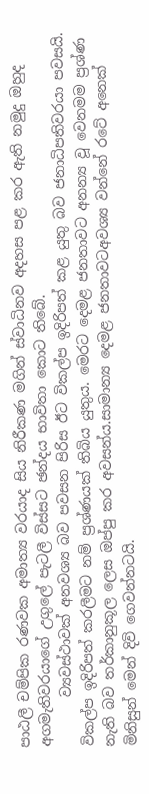පාඨලී චම්පික රණවක අමාත්‍ය වරයාද සිය නිරීකණ මගින් ස්වාධිනව අදහස පළ කර ඇති නමුදු ඔහුද අගමැතිවරයාගේ උගුලේ පැටලී විස්සට ඡන්දය භාවිතා කොට තිබේ.
       ව්‍යවස්ථාවක් අනවශ්‍ය බව පවසන පිරිස ඊට විකල්ප ඉදිරිපත් කළ යුතු බව ජනාධිපතිවරයා පවසයි. විකල්ප ඉදිරිපත් කරලීමට නම් ප්‍රශ්ණයක් තිබිය යුතුය. මෙරට දෙමළ ජනතාවට අනන්‍ය වූ වෙනමම ප්‍රශ්ණ නැති බව තර්කානුකූල ලෙස ඔප්පු කර අවසන්ය.සාමාන්‍ය දෙමළ ජනතාවටඅවශ්‍ය වන්නේ රටේ අනෙක් මිනිසුන් මෙන් දිවි ගෙවන්නටයි.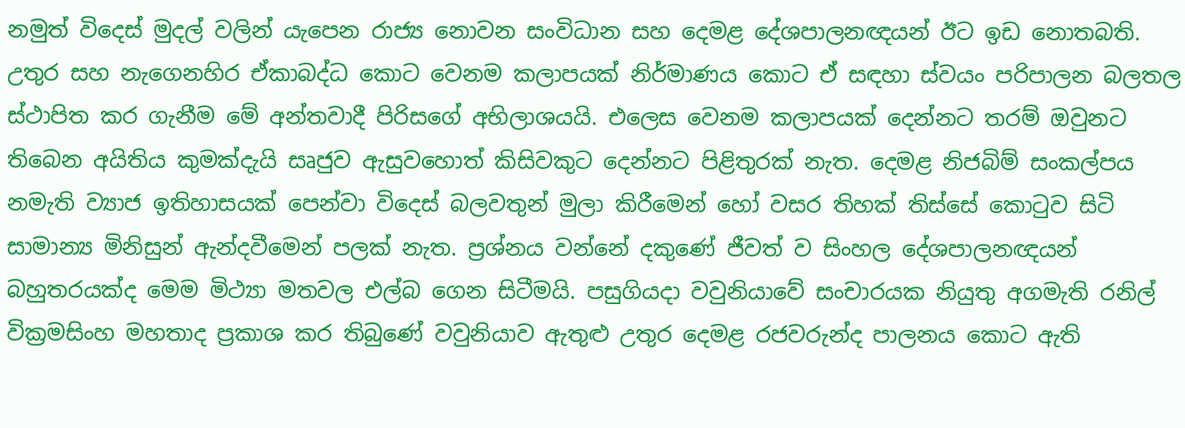නමුත් විදෙස් මුදල් වලින් යැපෙන රාජ්‍ය නොවන සංවිධාන සහ දෙමළ දේශපාලනඥයන් ඊට ඉඩ නොතබති. උතුර සහ නැගෙනහිර ඒකාබද්ධ කොට වෙනම කලාපයක් නිර්මාණය කොට ඒ සඳහා ස්වයං පරිපාලන බලතල ස්ථාපිත කර ගැනීම මේ අන්තවාදී පිරිසගේ අභිලාශයයි. එලෙස වෙනම කලාපයක් දෙන්නට තරම් ඔවුනට තිබෙන අයිතිය කුමක්දැයි සෘජුව ඇසුවහොත් කිසිවකුට දෙන්නට පිළිතුරක් නැත. දෙමළ නිජබිම් සංකල්පය නමැති ව්‍යාජ ඉතිහාසයක් පෙන්වා විදෙස් බලවතුන් මුලා කිරීමෙන් හෝ වසර තිහක් තිස්සේ කොටුව සිටි සාමාන්‍ය මිනිසුන් ඇන්දවීමෙන් පලක් නැත. ප්‍රශ්නය වන්නේ දකුණේ ජීවත් ව සිංහල දේශපාලනඥයන් බහුතරයක්ද මෙම මිථ්‍යා මතවල එල්බ ගෙන සිටීමයි. පසුගියදා වවුනියාවේ සංචාරයක නියුතු අගමැති රනිල් වික්‍රමසිංහ මහතාද ප්‍රකාශ කර තිබුණේ වවුනියාව ඇතුළු උතුර දෙමළ රජවරුන්ද පාලනය කොට ඇති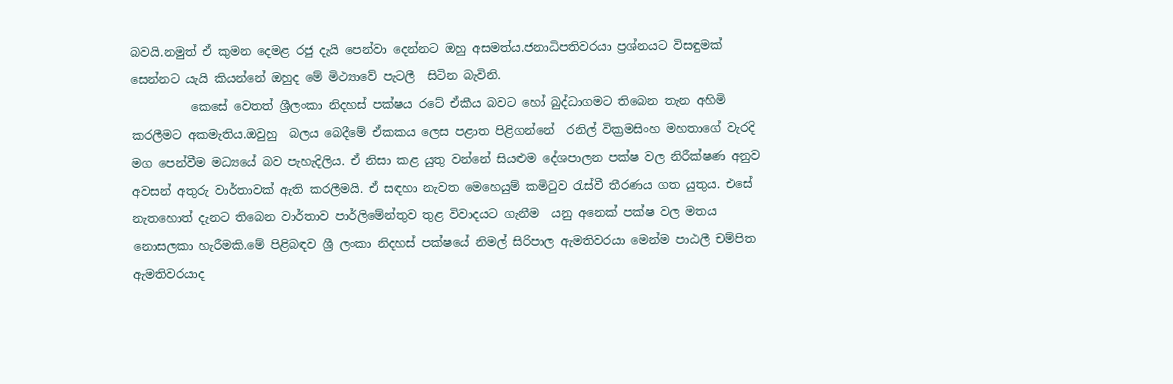බවයි.නමුත් ඒ කුමන දෙමළ රජු දැයි පෙන්වා දෙන්නට ඔහු අසමත්ය.ජනාධිපතිවරයා ප්‍රශ්නයට විසඳුමක් සෙන්නට යැයි කියන්නේ ඔහුද මේ මිථ්‍යාවේ පැටලී  සිටින බැවිනි.
          කෙසේ වෙතත් ශ්‍රීලංකා නිදහස් පක්ෂය රටේ ඒකීය බවට හෝ බුද්ධාගමට තිබෙන තැන අහිමි කරලීමට අකමැතිය.ඔවුහු  බලය බෙදීමේ ඒකකය ලෙස පළාත පිළිගන්නේ  රනිල් වික්‍රමසිංහ මහතාගේ වැරදි මග පෙන්වීම මධ්‍යයේ බව පැහැදිලිය. ඒ නිසා කළ යුතු වන්නේ සියළුම දේශපාලන පක්ෂ වල නිරීක්ෂණ අනුව අවසන් අතුරු වාර්තාවක් ඇති කරලීමයි. ඒ සඳහා නැවත මෙහෙයුම් කමිටුව රැස්වී තීරණය ගත යුතුය. එසේ නැතහොත් දැනට තිබෙන වාර්තාව පාර්ලිමේන්තුව තුළ විවාදයට ගැනීම  යනු අනෙක් පක්ෂ වල මතය නොසලකා හැරීමකි.මේ පිළිබඳව ශ්‍රී ලංකා නිදහස් පක්ෂයේ නිමල් සිරිපාල ඇමතිවරයා මෙන්ම පාඨලී චම්පිත ඇමතිවරයාද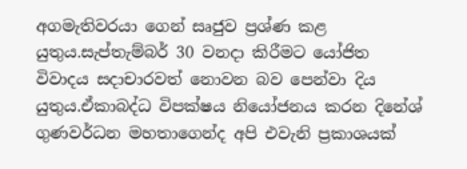අගමැතිවරයා ගෙන් සෘජුව ප්‍රශ්ණ කළ යුතුය.සැප්තැම්බර් 30 වනදා කිරීමට යෝජිත විවාදය සදාචාරවත් නොවන බව පෙන්වා දිය යුතුය.ඒකාබද්ධ විපක්ෂය නියෝජනය කරන දිනේශ් ගුණවර්ධන මහතාගෙන්ද අපි එවැනි ප්‍රකාශයක්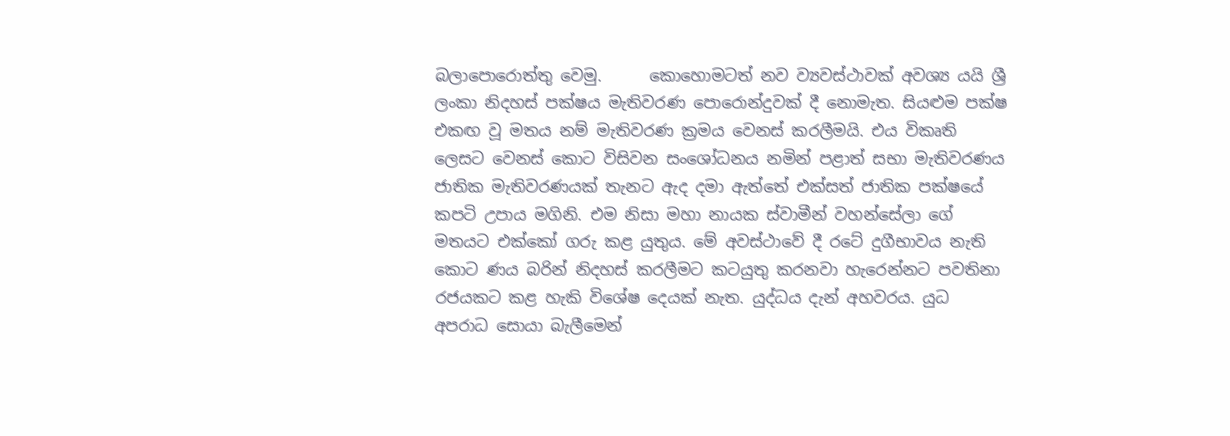බලාපොරොත්තු වෙමු.      කොහොමටත් නව ව්‍යවස්ථාවක් අවශ්‍ය යයි ශ්‍රී ලංකා නිදහස් පක්ෂය මැතිවරණ පොරොන්දුවක් දී නොමැත. සියළුම පක්ෂ එකඟ වූ මතය නම් මැතිවරණ ක්‍රමය වෙනස් කරලීමයි. එය විකෘති ලෙසට වෙනස් කොට විසිවන සංශෝධනය නමින් පළාත් සභා මැතිවරණය ජාතික මැතිවරණයක් තැනට ඇද දමා ඇත්තේ එක්සත් ජාතික පක්ෂයේ කපටි උපාය මගිනි. එම නිසා මහා නායක ස්වාමීන් වහන්සේලා ගේ මතයට එක්කෝ ගරු කළ යුතුය. මේ අවස්ථාවේ දී රටේ දුගීභාවය නැති කොට ණය බරින් නිදහස් කරලීමට කටයුතු කරනවා හැරෙන්නට පවතිනා රජයකට කළ හැකි විශේෂ දෙයක් නැත. යුද්ධය දැන් අහවරය. යුධ අපරාධ සොයා බැලීමෙන්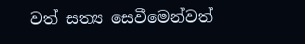වත් සත්‍ය සෙවීමෙන්වත්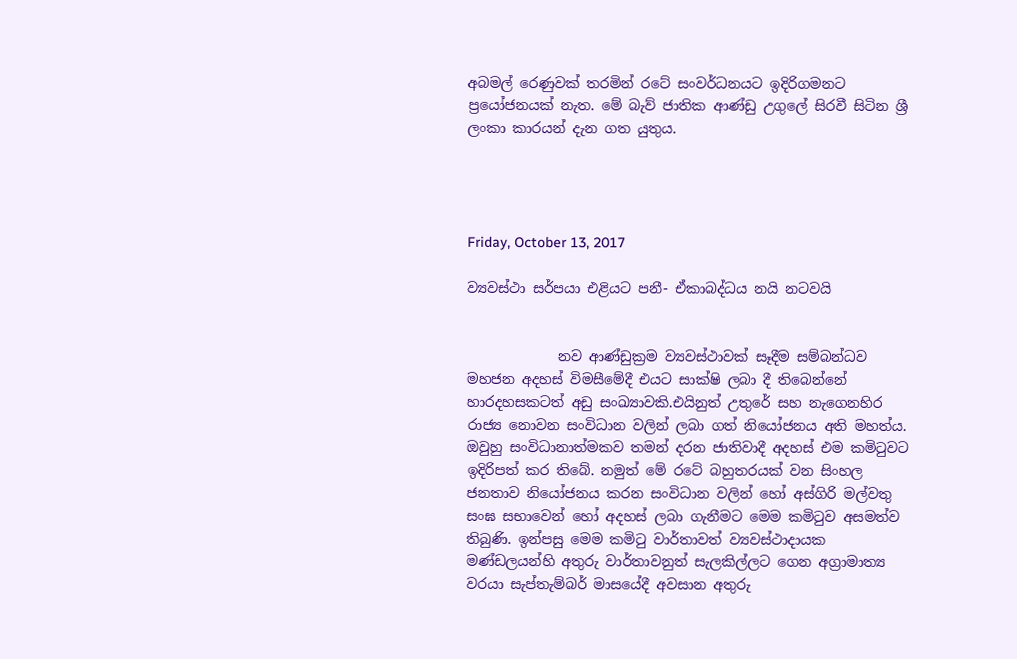අබමල් රෙණුවක් තරමින් රටේ සංවර්ධනයට ඉදිරිගමනට ප්‍රයෝජනයක් නැත. මේ බැව් ජාතික ආණ්ඩු උගුලේ සිරවී සිටින ශ්‍රී ලංකා කාරයන් දැන ගත යුතුය.




Friday, October 13, 2017

ව්‍යවස්ථා සර්පයා එළියට පනී- ඒකාබද්ධය නයි නටවයි


             නව ආණ්ඩුක්‍රම ව්‍යවස්ථාවක් සෑදීම සම්බන්ධව මහජන අදහස් විමසීමේදී එයට සාක්ෂි ලබා දී තිබෙන්නේ හාරදහසකටත් අඩු සංඛ්‍යාවකි.එයිනුත් උතුරේ සහ නැගෙනහිර රාජ්‍ය නොවන සංවිධාන වලින් ලබා ගත් නියෝජනය අති මහත්ය. ඔවුහු සංවිධානාත්මකව තමන් දරන ජාතිවාදී අදහස් එම කමිටුවට ඉදිරිපත් කර තිබේ. නමුත් මේ රටේ බහුතරයක් වන සිංහල ජනතාව නියෝජනය කරන සංවිධාන වලින් හෝ අස්ගිරි මල්වතු සංඝ සභාවෙන් හෝ අදහස් ලබා ගැනීමට මෙම කමිටුව අසමත්ව තිබුණි. ඉන්පසු මෙම කමිටු වාර්තාවත් ව්‍යවස්ථාදායක මණ්ඩලයන්හි අතුරු වාර්තාවනුත් සැලකිල්ලට ගෙන අග්‍රාමාත්‍ය වරයා සැප්තැම්බර් මාසයේදී අවසාන අතුරු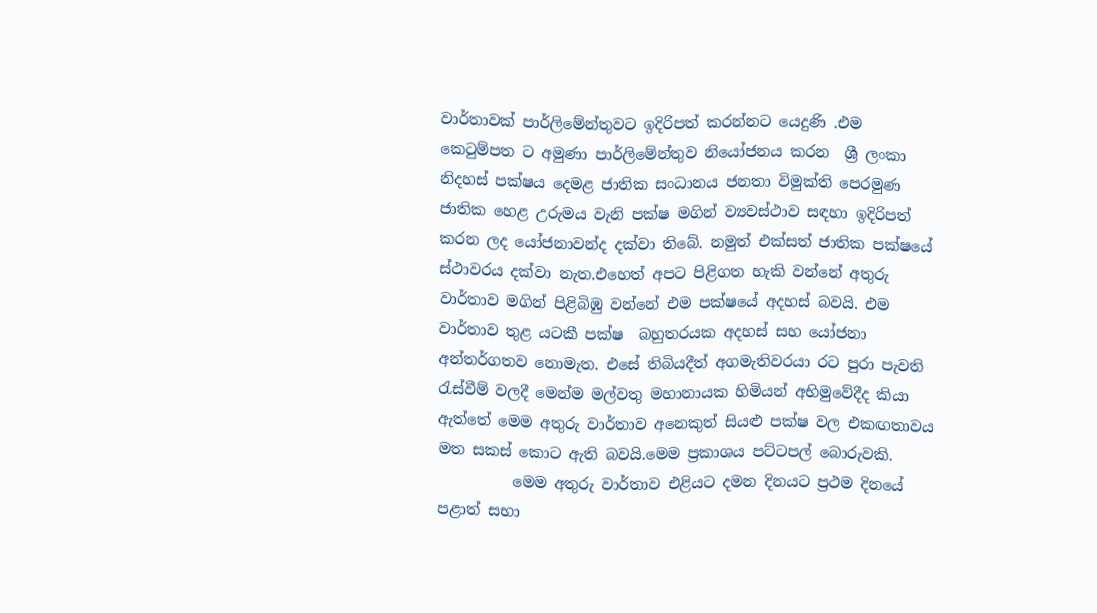වාර්තාවක් පාර්ලිමේන්තුවට ඉදිරිපත් කරන්නට යෙදුණි .එම කෙටුම්පත ට අමුණා පාර්ලිමේන්තුව නියෝජනය කරන  ශ්‍රී ලංකා නිදහස් පක්ෂය දෙමළ ජාතික සංධානය ජනතා විමුක්ති පෙරමුණ ජාතික හෙළ උරුමය වැනි පක්ෂ මගින් ව්‍යවස්ථාව සඳහා ඉදිරිපත් කරන ලද යෝජනාවන්ද දක්වා තිබේ. නමුත් එක්සත් ජාතික පක්ෂයේ ස්ථාවරය දක්වා නැත.එහෙත් අපට පිළිගත හැකි වන්නේ අතුරු වාර්තාව මගින් පිළිබිඹු වන්නේ එම පක්ෂයේ අදහස් බවයි. එම වාර්තාව තුළ යටකී පක්ෂ  බහුතරයක අදහස් සහ යෝජනා අන්තර්ගතව නොමැත. එසේ තිබියදීත් අගමැතිවරයා රට පුරා පැවති රැස්වීම් වලදී මෙන්ම මල්වතු මහානායක හිමියන් අභිමුවේදීද කියා ඇත්තේ මෙම අතුරු වාර්තාව අනෙකුත් සියළු පක්ෂ වල එකඟතාවය මත සකස් කොට ඇති බවයි.මෙම ප්‍රකාශය පට්ටපල් බොරුවකි.
          මෙම අතුරු වාර්තාව එළියට දමන දිනයට ප්‍රථම දිනයේ පළාත් සභා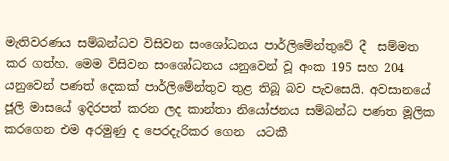මැතිවරණය සම්බන්ධව විසිවන සංශෝධනය පාර්ලිමේන්තුවේ දී  සම්මත කර ගත්හ. මෙම විසිවන සංශෝධනය යනුවෙන් වූ අංක 195 සහ 204 යනුවෙන් පණත් දෙකක් පාර්ලිමේන්තුව තුළ තිබූ බව පැවසෙයි. අවසානයේ ජූලි මාසයේ ඉදිරපත් කරන ලද කාන්තා නියෝජනය සම්බන්ධ පණත මූලික කරගෙන එම අරමුණු ද පෙරදැරිකර ගෙන  යටකී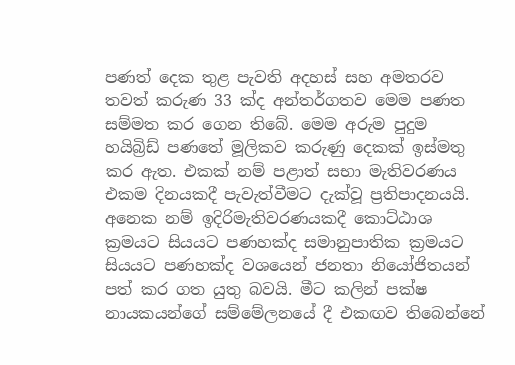පණත් දෙක තුළ පැවති අදහස් සහ අමතරව තවත් කරුණ 33 ක්ද අන්තර්ගතව මෙම පණත සම්මත කර ගෙන තිබේ. මෙම අරුම පුදුම හයිබ්‍රිඩ් පණතේ මූලිකව කරුණු දෙකක් ඉස්මතු කර ඇත. එකක් නම් පළාත් සභා මැතිවරණය එකම දිනයකදී පැවැත්වීමට දැක්වූ ප්‍රතිපාදනයයි. අනෙක නම් ඉදිරිමැතිවරණයකදී කොට්ඨාශ ක්‍රමයට සියයට පණහක්ද සමානුපාතික ක්‍රමයට සියයට පණහක්ද වශයෙන් ජනතා නියෝජිතයන් පත් කර ගත යුතු බවයි. මීට කලින් පක්ෂ නායකයන්ගේ සම්මේලනයේ දී එකඟව තිබෙන්නේ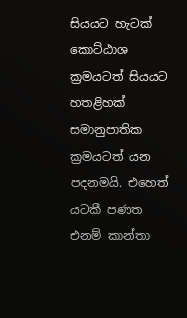සියයට හැටක් කොට්ඨාශ ක්‍රමයටත් සියයට හතළිහක් සමානුපාතික ක්‍රමයටත් යන පදනමයි. එහෙත් යටකී පණත එනම් කාන්තා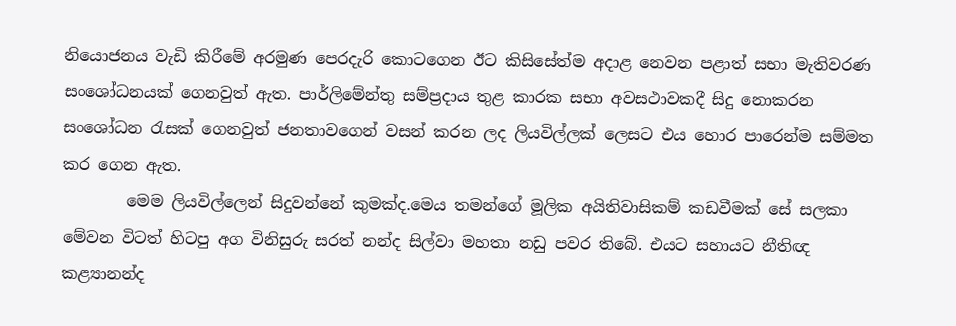නියොජනය වැඩි කිරීමේ අරමුණ පෙරදැරි කොටගෙන ඊට කිසිසේත්ම අදාළ නෙවන පළාත් සභා මැතිවරණ සංශෝධනයක් ගෙනවුත් ඇත. පාර්ලිමේන්තු සම්ප්‍රදාය තුළ කාරක සභා අවසථාවකදී සිදු නොකරන සංශෝධන රැසක් ගෙනවුත් ජනතාවගෙන් වසන් කරන ලද ලියවිල්ලක් ලෙසට එය හොර පාරෙන්ම සම්මත කර ගෙන ඇත.
        මෙම ලියවිල්ලෙන් සිදුවන්නේ කුමක්ද.මෙය තමන්ගේ මූලික අයිතිවාසිකම් කඩවීමක් සේ සලකා මේවන විටත් හිටපු අග විනිසුරු සරත් නන්ද සිල්වා මහතා නඩු පවර තිබේ. එයට සහායට නීතිඥ කළ්‍යානන්ද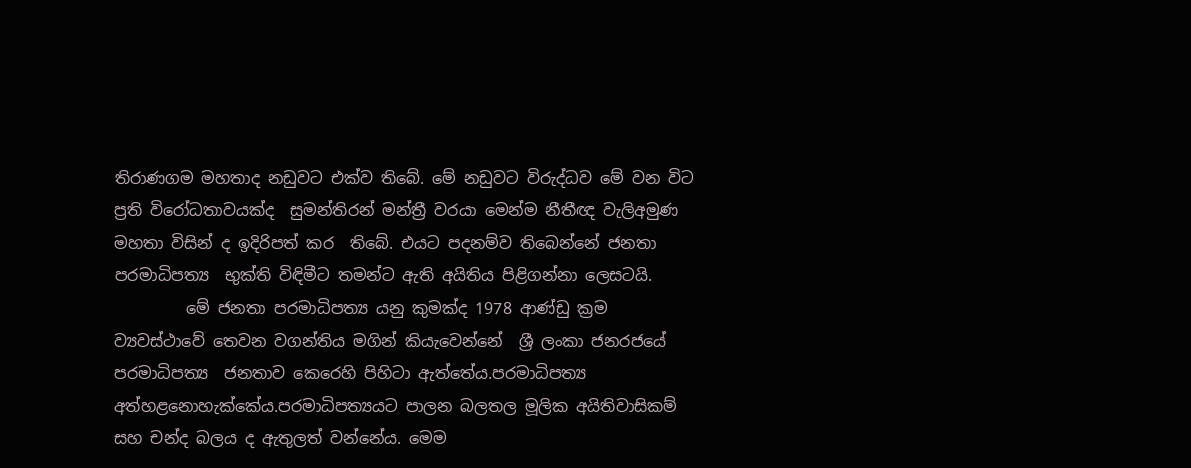තිරාණගම මහතාද නඩුවට එක්ව තිබේ. මේ නඩුවට විරුද්ධව මේ වන විට ප්‍රති විරෝධතාවයක්ද  සුමන්තිරන් මන්ත්‍රී වරයා මෙන්ම නීතීඥ වැලිඅමුණ මහතා විසින් ද ඉදිරිපත් කර  තිබේ. එයට පදනම්ව තිබෙන්නේ ජනතා පරමාධිපත්‍ය  භුක්ති විඳිමීට තමන්ට ඇති අයිතිය පිළිගන්නා ලෙසටයි.
         මේ ජනතා පරමාධිපත්‍ය යනු කුමක්ද 1978 ආණ්ඩු ක්‍රම ව්‍යවස්ථාවේ තෙවන වගන්තිය මගින් කියැවෙන්නේ  ශ්‍රී ලංකා ජනරජයේ පරමාධිපත්‍ය  ජනතාව කෙරෙහි පිහිටා ඇත්තේය.පරමාධිපත්‍ය අත්හළනොහැක්කේය.පරමාධිපත්‍යයට පාලන බලතල මූලික අයිතිවාසිකම් සහ චන්ද බලය ද ඇතුලත් වන්නේය. මෙම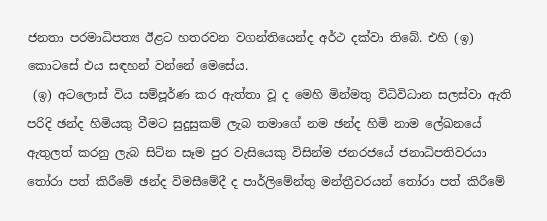ජනතා පරමාධිපත්‍ය ඊළට හතරවන වගන්තියෙන්ද අර්ථ දක්වා තිබේ. එහි (ඉ) කොටසේ එය සඳහන් වන්නේ මෙසේය.
 (ඉ) අටලොස් විය සම්පූර්ණ කර ඇත්තා වූ ද මෙහි මින්මතු විධිවිධාන සලස්වා ඇති පරිදි ඡන්ද හිමියකු වීමට සුදුසුකම් ලැබ තමාගේ නම ඡන්ද හිමි නාම ලේඛනයේ ඇතුලත් කරනු ලැබ සිටින සෑම පුර වැසියෙකු විසින්ම ජනරජයේ ජනාධිපතිවරයා තෝරා පත් කිරීමේ ඡන්ද විමසීමේදී ද පාර්ලිමේන්තු මන්ත්‍රීවරයන් තෝරා පත් කිරීමේ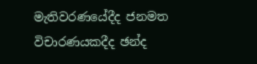මැතිවරණයේදීද ජනමත විචාරණයකදීද ඡන්ද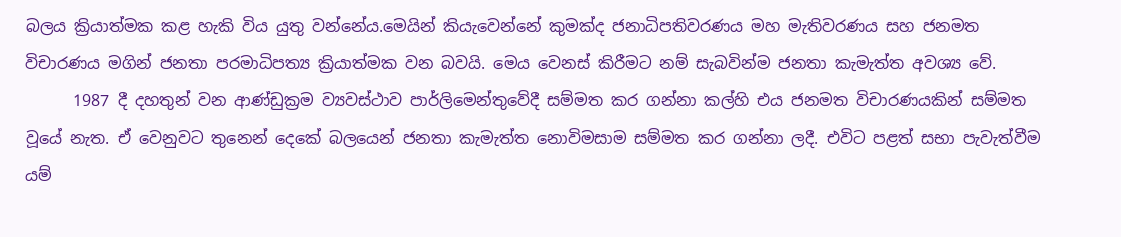බලය ක්‍රියාත්මක කළ හැකි විය යුතු වන්නේය.මෙයින් කියැවෙන්නේ කුමක්ද ජනාධිපතිවරණය මහ මැතිවරණය සහ ජනමත විචාරණය මගින් ජනතා පරමාධිපත්‍ය ක්‍රියාත්මක වන බවයි. මෙය වෙනස් කිරීමට නම් සැබවින්ම ජනතා කැමැත්ත අවශ්‍ය වේ.
      1987 දී දහතුන් වන ආණ්ඩුක්‍රම ව්‍යවස්ථාව පාර්ලිමෙන්තුවේදී සම්මත කර ගන්නා කල්හි එය ජනමත විචාරණයකින් සම්මත වූයේ නැත. ඒ වෙනුවට තුනෙන් දෙකේ බලයෙන් ජනතා කැමැත්ත නොවිමසාම සම්මත කර ගන්නා ලදී. එවිට පළත් සභා පැවැත්වීම යම්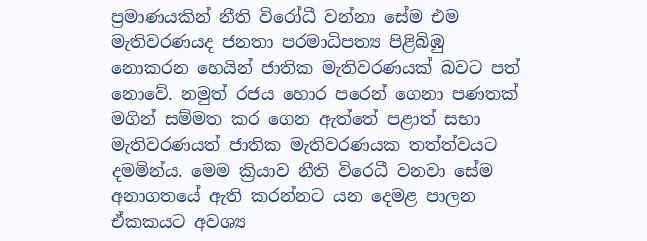ප්‍රමාණයකින් නීති විරෝධී වන්නා සේම එම මැතිවරණයද ජනතා පරමාධිපත්‍ය පිළිබිඹු නොකරන හෙයින් ජාතික මැතිවරණයක් බවට පත් නොවේ. නමුත් රජය හොර පරෙන් ගෙනා පණතක් මගින් සම්මත කර ගෙන ඇත්තේ පළාත් සභා මැතිවරණයත් ජාතික මැතිවරණයක තත්ත්වයට දමමින්ය. මෙම ක්‍රියාව නීති විරෙධී වනවා සේම අනාගතයේ ඇති කරන්නට යන දෙමළ පාලන ඒකකයට අවශ්‍ය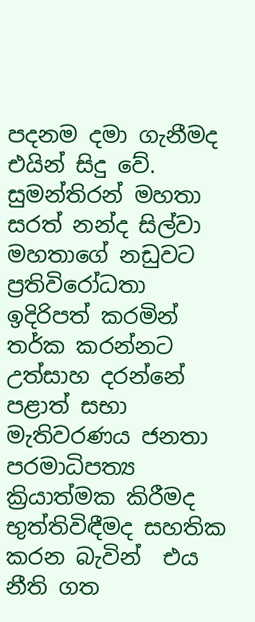පදනම දමා ගැනීමද එයින් සිදු වේ. සුමන්තිරන් මහතා සරත් නන්ද සිල්වා මහතාගේ නඩුවට ප්‍රතිවිරෝධතා ඉදිරිපත් කරමින් තර්ක කරන්නට උත්සාහ දරන්නේ පළාත් සභා මැතිවරණය ජනතා පරමාධිපත්‍ය ක්‍රියාත්මක කිරීමද භුත්තිවිඳීමද සහතික කරන බැවින්  එය නීති ගත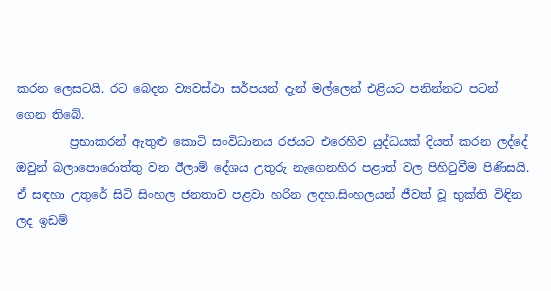කරන ලෙසටයි. රට බෙදන ව්‍යවස්ථා සර්පයන් දැන් මල්ලෙන් එළියට පනින්නට පටන් ගෙන තිබේ.
         ප්‍රභාකරන් ඇතුළු කොටි සංවිධානය රජයට එරෙහිව යුද්ධයක් දියත් කරන ලද්දේ ඔවුන් බලාපොරොත්තු වන ඊලාම් දේශය උතුරු නැගෙනහිර පළාත් වල පිහිටුවීම පිණිසයි. ඒ සඳහා උතුරේ සිටි සිංහල ජනතාව පළවා හරින ලදහ.සිංහලයන් ජීවත් වූ භුක්ති විඳින ලද ඉඩම්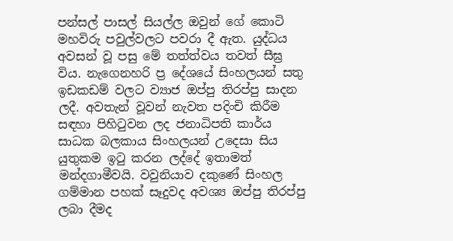පන්සල් පාසල් සියල්ල ඔවුන් ගේ කොටි මහවිරු පවුල්වලට පවරා දී ඇත. යුද්ධය අවසන් වූ පසු මේ තත්ත්වය තවත් සීඝ්‍ර විය. නැගෙනහරි ප්‍ර දේශයේ සිංහලයන් සතු ඉඩකඩම් වලට ව්‍යාජ ඔප්පු තිරප්පු සාදන ලදී. අවතැන් වූවන් නැවත පදිංචි කිරීම සඳහා පිහිටුවන ලද ජනාධිපති කාර්ය සාධක බලකාය සිංහලයන් උදෙසා සිය යුතුකම ඉටු කරන ලද්දේ ඉතාමත් මන්දගාමීවයි. වවුනියාව දකුණේ සිංහල ගම්මාන පහක් සෑදුවද අවශ්‍ය ඔප්පු තිරප්පු ලබා දීමද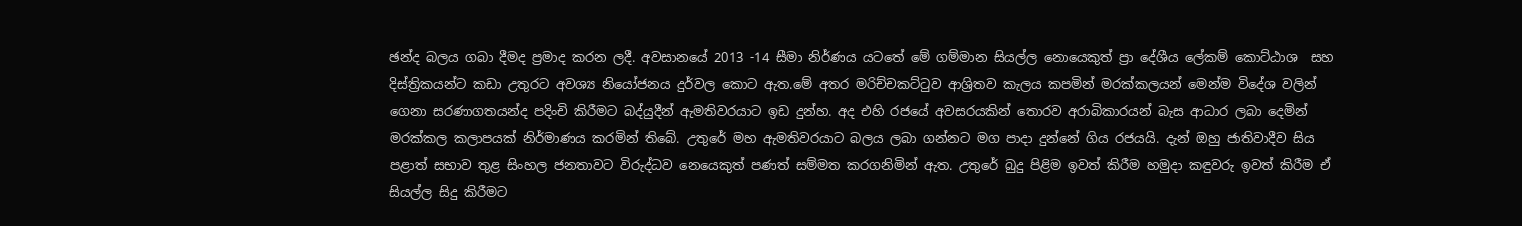ඡන්ද බලය ගබා දීමද ප්‍රමාද කරන ලදී. අවසානයේ 2013 -14 සීමා නිර්ණය යටතේ මේ ගම්මාන සියල්ල නොයෙකුත් ප්‍රා දේශීය ලේකම් කොට්ඨාශ  සහ දිස්ත්‍රිකයන්ට කඩා උතුරට අවශ්‍ය නියෝජනය දුර්වල කොට ඇත.මේ අතර මරිච්චකට්ටුව ආශ්‍රිතව කැලය කපමින් මරක්කලයන් මෙන්ම විදේශ වලින් ගෙනා සරණාගතයන්ද පදිංචි කිරීමට බද්යුදීන් ඇමතිවරයාට ඉඩ දුන්හ. අද එහි රජයේ අවසරයකින් තොරව අරාබිකාරයන් බැස ආධාර ලබා දෙමින් මරක්කල කලාපයක් නිර්මාණය කරමින් තිබේ. උතුරේ මහ ඇමතිවරයාට බලය ලබා ගන්නට මග පාදා දුන්නේ ගිය රජයයි. දැන් ඔහු ජාතිවාදීව සිය පළාත් සභාව තුළ සිංහල ජනතාවට විරුද්ධව නෙයෙකුත් පණත් සම්මත කරගනිමින් ඇත. උතුරේ බුදු පිළිම ඉවත් කිරීම හමුදා කඳුවරු ඉවත් කිරීම ඒ සියල්ල සිදු කිරීමට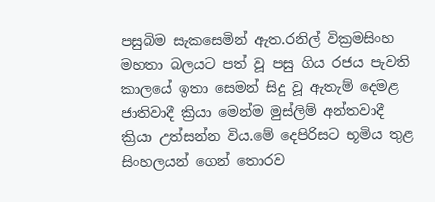පසුබිම සැකසෙමින් ඇත.රනිල් වික්‍රමසිංහ මහතා බලයට පත් වූ පසු ගිය රජය පැවති කාලයේ ඉතා සෙමන් සිදු වූ ඇතැම් දෙමළ ජාතිවාදී ක්‍රියා මෙන්ම මුස්ලිම් අන්තවාදී ක්‍රියා උත්සන්න විය.මේ දෙපිරිසට භූමිය තුළ සිංහලයන් ගෙන් තොරව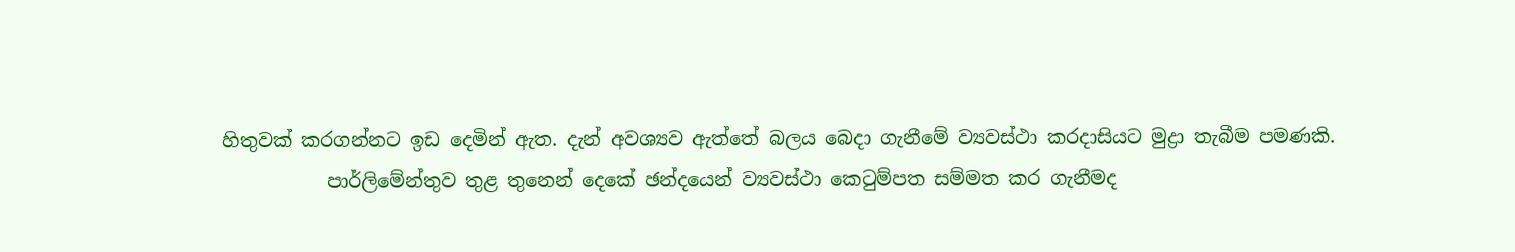හිතුවක් කරගන්නට ඉඩ දෙමින් ඇත. දැන් අවශ්‍යව ඇත්තේ බලය බෙදා ගැනීමේ ව්‍යවස්ථා කරදාසියට මුද්‍රා තැබීම පමණකි.
           පාර්ලිමේන්තුව තුළ තුනෙන් දෙකේ ඡන්දයෙන් ව්‍යවස්ථා කෙටුම්පත සම්මත කර ගැනීමද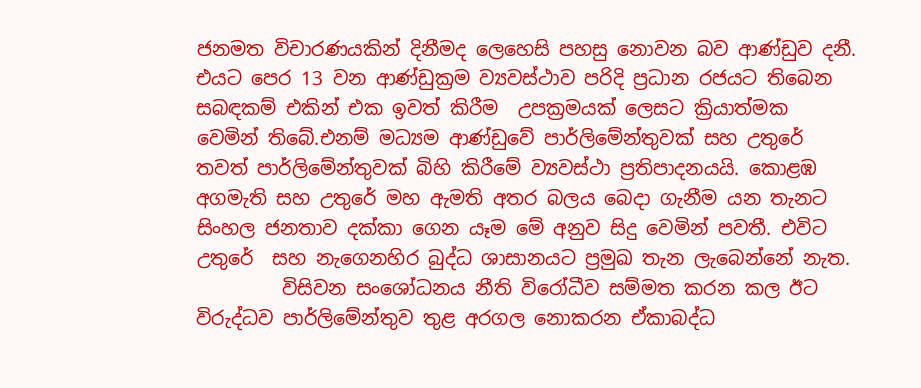ජනමත විචාරණයකින් දිනීමද ලෙහෙසි පහසු නොවන බව ආණ්ඩුව දනී. එයට පෙර 13 වන ආණ්ඩුක්‍රම ව්‍යවස්ථාව පරිදි ප්‍රධාන රජයට තිබෙන සබඳකම් එකින් එක ඉවත් කිරීම  උපක්‍රමයක් ලෙසට ක්‍රියාත්මක වෙමින් තිබේ.එනම් මධ්‍යම ආණ්ඩුවේ පාර්ලිමේන්තුවක් සහ උතුරේ තවත් පාර්ලිමේන්තුවක් බිහි කිරීමේ ව්‍යවස්ථා ප්‍රතිපාදනයයි. කොළඹ අගමැති සහ උතුරේ මහ ඇමති අතර බලය බෙදා ගැනීම යන තැනට සිංහල ජනතාව දක්කා ගෙන යෑම මේ අනුව සිදු වෙමින් පවතී. එවිට උතුරේ  සහ නැගෙනහිර බුද්ධ ශාසානයට ප්‍රමුඛ තැන ලැබෙන්නේ නැත.
         විසිවන සංශෝධනය නීති විරෝධීව සම්මත කරන කල ඊට විරුද්ධව පාර්ලිමේන්තුව තුළ අරගල නොකරන ඒකාබද්ධ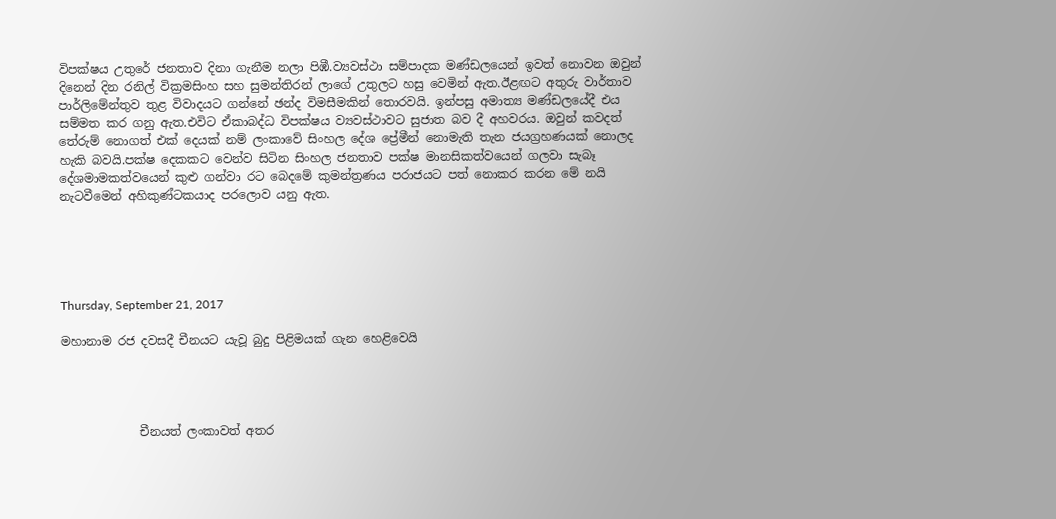විපක්ෂය උතුරේ ජනතාව දිනා ගැනීම නලා පිඹී.ව්‍යවස්ථා සම්පාදක මණ්ඩලයෙන් ඉවත් නොවන ඔවුන් දිනෙන් දින රනිල් වික්‍රමසිංහ සහ සුමන්තිරන් ලාගේ උතුලට හසු වෙමින් ඇත.ඊළඟට අතුරු වාර්තාව පාර්ලිමේන්තුව තුළ විවාදයට ගන්නේ ඡන්ද විමසීමකින් තොරවයි. ඉන්පසු අමාත්‍ය මණ්ඩලයේදී එය සම්මත කර ගනු ඇත.එවිට ඒකාබද්ධ විපක්ෂය ව්‍යවස්ථාවට සුජාත බව දී අහවරය. ඔවුන් කවදත් තේරුම් නොගත් එක් දෙයක් නම් ලංකාවේ සිංහල දේශ ප්‍රේමීන් නොමැති තැන ජයග්‍රහණයක් නොලද හැකි බවයි.පක්ෂ දෙකකට වෙන්ව සිටින සිංහල ජනතාව පක්ෂ මානසිකත්වයෙන් ගලවා සැබෑ දේශමාමකත්වයෙන් කුළු ගන්වා රට බෙදමේ කුමන්ත්‍රණය පරාජයට පත් නොකර කරන මේ නයි නැටවීමෙන් අහිකුණ්ටකයාද පරලොව යනු ඇත.





Thursday, September 21, 2017

මහානාම රජ දවසදී චීනයට යැවූ බුදු පිළිමයක් ගැන හෙළිවෙයි




             චීනයත් ලංකාවත් අතර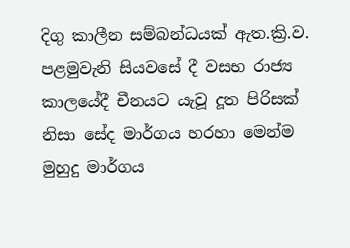දිගු කාලීන සම්බන්ධයක් ඇත.ක්‍රි.ව. පළමුවැනි සියවසේ දී වසභ රාජ්‍ය කාලයේදී චීනයට යැවූ දූත පිරිසක් නිසා සේද මාර්ගය හරහා මෙන්ම මුහුදු මාර්ගය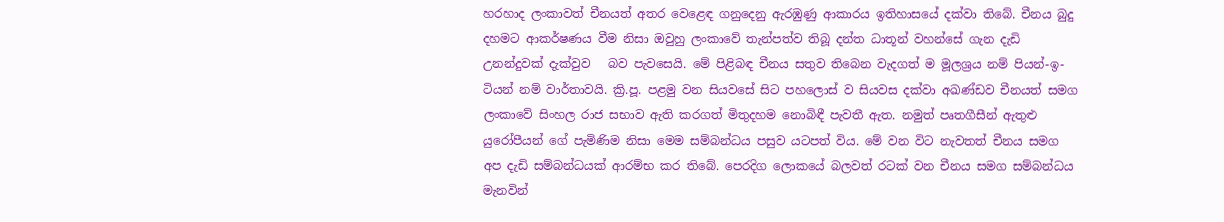හරහාද ලංකාවත් චීනයත් අතර වෙළෙඳ ගනුදෙනු ඇරඹුණු ආකාරය ඉතිහාසයේ දක්වා තිබේ. චීනය බුදු දහමට ආකර්ෂණය වීම නිසා ඔවුහු ලංකාවේ තැන්පත්ව තිබූ දන්ත ධාතූන් වහන්සේ ගැන දැඩි උනන්දුවක් දැක්වුව   බව පැවසෙයි. මේ පිළිබඳ චීනය සතුව තිබෙන වැදගත් ම මූලශ්‍රය නම් පියන්-ඉ-ටියන් නම් වාර්තාවයි. ක්‍රි.පූ. පළමු වන සියවසේ සිට පහලොස් ව සියවස දක්වා අඛණ්ඩව චීනයත් සමග ලංකාවේ සිංහල රාජ සභාව ඇති කරගත් මිතුදහම නොබිඳී පැවතී ඇත. නමුත් පෘතගීසීන් ඇතුළු යුරෝපීයන් ගේ පැමිණිම නිසා මෙම සම්බන්ධය පසුව යටපත් විය. මේ වන විට නැවතත් චීනය සමග අප දැඩි සම්බන්ධයක් ආරම්භ කර තිබේ. පෙරදිග ලොකයේ බලවත් රටක් වන චීනය සමග සම්බන්ධය මැනවින්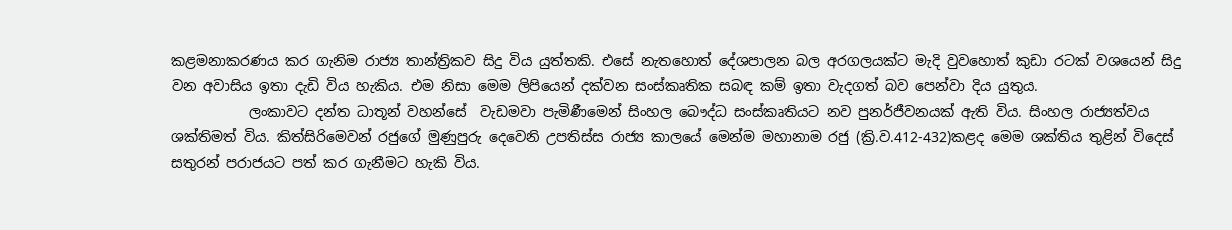කළමනාකරණය කර ගැනිම රාජ්‍ය තාන්ත්‍රිකව සිදු විය යුත්තකි. එසේ නැතහොත් දේශපාලන බල අරගලයක්ට මැදි වුවහොත් කුඩා රටක් වශයෙන් සිදු වන අවාසිය ඉතා දැඩි විය හැකිය. එම නිසා මෙම ලිපියෙන් දක්වන සංස්කෘතික සබඳ කම් ඉතා වැදගත් බව පෙන්වා දිය යුතුය.
           ලංකාවට දන්ත ධාතූන් වහන්සේ  වැඩමවා පැමිණීමෙන් සිංහල බෞද්ධ සංස්කෘතියට නව පුනර්ජීවනයක් ඇති විය. සිංහල රාජ්‍යත්වය ශක්තිමත් විය. කිත්සිරිමෙවන් රජුගේ මුණුපුරු දෙවෙනි උපතිස්ස රාජ්‍ය කාලයේ මෙන්ම මහානාම රජු (ක්‍රි.ව.412-432)කළද මෙම ශක්තිය තුළින් විදෙස් සතුරන් පරාජයට පත් කර ගැනීමට හැකි විය.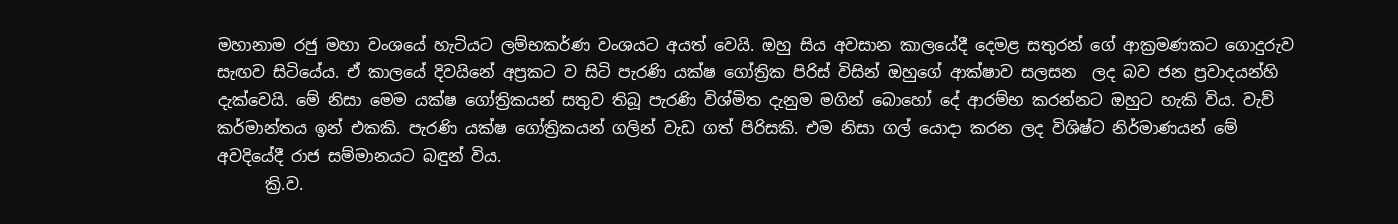මහානාම රජු මහා වංශයේ හැටියට ලම්භකර්ණ වංශයට අයත් වෙයි. ඔහු සිය අවසාන කාලයේදී දෙමළ සතුරන් ගේ ආක්‍රමණකට ගොදුරුව සැඟව සිටියේය. ඒ කාලයේ දිවයිනේ අප්‍රකට ව සිටි පැරණි යක්ෂ ගෝත්‍රික පිරිස් විසින් ඔහුගේ ආක්ෂාව සලසන  ලද බව ජන ප්‍රවාදයන්හි දැක්වෙයි. මේ නිසා මෙම යක්ෂ ගෝත්‍රිකයන් සතුව තිබූ පැරණි විශ්මිත දැනුම මගින් බොහෝ දේ ආරම්භ කරන්නට ඔහුට හැකි විය. වැව් කර්මාන්තය ඉන් එකකි. පැරණි යක්ෂ ගෝත්‍රිකයන් ගලින් වැඩ ගත් පිරිසකි. එම නිසා ගල් යොදා කරන ලද විශිෂ්ට නිර්මාණයන් මේ අවදියේදී රාජ සම්මානයට බඳුන් විය.
      ක්‍රි.ව.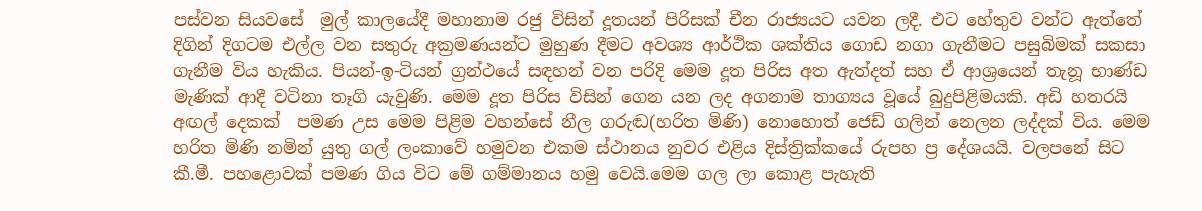පස්වන සියවසේ  මුල් කාලයේදී මහානාම රජු විසින් දූතයන් පිරිසක් චීන රාජ්‍යයට යවන ලදී. එට හේතුව වන්ට ඇත්තේ දිගින් දිගටම එල්ල වන සතුරු අක්‍රමණයන්ට මුහුණ දීමට අවශ්‍ය ආර්ථික ශක්තිය ගොඩ නගා ගැනීමට පසුබිමක් සකසා ගැනීම විය හැකිය. පියන්-ඉ-ටියන් ග්‍රන්ථයේ සඳහන් වන පරිදි මෙම දූත පිරිස අත ඇත්දත් සහ ඒ ආශ්‍රයෙන් තැනූ භාණ්ඩ මැණික් ආදී වටිනා තෑගි යැවුණි. මෙම දූත පිරිස විසින් ගෙන යන ලද අගනාම තාග්‍යය වූයේ බුදුපිළිමයකි. අඩි හතරයි අඟල් දෙකක්  පමණ උස මෙම පිළිම වහන්සේ නීල ගරුඬ(හරිත මිණි) නොහොත් ජෙඩ් ගලින් නෙලන ලද්දක් විය. මෙම හරිත මිණි නමින් යුතු ගල් ලංකාවේ හමුවන එකම ස්ථානය නුවර එළිය දිස්ත්‍රික්කයේ රුපහ ප්‍ර දේශයයි. වලපනේ සිට කී.මී. පහළොවක් පමණ ගිය විට මේ ගම්මානය හමු වෙයි.මෙම ගල ලා කොළ පැහැති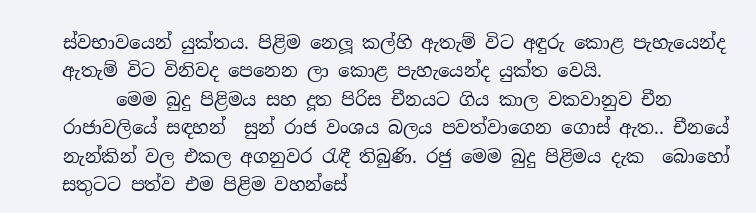ස්වභාවයෙන් යුක්තය. පිළිම නෙලූ කල්හි ඇතැම් විට අඳුරු කොළ පැහැයෙන්ද ඇතැම් විට විනිවද පෙනෙන ලා කොළ පැහැයෙන්ද යුක්ත වෙයි.
      මෙම බුදු පිළිමය සහ දූත පිරිස චීනයට ගිය කාල වකවානුව චීන රාජාවලියේ සඳහන්  සුන් රාජ වංශය බලය පවත්වාගෙන ගොස් ඇත.. චීනයේ නැන්කින් වල එකල අගනුවර රැඳී තිබුණි. රජු මෙම බුදු පිළිමය දැක  බොහෝ සතුටට පත්ව එම පිළිම වහන්සේ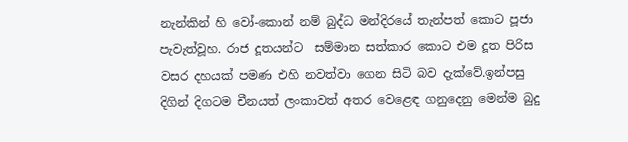නැන්කින් හි වෝ-කොන් නම් බුද්ධ මන්දිරයේ තැන්පත් කොට පූජා පැවැත්වූහ. රාජ දූතයන්ට  සම්මාන සත්කාර කොට එම දූත පිරිස වසර දහයක් පමණ එහි නවත්වා ගෙන සිටි බව දැක්වේ.ඉන්පසු දිගින් දිගටම චීනයත් ලංකාවත් අතර වෙළෙඳ ගනුදෙනු මෙන්ම බුදු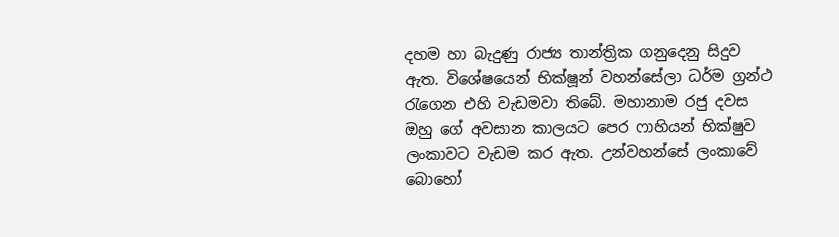දහම හා බැදුණු රාජ්‍ය තාන්ත්‍රික ගනුදෙනු සිදුව ඇත. විශේෂයෙන් භික්ෂූන් වහන්සේලා ධර්ම ග්‍රන්ථ රැගෙන එහි වැඩමවා තිබේ. මහානාම රජු දවස ඔහු ගේ අවසාන කාලයට පෙර ෆාහියන් භික්ෂුව ලංකාවට වැඩම කර ඇත. උන්වහන්සේ ලංකාවේ බොහෝ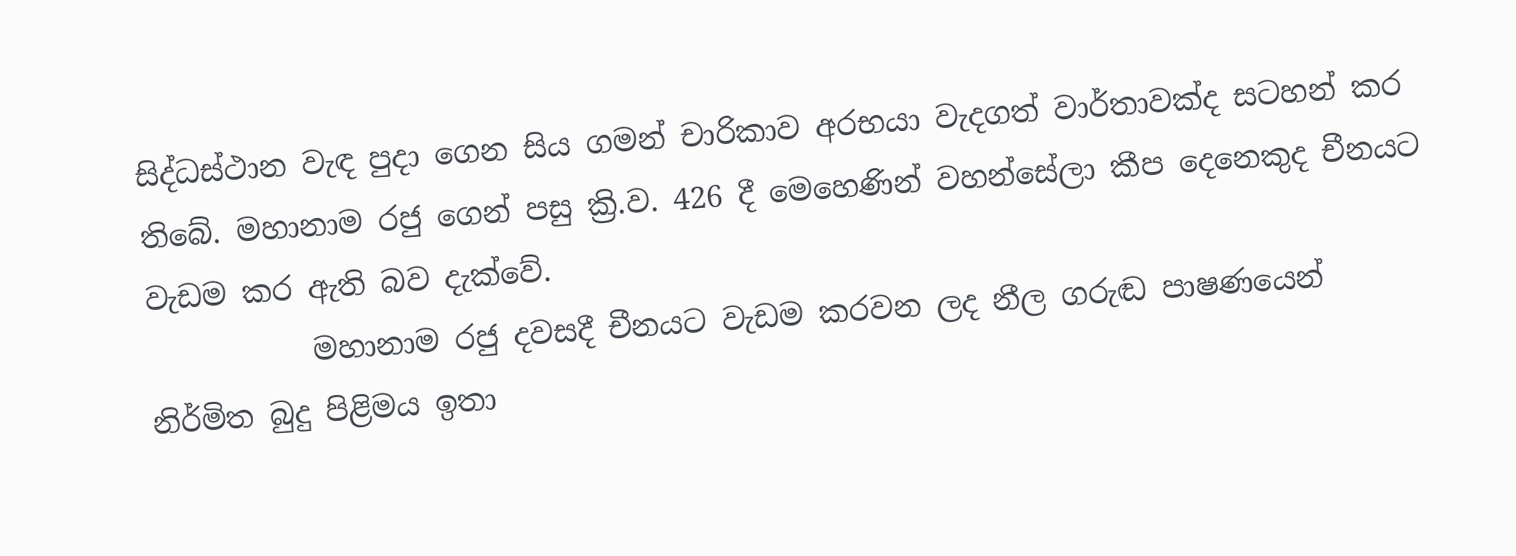සිද්ධස්ථාන වැඳ පුදා ගෙන සිය ගමන් චාරිකාව අරභයා වැදගත් වාර්තාවක්ද සටහන් කර තිබේ. මහානාම රජු ගෙන් පසු ක්‍රි.ව. 426 දී මෙහෙණින් වහන්සේලා කීප දෙනෙකුද චීනයට වැඩම කර ඇති බව දැක්වේ.
           මහානාම රජු දවසදී චීනයට වැඩම කරවන ලද නීල ගරුඬ පාෂණයෙන් නිර්මිත බුදු පිළිමය ඉතා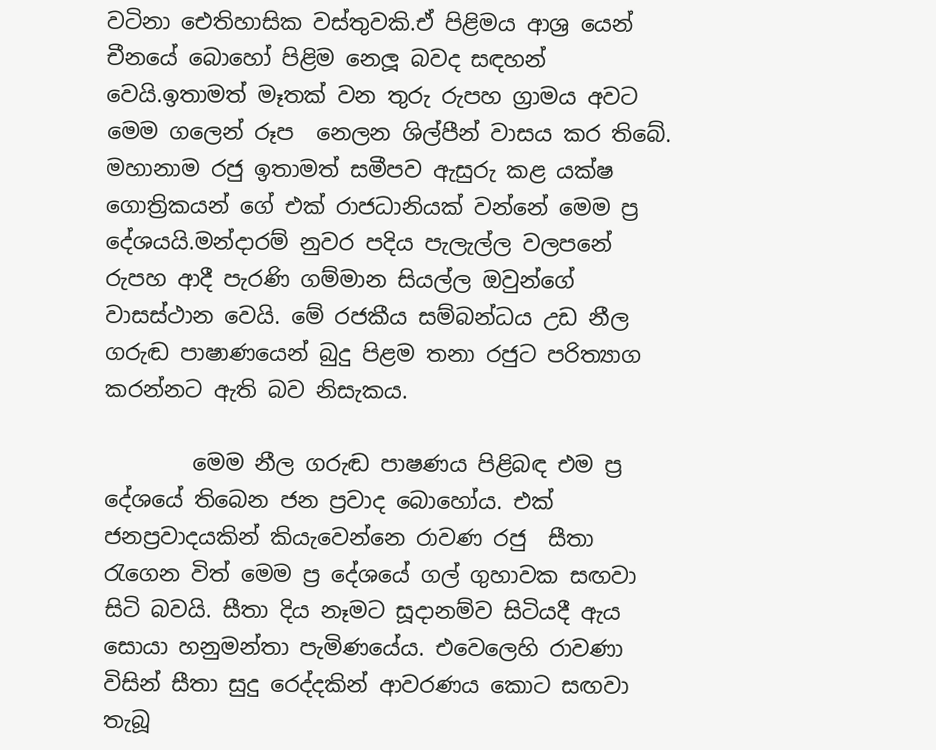වටිනා ඓතිහාසික වස්තුවකි.ඒ පිළිමය ආශ්‍ර යෙන් චීනයේ බොහෝ පිළිම නෙලූ බවද සඳහන් වෙයි.ඉතාමත් මෑතක් වන තුරු රුපහ ග්‍රාමය අවට මෙම ගලෙන් රූප  නෙලන ශිල්පීන් වාසය කර තිබේ. මහානාම රජු ඉතාමත් සමීපව ඇසුරු කළ යක්ෂ ගොත්‍රිකයන් ගේ එක් රාජධානියක් වන්නේ මෙම ප්‍ර දේශයයි.මන්දාරම් නුවර පදිය පැලැල්ල වලපනේ රුපහ ආදී පැරණි ගම්මාන සියල්ල ඔවුන්ගේ වාසස්ථාන වෙයි. මේ රජකීය සම්බන්ධය උඩ නීල ගරුඬ පාෂාණයෙන් බුදු පිළම තනා රජුට පරිත්‍යාග කරන්නට ඇති බව නිසැකය.

        මෙම නීල ගරුඬ පාෂණය පිළිබඳ එම ප්‍ර දේශයේ තිබෙන ජන ප්‍රවාද බොහෝය. එක් ජනප්‍රවාදයකින් කියැවෙන්නෙ රාවණ රජු  සීතා රැගෙන විත් මෙම ප්‍ර දේශයේ ගල් ගුහාවක සඟවා සිටි බවයි. සීතා දිය නෑමට සූදානම්ව සිටියදී ඇය සොයා හනුමන්තා පැමිණයේය. එවෙලෙහි රාවණා විසින් සීතා සුදු රෙද්දකින් ආවරණය කොට සඟවා තැබූ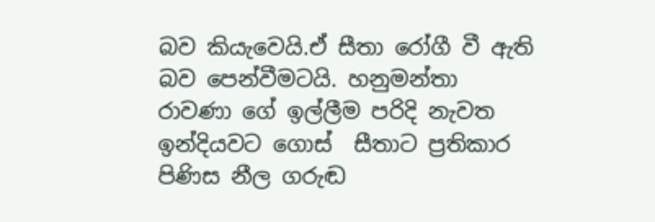බව කියැවෙයි.ඒ සීතා රෝගී වී ඇති බව පෙන්වීමටයි. හනුමන්තා රාවණා ගේ ඉල්ලීම පරිදි නැවත ඉන්දියවට ගොස්  සීතාට ප්‍රතිකාර පිණිස නීල ගරුඬ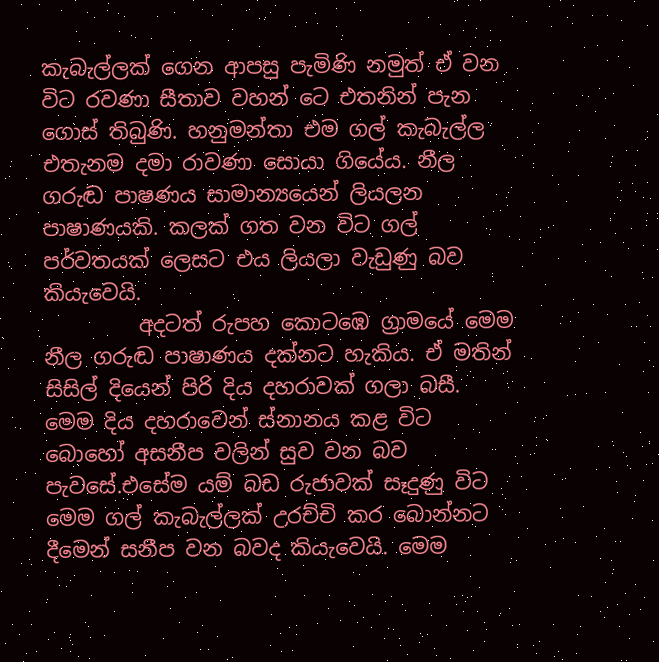කැබැල්ලක් ගෙන ආපසු පැමිණි නමුත් ඒ වන විට රවණා සීතාව වහන් ටෙ එතනින් පැන ගොස් තිබුණි. හනුමන්තා එම ගල් කැබැල්ල එතැනම දමා රාවණා සොයා ගියේය. නීල ගරුඬ පාෂණය සාමාන්‍යයෙන් ලියලන පාෂාණයකි. කලක් ගත වන විට ගල් පර්වතයක් ලෙසට එය ලියලා වැඩුණු බව කියැවෙයි.
         අදටත් රුපහ කොටඹෙ ග්‍රාමයේ මෙම නීල ගරුඬ පාෂාණය දක්නට හැකිය. ඒ මතින් සිසිල් දියෙන් පිරි දිය දහරාවක් ගලා බසී. මෙම දිය දහරාවෙන් ස්නානය කළ විට බොහෝ අසනීප වලින් සුව වන බව පැවසේ.එසේම යම් බඩ රුජාවක් සෑදුණු විට මෙම ගල් කැබැල්ලක් උරච්චි කර බොන්නට දීමෙන් සනීප වන බවද කියැවෙයි. මෙම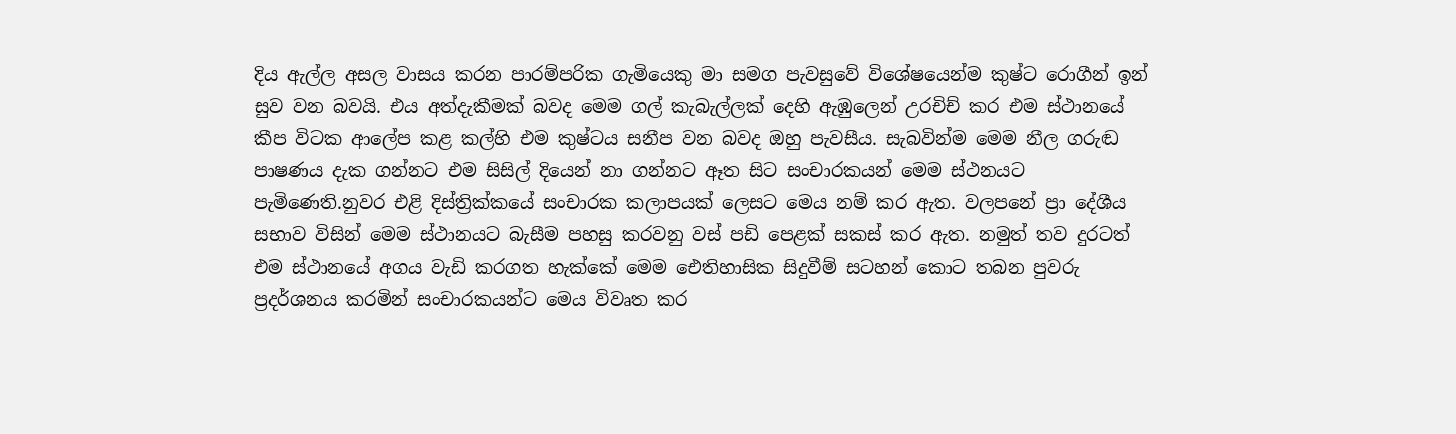දිය ඇල්ල අසල වාසය කරන පාරම්පරික ගැමියෙකු මා සමග පැවසුවේ විශේෂයෙන්ම කුෂ්ට රොගීන් ඉන් සුව වන බවයි. එය අත්දැකීමක් බවද මෙම ගල් කැබැල්ලක් දෙහි ඇඹුලෙන් උරචිච් කර එම ස්ථානයේ කීප විටක ආලේප කළ කල්හි එම කුෂ්ටය සනීප වන බවද ඔහු පැවසීය. සැබවින්ම මෙම නීල ගරුඬ පාෂණය දැක ගන්නට එම සිසිල් දියෙන් නා ගන්නට ඈත සිට සංචාරකයන් මෙම ස්ථනයට පැමිණෙති.නුවර එළි දිස්ත්‍රික්කයේ සංචාරක කලාපයක් ලෙසට මෙය නම් කර ඇත. වලපනේ ප්‍රා දේශීය සභාව විසින් මෙම ස්ථානයට බැසීම පහසු කරවනු වස් පඩි පෙළක් සකස් කර ඇත. නමුත් තව දුරටත් එම ස්ථානයේ අගය වැඩි කරගත හැක්කේ මෙම ඓතිහාසික සිදුවීම් සටහන් කොට තබන පුවරු ප්‍රදර්ශනය කරමින් සංචාරකයන්ට මෙය විවෘත කර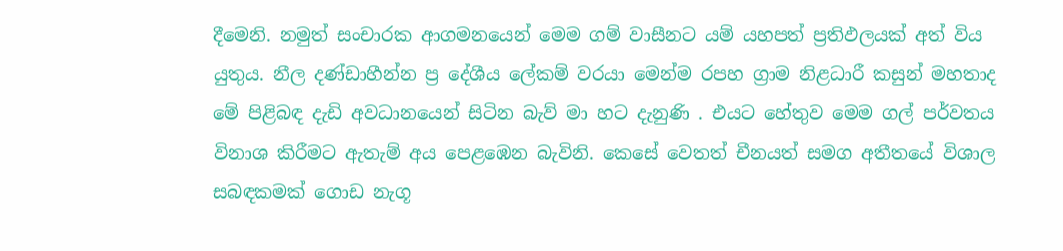දීමෙනි. නමුත් සංචාරක ආගමනයෙන් මෙම ගම් වාසීනට යම් යහපත් ප්‍රතිඵලයක් අත් විය යුතුය. නීල දණ්ඩාහීන්න ප්‍ර දේශීය ලේකම් වරයා මෙන්ම රපහ ග්‍රාම නිළධාරී කසුන් මහතාද මේ පිළිබඳ දැඩි අවධානයෙන් සිටින බැව් මා හට දැනුණි . එයට හේතුව මෙම ගල් පර්වතය විනාශ කිරීමට ඇතැම් අය පෙළඹෙන බැවිනි. කෙසේ වෙතත් චීනයත් සමග අතීතයේ විශාල සබඳකමක් ගොඩ නැගූ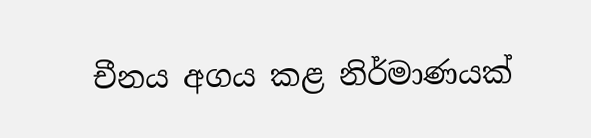චීනය අගය කළ නිර්මාණයක්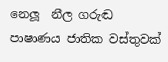නෙලූ  නීල ගරුඬ පාෂාණය ජාතික වස්තුවක්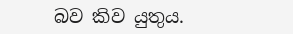බව කිව යුතුය.